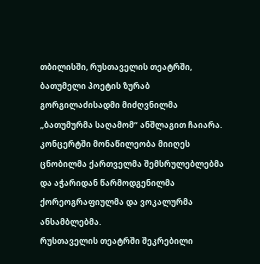თბილისში, რუსთაველის თეატრში, ბათუმელი პოეტის ზურაბ გორგილაძისადმი მიძღვნილმა „ბათუმურმა საღამომ“ ანშლაგით ჩაიარა. კონცერტში მონაწილეობა მიიღეს ცნობილმა ქართველმა შემსრულებლებმა და აჭარიდან წარმოდგენილმა ქორეოგრაფიულმა და ვოკალურმა ანსამბლებმა.
რუსთაველის თეატრში შეკრებილი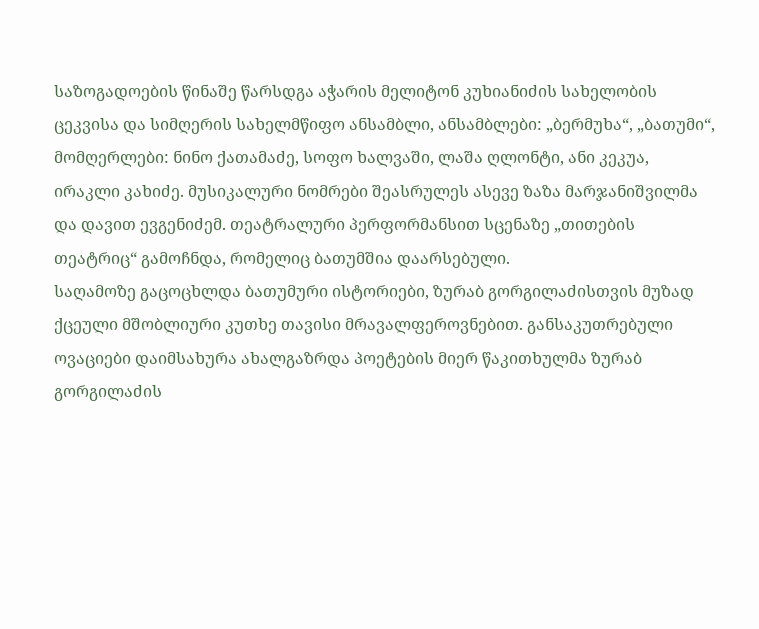საზოგადოების წინაშე წარსდგა აჭარის მელიტონ კუხიანიძის სახელობის ცეკვისა და სიმღერის სახელმწიფო ანსამბლი, ანსამბლები: „ბერმუხა“, „ბათუმი“, მომღერლები: ნინო ქათამაძე, სოფო ხალვაში, ლაშა ღლონტი, ანი კეკუა, ირაკლი კახიძე. მუსიკალური ნომრები შეასრულეს ასევე ზაზა მარჯანიშვილმა და დავით ევგენიძემ. თეატრალური პერფორმანსით სცენაზე „თითების თეატრიც“ გამოჩნდა, რომელიც ბათუმშია დაარსებული.
საღამოზე გაცოცხლდა ბათუმური ისტორიები, ზურაბ გორგილაძისთვის მუზად ქცეული მშობლიური კუთხე თავისი მრავალფეროვნებით. განსაკუთრებული ოვაციები დაიმსახურა ახალგაზრდა პოეტების მიერ წაკითხულმა ზურაბ გორგილაძის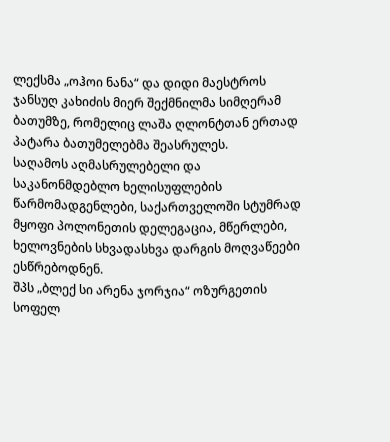ლექსმა „ოჰოი ნანა“ და დიდი მაესტროს ჯანსუღ კახიძის მიერ შექმნილმა სიმღერამ ბათუმზე, რომელიც ლაშა ღლონტთან ერთად პატარა ბათუმელებმა შეასრულეს.
საღამოს აღმასრულებელი და საკანონმდებლო ხელისუფლების წარმომადგენლები, საქართველოში სტუმრად მყოფი პოლონეთის დელეგაცია, მწერლები, ხელოვნების სხვადასხვა დარგის მოღვაწეები ესწრებოდნენ.
შპს „ბლექ სი არენა ჯორჯია“ ოზურგეთის სოფელ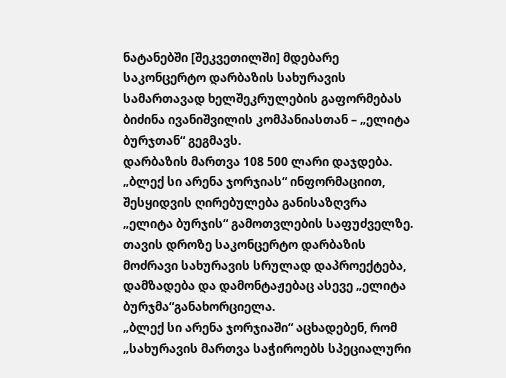ნატანებში [შეკვეთილში] მდებარე საკონცერტო დარბაზის სახურავის სამართავად ხელშეკრულების გაფორმებას ბიძინა ივანიშვილის კომპანიასთან – „ელიტა ბურჯთან“ გეგმავს.
დარბაზის მართვა 108 500 ლარი დაჯდება. „ბლექ სი არენა ჯორჯიას“ ინფორმაციით, შესყიდვის ღირებულება განისაზღვრა „ელიტა ბურჯის“ გამოთვლების საფუძველზე. თავის დროზე საკონცერტო დარბაზის მოძრავი სახურავის სრულად დაპროექტება, დამზადება და დამონტაჟებაც ასევე „ელიტა ბურჯმა“განახორციელა.
„ბლექ სი არენა ჯორჯიაში“ აცხადებენ, რომ „სახურავის მართვა საჭიროებს სპეციალური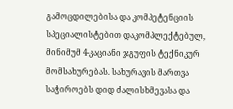გამოცდილებისა და კომპეტენციის სპეციალისტებით დაკომპლექტებულ, მინიმუმ 4-კაციანი ჯგუფის ტექნიკურ მომსახურებას. სახურავის მართვა საჭიროებს დიდ ძალისხმევასა და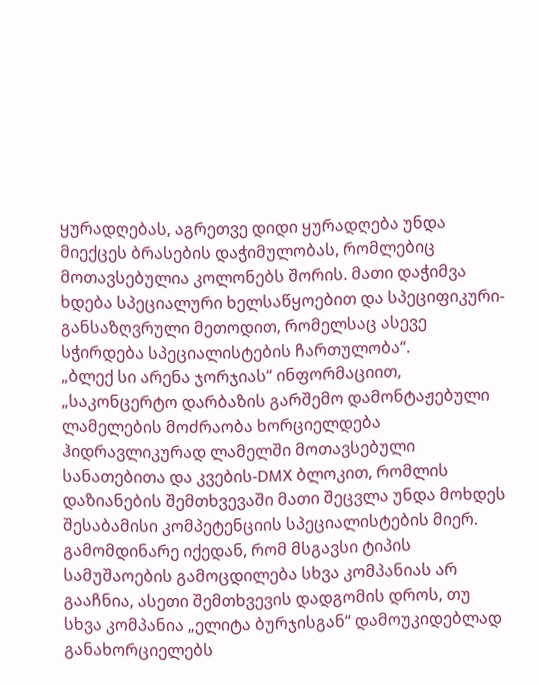ყურადღებას, აგრეთვე დიდი ყურადღება უნდა მიექცეს ბრასების დაჭიმულობას, რომლებიც მოთავსებულია კოლონებს შორის. მათი დაჭიმვა ხდება სპეციალური ხელსაწყოებით და სპეციფიკური-განსაზღვრული მეთოდით, რომელსაც ასევე სჭირდება სპეციალისტების ჩართულობა“.
„ბლექ სი არენა ჯორჯიას“ ინფორმაციით, „საკონცერტო დარბაზის გარშემო დამონტაჟებული ლამელების მოძრაობა ხორციელდება ჰიდრავლიკურად ლამელში მოთავსებული სანათებითა და კვების-DMX ბლოკით, რომლის დაზიანების შემთხვევაში მათი შეცვლა უნდა მოხდეს შესაბამისი კომპეტენციის სპეციალისტების მიერ.
გამომდინარე იქედან, რომ მსგავსი ტიპის სამუშაოების გამოცდილება სხვა კომპანიას არ გააჩნია, ასეთი შემთხვევის დადგომის დროს, თუ სხვა კომპანია „ელიტა ბურჯისგან“ დამოუკიდებლად განახორციელებს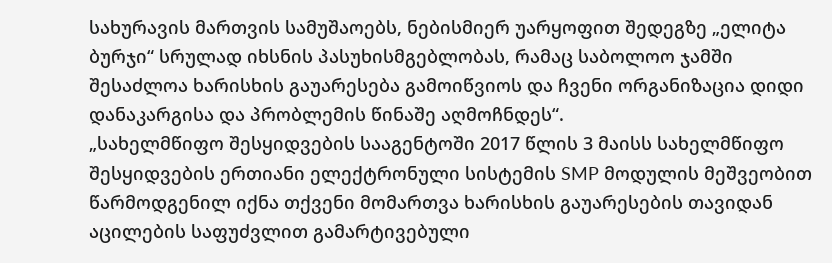სახურავის მართვის სამუშაოებს, ნებისმიერ უარყოფით შედეგზე „ელიტა ბურჯი“ სრულად იხსნის პასუხისმგებლობას, რამაც საბოლოო ჯამში შესაძლოა ხარისხის გაუარესება გამოიწვიოს და ჩვენი ორგანიზაცია დიდი დანაკარგისა და პრობლემის წინაშე აღმოჩნდეს“.
„სახელმწიფო შესყიდვების სააგენტოში 2017 წლის 3 მაისს სახელმწიფო შესყიდვების ერთიანი ელექტრონული სისტემის SMP მოდულის მეშვეობით წარმოდგენილ იქნა თქვენი მომართვა ხარისხის გაუარესების თავიდან აცილების საფუძვლით გამარტივებული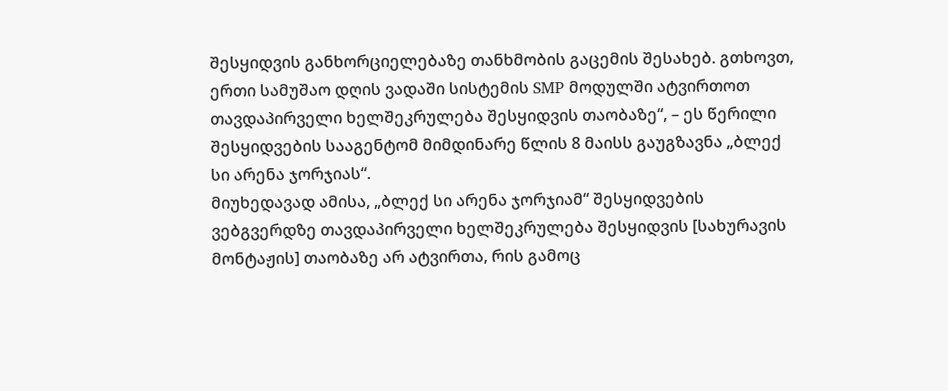შესყიდვის განხორციელებაზე თანხმობის გაცემის შესახებ. გთხოვთ, ერთი სამუშაო დღის ვადაში სისტემის SMP მოდულში ატვირთოთ თავდაპირველი ხელშეკრულება შესყიდვის თაობაზე“, – ეს წერილი შესყიდვების სააგენტომ მიმდინარე წლის 8 მაისს გაუგზავნა „ბლექ სი არენა ჯორჯიას“.
მიუხედავად ამისა, „ბლექ სი არენა ჯორჯიამ“ შესყიდვების ვებგვერდზე თავდაპირველი ხელშეკრულება შესყიდვის [სახურავის მონტაჟის] თაობაზე არ ატვირთა, რის გამოც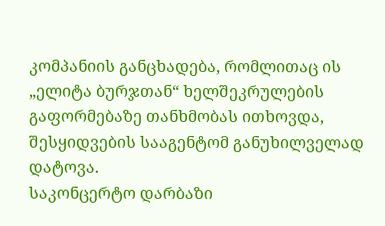კომპანიის განცხადება, რომლითაც ის „ელიტა ბურჯთან“ ხელშეკრულების გაფორმებაზე თანხმობას ითხოვდა, შესყიდვების სააგენტომ განუხილველად დატოვა.
საკონცერტო დარბაზი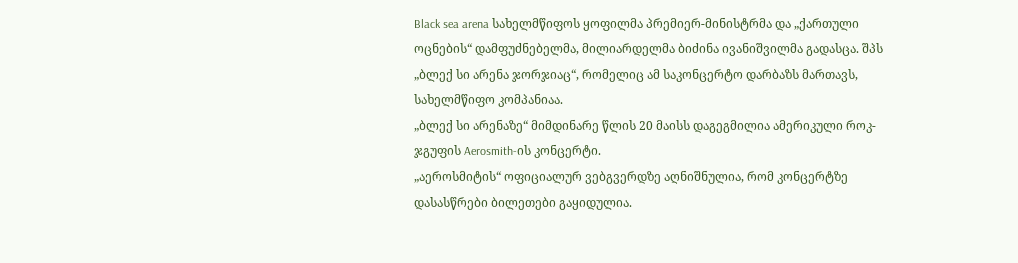Black sea arena სახელმწიფოს ყოფილმა პრემიერ-მინისტრმა და „ქართული ოცნების“ დამფუძნებელმა, მილიარდელმა ბიძინა ივანიშვილმა გადასცა. შპს „ბლექ სი არენა ჯორჯიაც“, რომელიც ამ საკონცერტო დარბაზს მართავს, სახელმწიფო კომპანიაა.
„ბლექ სი არენაზე“ მიმდინარე წლის 20 მაისს დაგეგმილია ამერიკული როკ-ჯგუფის Aerosmith-ის კონცერტი.
„აეროსმიტის“ ოფიციალურ ვებგვერდზე აღნიშნულია, რომ კონცერტზე დასასწრები ბილეთები გაყიდულია.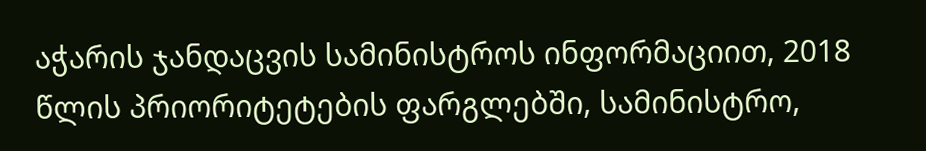აჭარის ჯანდაცვის სამინისტროს ინფორმაციით, 2018 წლის პრიორიტეტების ფარგლებში, სამინისტრო,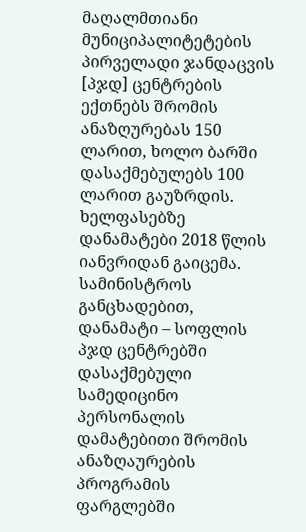მაღალმთიანი მუნიციპალიტეტების პირველადი ჯანდაცვის [პჯდ] ცენტრების ექთნებს შრომის ანაზღურებას 150 ლარით, ხოლო ბარში დასაქმებულებს 100 ლარით გაუზრდის.
ხელფასებზე დანამატები 2018 წლის იანვრიდან გაიცემა. სამინისტროს განცხადებით, დანამატი – სოფლის პჯდ ცენტრებში დასაქმებული სამედიცინო პერსონალის დამატებითი შრომის ანაზღაურების პროგრამის ფარგლებში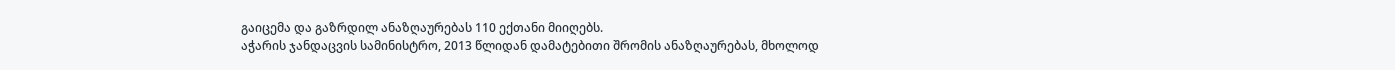გაიცემა და გაზრდილ ანაზღაურებას 110 ექთანი მიიღებს.
აჭარის ჯანდაცვის სამინისტრო, 2013 წლიდან დამატებითი შრომის ანაზღაურებას, მხოლოდ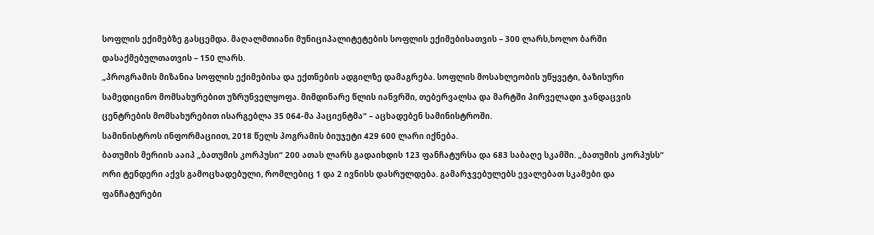სოფლის ექიმებზე გასცემდა. მაღალმთიანი მუნიციპალიტეტების სოფლის ექიმებისათვის – 300 ლარს,ხოლო ბარში დასაქმებულთათვის – 150 ლარს.
„პროგრამის მიზანია სოფლის ექიმებისა და ექთნების ადგილზე დამაგრება. სოფლის მოსახლეობის უწყვეტი, ბაზისური სამედიცინო მომსახურებით უზრუნველყოფა. მიმდინარე წლის იანვრში, თებერვალსა და მარტში პირველადი ჯანდაცვის ცენტრების მომსახურებით ისარგებლა 35 064-მა პაციენტმა“ – აცხადებენ სამინისტროში.
სამინისტროს ინფორმაციით, 2018 წელს პოგრამის ბიუჯეტი 429 600 ლარი იქნება.
ბათუმის მერიის ააიპ „ბათუმის კორპუსი“ 200 ათას ლარს გადაიხდის 123 ფანჩატურსა და 683 საბაღე სკამში. „ბათუმის კორპუსს“ ორი ტენდერი აქვს გამოცხადებული, რომლებიც 1 და 2 ივნისს დასრულდება. გამარჯვებულებს ევალებათ სკამები და ფანჩატურები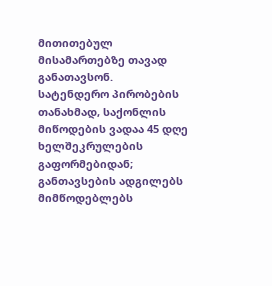მითითებულ მისამართებზე თავად განათავსონ.
სატენდერო პირობების თანახმად, საქონლის მიწოდების ვადაა 45 დღე ხელშეკრულების გაფორმებიდან; განთავსების ადგილებს მიმწოდებლებს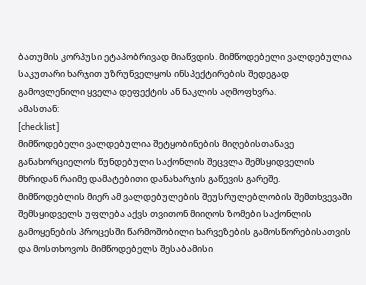ბათუმის კორპუსი ეტაპობრივად მიაწვდის. მიმწოდებელი ვალდებულია საკუთარი ხარჯით უზრუნველყოს ინსპექტირების შედეგად გამოვლენილი ყველა დეფექტის ან ნაკლის აღმოფხვრა.
ამასთან:
[checklist]
მიმწოდებელი ვალდებულია შეტყობინების მიღებისთანავე განახორციელოს წუნდებული საქონლის შეცვლა შემსყიდველის მხრიდან რაიმე დამატებითი დანახარჯის გაწევის გარეშე.
მიმწოდებლის მიერ ამ ვალდებულების შეუსრულებლობის შემთხვევაში შემსყიდველს უფლება აქვს თვითონ მიიღოს ზომები საქონლის გამოყენების პროცესში წარმოშობილი ხარვეზების გამოსწორებისათვის და მოსთხოვოს მიმწოდებელს შესაბამისი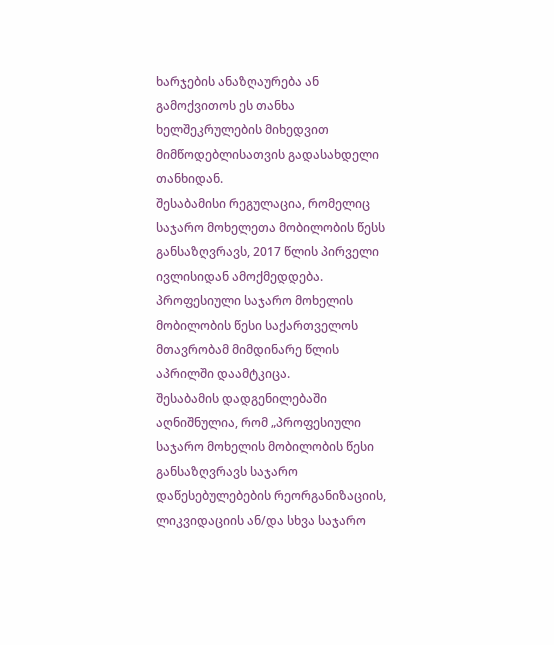ხარჯების ანაზღაურება ან გამოქვითოს ეს თანხა ხელშეკრულების მიხედვით მიმწოდებლისათვის გადასახდელი თანხიდან.
შესაბამისი რეგულაცია, რომელიც საჯარო მოხელეთა მობილობის წესს განსაზღვრავს, 2017 წლის პირველი ივლისიდან ამოქმედდება. პროფესიული საჯარო მოხელის მობილობის წესი საქართველოს მთავრობამ მიმდინარე წლის აპრილში დაამტკიცა.
შესაბამის დადგენილებაში აღნიშნულია, რომ „პროფესიული საჯარო მოხელის მობილობის წესი განსაზღვრავს საჯარო დაწესებულებების რეორგანიზაციის, ლიკვიდაციის ან/და სხვა საჯარო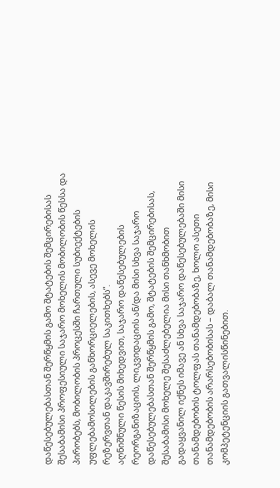დაწესებულებასთან შერწყმის გამო შტატების შემცირებისას შესაბამისი პროფესიული საჯარო მოხელის მობილობის წესსა და პირობებს, მობილობის პროცესში ჩართული სუბიექტების უფლებამოსილების განხორციელების, ასევე მოხელის რეზერვთან დაკავშირებულ საკითხებს“.
აღნიშნული წესის მიხედვით, საჯარო დაწესებულების რეორგანიზაციის, ლიკვიდაციის ან/და მისი სხვა საჯარო დაწესებულებასთან შერწყმის გამო, შტატების შემცირებისას, შესაბამისი მოხელე შესაძლებელია მისი თანხმობით გადაყვანილ იქნეს იმავე ან სხვა საჯარო დაწესებულებაში მისი თანამდებობის ტოლფას თანამდებობაზე, ხოლო ასეთი თანამდებობის არარსებობისას – დაბალ თანამდებობაზე, მისი კომპეტენციის გათვალისწინებით.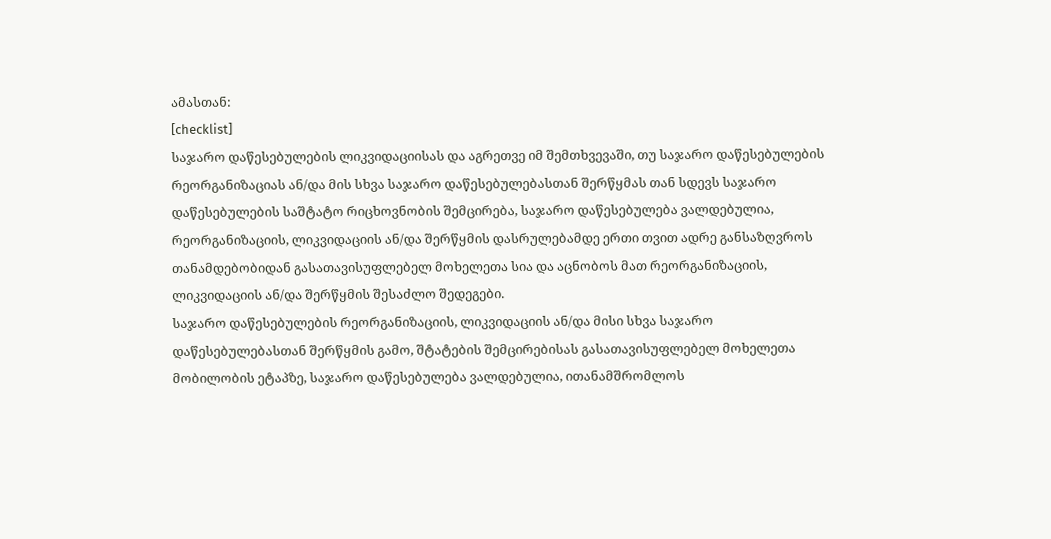ამასთან:
[checklist]
საჯარო დაწესებულების ლიკვიდაციისას და აგრეთვე იმ შემთხვევაში, თუ საჯარო დაწესებულების რეორგანიზაციას ან/და მის სხვა საჯარო დაწესებულებასთან შერწყმას თან სდევს საჯარო დაწესებულების საშტატო რიცხოვნობის შემცირება, საჯარო დაწესებულება ვალდებულია, რეორგანიზაციის, ლიკვიდაციის ან/და შერწყმის დასრულებამდე ერთი თვით ადრე განსაზღვროს თანამდებობიდან გასათავისუფლებელ მოხელეთა სია და აცნობოს მათ რეორგანიზაციის, ლიკვიდაციის ან/და შერწყმის შესაძლო შედეგები.
საჯარო დაწესებულების რეორგანიზაციის, ლიკვიდაციის ან/და მისი სხვა საჯარო დაწესებულებასთან შერწყმის გამო, შტატების შემცირებისას გასათავისუფლებელ მოხელეთა მობილობის ეტაპზე, საჯარო დაწესებულება ვალდებულია, ითანამშრომლოს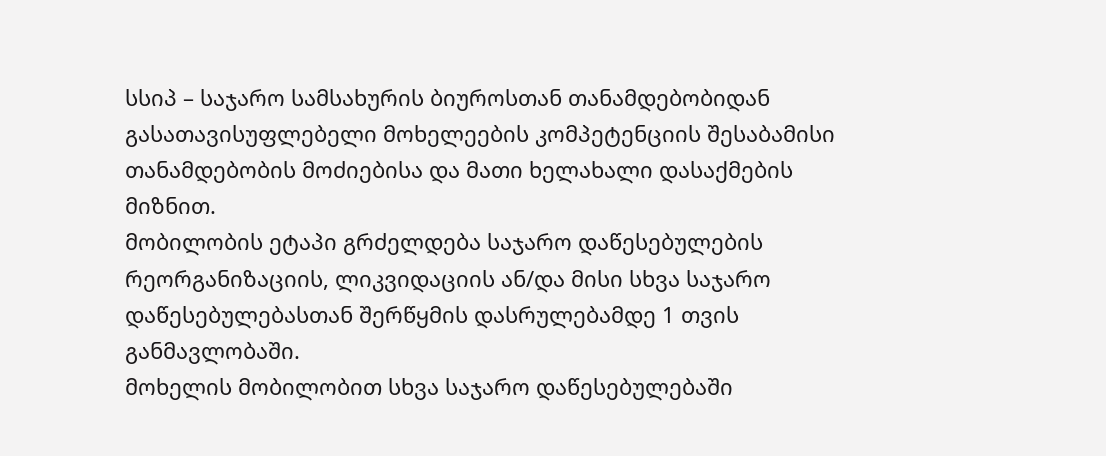სსიპ – საჯარო სამსახურის ბიუროსთან თანამდებობიდან გასათავისუფლებელი მოხელეების კომპეტენციის შესაბამისი თანამდებობის მოძიებისა და მათი ხელახალი დასაქმების მიზნით.
მობილობის ეტაპი გრძელდება საჯარო დაწესებულების რეორგანიზაციის, ლიკვიდაციის ან/და მისი სხვა საჯარო დაწესებულებასთან შერწყმის დასრულებამდე 1 თვის განმავლობაში.
მოხელის მობილობით სხვა საჯარო დაწესებულებაში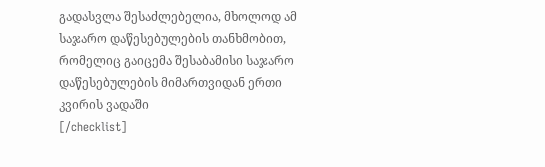გადასვლა შესაძლებელია, მხოლოდ ამ საჯარო დაწესებულების თანხმობით, რომელიც გაიცემა შესაბამისი საჯარო დაწესებულების მიმართვიდან ერთი კვირის ვადაში
[/checklist]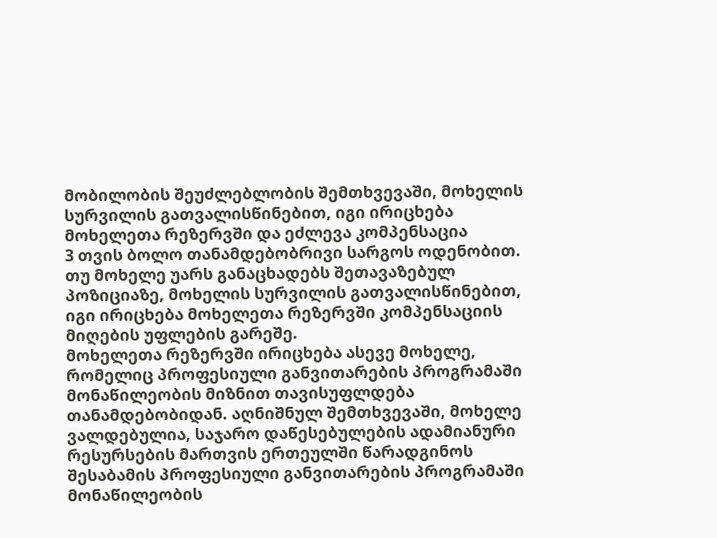მობილობის შეუძლებლობის შემთხვევაში, მოხელის სურვილის გათვალისწინებით, იგი ირიცხება მოხელეთა რეზერვში და ეძლევა კომპენსაცია
3 თვის ბოლო თანამდებობრივი სარგოს ოდენობით. თუ მოხელე უარს განაცხადებს შეთავაზებულ პოზიციაზე, მოხელის სურვილის გათვალისწინებით,
იგი ირიცხება მოხელეთა რეზერვში კომპენსაციის მიღების უფლების გარეშე.
მოხელეთა რეზერვში ირიცხება ასევე მოხელე, რომელიც პროფესიული განვითარების პროგრამაში მონაწილეობის მიზნით თავისუფლდება თანამდებობიდან. აღნიშნულ შემთხვევაში, მოხელე ვალდებულია, საჯარო დაწესებულების ადამიანური რესურსების მართვის ერთეულში წარადგინოს შესაბამის პროფესიული განვითარების პროგრამაში მონაწილეობის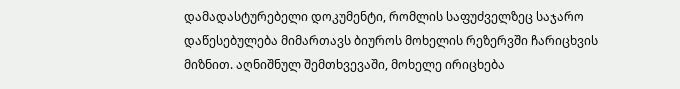დამადასტურებელი დოკუმენტი, რომლის საფუძველზეც საჯარო დაწესებულება მიმართავს ბიუროს მოხელის რეზერვში ჩარიცხვის მიზნით. აღნიშნულ შემთხვევაში, მოხელე ირიცხება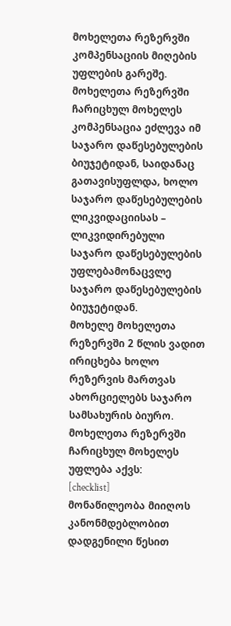მოხელეთა რეზერვში კომპენსაციის მიღების უფლების გარეშე.
მოხელეთა რეზერვში ჩარიცხულ მოხელეს კომპენსაცია ეძლევა იმ საჯარო დაწესებულების ბიუჯეტიდან, საიდანაც გათავისუფლდა, ხოლო საჯარო დაწესებულების ლიკვიდაციისას – ლიკვიდირებული საჯარო დაწესებულების უფლებამონაცვლე საჯარო დაწესებულების ბიუჯეტიდან.
მოხელე მოხელეთა რეზერვში 2 წლის ვადით ირიცხება ხოლო რეზერვის მართვას ახორციელებს საჯარო სამსახურის ბიურო.
მოხელეთა რეზერვში ჩარიცხულ მოხელეს უფლება აქვს:
[checklist]
მონაწილეობა მიიღოს კანონმდებლობით დადგენილი წესით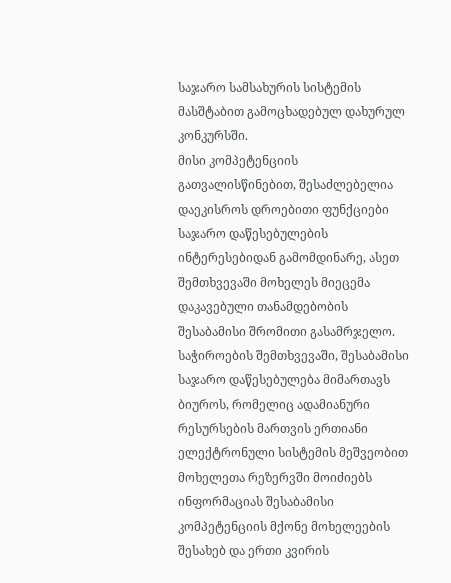საჯარო სამსახურის სისტემის მასშტაბით გამოცხადებულ დახურულ კონკურსში.
მისი კომპეტენციის გათვალისწინებით, შესაძლებელია დაეკისროს დროებითი ფუნქციები საჯარო დაწესებულების ინტერესებიდან გამომდინარე, ასეთ
შემთხვევაში მოხელეს მიეცემა დაკავებული თანამდებობის შესაბამისი შრომითი გასამრჯელო.
საჭიროების შემთხვევაში, შესაბამისი საჯარო დაწესებულება მიმართავს ბიუროს, რომელიც ადამიანური რესურსების მართვის ერთიანი ელექტრონული სისტემის მეშვეობით მოხელეთა რეზერვში მოიძიებს ინფორმაციას შესაბამისი კომპეტენციის მქონე მოხელეების შესახებ და ერთი კვირის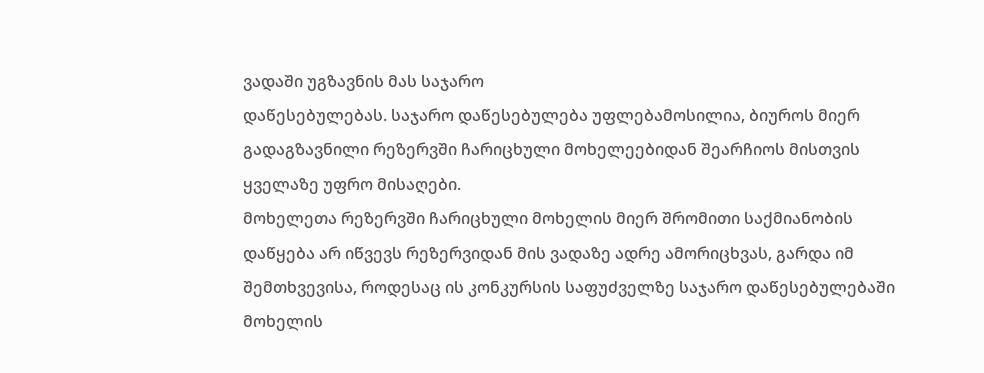ვადაში უგზავნის მას საჯარო
დაწესებულებას. საჯარო დაწესებულება უფლებამოსილია, ბიუროს მიერ გადაგზავნილი რეზერვში ჩარიცხული მოხელეებიდან შეარჩიოს მისთვის ყველაზე უფრო მისაღები.
მოხელეთა რეზერვში ჩარიცხული მოხელის მიერ შრომითი საქმიანობის დაწყება არ იწვევს რეზერვიდან მის ვადაზე ადრე ამორიცხვას, გარდა იმ შემთხვევისა, როდესაც ის კონკურსის საფუძველზე საჯარო დაწესებულებაში მოხელის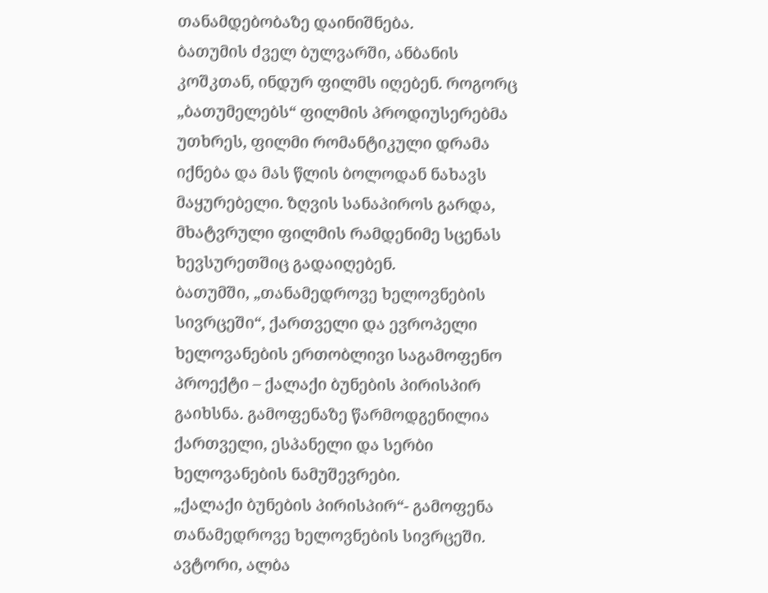თანამდებობაზე დაინიშნება.
ბათუმის ძველ ბულვარში, ანბანის კოშკთან, ინდურ ფილმს იღებენ. როგორც „ბათუმელებს“ ფილმის პროდიუსერებმა უთხრეს, ფილმი რომანტიკული დრამა იქნება და მას წლის ბოლოდან ნახავს მაყურებელი. ზღვის სანაპიროს გარდა, მხატვრული ფილმის რამდენიმე სცენას ხევსურეთშიც გადაიღებენ.
ბათუმში, „თანამედროვე ხელოვნების სივრცეში“, ქართველი და ევროპელი ხელოვანების ერთობლივი საგამოფენო პროექტი – ქალაქი ბუნების პირისპირ გაიხსნა. გამოფენაზე წარმოდგენილია ქართველი, ესპანელი და სერბი ხელოვანების ნამუშევრები.
„ქალაქი ბუნების პირისპირ“- გამოფენა თანამედროვე ხელოვნების სივრცეში. ავტორი, ალბა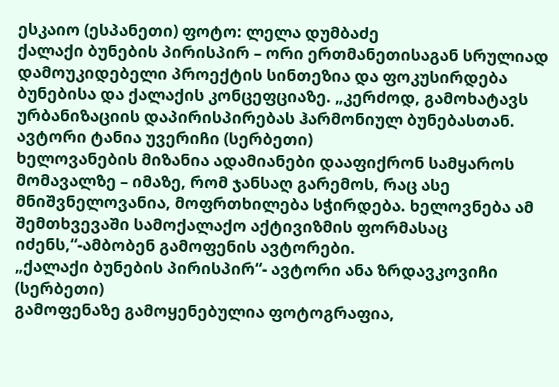ესკაიო (ესპანეთი) ფოტო: ლელა დუმბაძე
ქალაქი ბუნების პირისპირ – ორი ერთმანეთისაგან სრულიად დამოუკიდებელი პროექტის სინთეზია და ფოკუსირდება ბუნებისა და ქალაქის კონცეფციაზე. „კერძოდ, გამოხატავს ურბანიზაციის დაპირისპირებას ჰარმონიულ ბუნებასთან.
ავტორი ტანია უვერიჩი (სერბეთი)
ხელოვანების მიზანია ადამიანები დააფიქრონ სამყაროს მომავალზე – იმაზე, რომ ჯანსაღ გარემოს, რაც ასე მნიშვნელოვანია, მოფრთხილება სჭირდება. ხელოვნება ამ შემთხვევაში სამოქალაქო აქტივიზმის ფორმასაც იძენს,“-ამბობენ გამოფენის ავტორები.
„ქალაქი ბუნების პირისპირ“- ავტორი ანა ზრდავკოვიჩი (სერბეთი)
გამოფენაზე გამოყენებულია ფოტოგრაფია,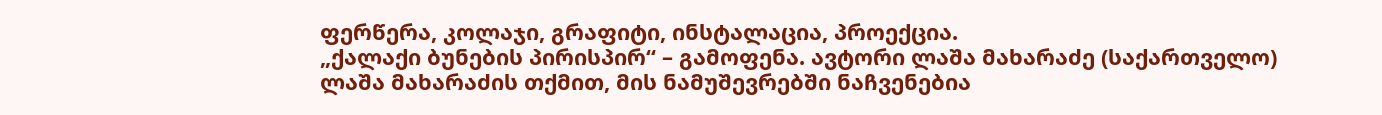ფერწერა, კოლაჯი, გრაფიტი, ინსტალაცია, პროექცია.
„ქალაქი ბუნების პირისპირ“ – გამოფენა. ავტორი ლაშა მახარაძე (საქართველო)
ლაშა მახარაძის თქმით, მის ნამუშევრებში ნაჩვენებია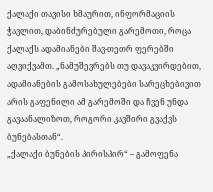ქალაქი თავისი ხმაურით, ინფორმაციის ჭავლით, დაბინძურებული გარემოთი, როცა ქალაქს ადამიანები შავ-თეთრ ფერებში აღვიქვამთ. „ნამუშევრებს თუ დავაკვირდებით, ადამიანების გამოსახულებები სარეცხებივით არის გაფენილი ამ გარემოში და ჩვენ უნდა გავაანალიზოთ, როგორი კავშირი გვაქვს ბუნებასთან“.
„ქალაქი ბუნების პირისპირ“ – გამოფენა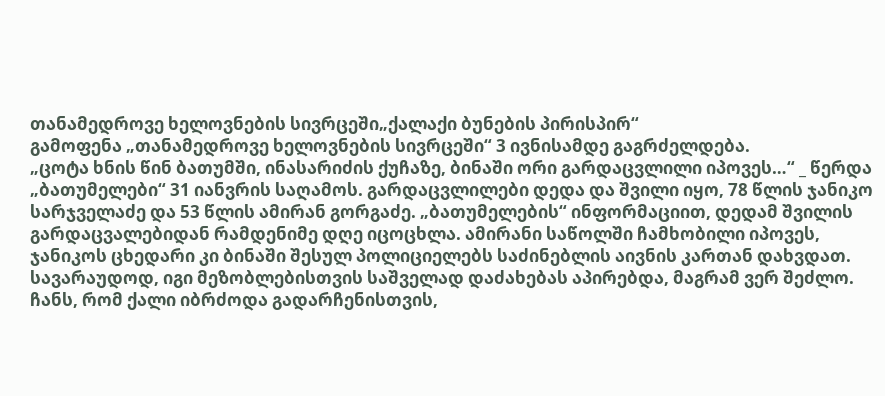თანამედროვე ხელოვნების სივრცეში„ქალაქი ბუნების პირისპირ“
გამოფენა „თანამედროვე ხელოვნების სივრცეში“ 3 ივნისამდე გაგრძელდება.
„ცოტა ხნის წინ ბათუმში, ინასარიძის ქუჩაზე, ბინაში ორი გარდაცვლილი იპოვეს…“ _ წერდა „ბათუმელები“ 31 იანვრის საღამოს. გარდაცვლილები დედა და შვილი იყო, 78 წლის ჯანიკო სარჯველაძე და 53 წლის ამირან გორგაძე. „ბათუმელების“ ინფორმაციით, დედამ შვილის გარდაცვალებიდან რამდენიმე დღე იცოცხლა. ამირანი საწოლში ჩამხობილი იპოვეს, ჯანიკოს ცხედარი კი ბინაში შესულ პოლიციელებს საძინებლის აივნის კართან დახვდათ. სავარაუდოდ, იგი მეზობლებისთვის საშველად დაძახებას აპირებდა, მაგრამ ვერ შეძლო. ჩანს, რომ ქალი იბრძოდა გადარჩენისთვის,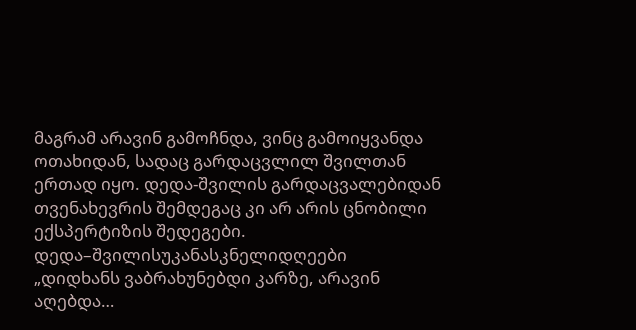მაგრამ არავინ გამოჩნდა, ვინც გამოიყვანდა ოთახიდან, სადაც გარდაცვლილ შვილთან ერთად იყო. დედა-შვილის გარდაცვალებიდან თვენახევრის შემდეგაც კი არ არის ცნობილი ექსპერტიზის შედეგები.
დედა–შვილისუკანასკნელიდღეები
„დიდხანს ვაბრახუნებდი კარზე, არავინ აღებდა…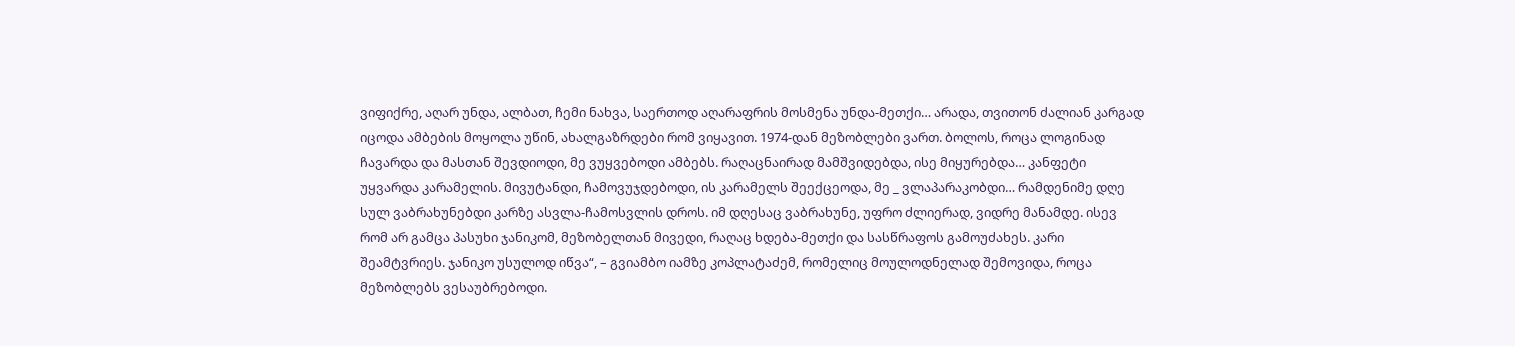ვიფიქრე, აღარ უნდა, ალბათ, ჩემი ნახვა, საერთოდ აღარაფრის მოსმენა უნდა-მეთქი… არადა, თვითონ ძალიან კარგად იცოდა ამბების მოყოლა უწინ, ახალგაზრდები რომ ვიყავით. 1974-დან მეზობლები ვართ. ბოლოს, როცა ლოგინად ჩავარდა და მასთან შევდიოდი, მე ვუყვებოდი ამბებს. რაღაცნაირად მამშვიდებდა, ისე მიყურებდა… კანფეტი უყვარდა კარამელის. მივუტანდი, ჩამოვუჯდებოდი, ის კარამელს შეექცეოდა, მე _ ვლაპარაკობდი… რამდენიმე დღე სულ ვაბრახუნებდი კარზე ასვლა-ჩამოსვლის დროს. იმ დღესაც ვაბრახუნე, უფრო ძლიერად, ვიდრე მანამდე. ისევ რომ არ გამცა პასუხი ჯანიკომ, მეზობელთან მივედი, რაღაც ხდება-მეთქი და სასწრაფოს გამოუძახეს. კარი შეამტვრიეს. ჯანიკო უსულოდ იწვა“, – გვიამბო იამზე კოპლატაძემ, რომელიც მოულოდნელად შემოვიდა, როცა მეზობლებს ვესაუბრებოდი.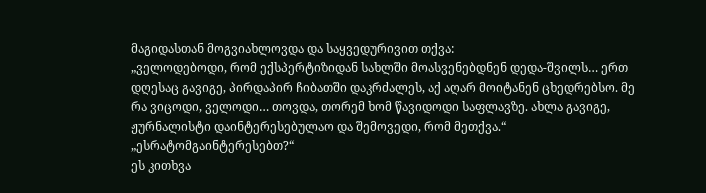მაგიდასთან მოგვიახლოვდა და საყვედურივით თქვა:
„ველოდებოდი, რომ ექსპერტიზიდან სახლში მოასვენებდნენ დედა-შვილს… ერთ დღესაც გავიგე, პირდაპირ ჩიბათში დაკრძალეს, აქ აღარ მოიტანენ ცხედრებსო. მე რა ვიცოდი, ველოდი… თოვდა, თორემ ხომ წავიდოდი საფლავზე. ახლა გავიგე, ჟურნალისტი დაინტერესებულაო და შემოვედი, რომ მეთქვა.“
„ესრატომგაინტერესებთ?“
ეს კითხვა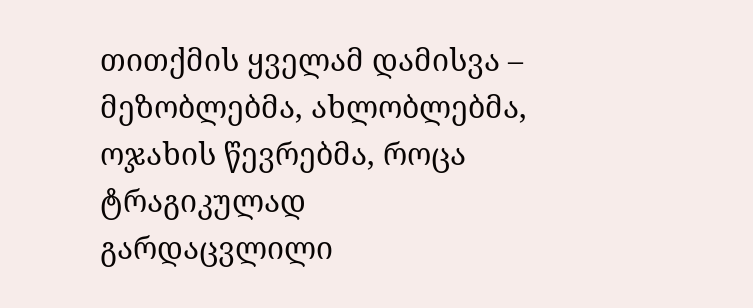თითქმის ყველამ დამისვა – მეზობლებმა, ახლობლებმა, ოჯახის წევრებმა, როცა ტრაგიკულად გარდაცვლილი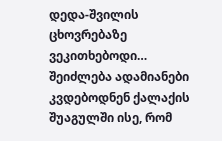დედა-შვილის ცხოვრებაზე ვეკითხებოდი…
შეიძლება ადამიანები კვდებოდნენ ქალაქის შუაგულში ისე, რომ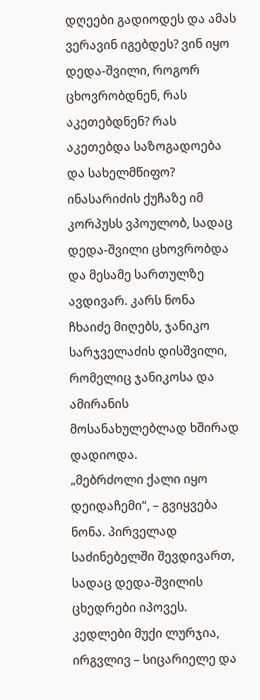დღეები გადიოდეს და ამას ვერავინ იგებდეს? ვინ იყო დედა-შვილი, როგორ ცხოვრობდნენ, რას აკეთებდნენ? რას აკეთებდა საზოგადოება და სახელმწიფო? ინასარიძის ქუჩაზე იმ კორპუსს ვპოულობ, სადაც დედა-შვილი ცხოვრობდა და მესამე სართულზე ავდივარ. კარს ნონა ჩხაიძე მიღებს, ჯანიკო სარჯველაძის დისშვილი, რომელიც ჯანიკოსა და ამირანის მოსანახულებლად ხშირად დადიოდა.
„მებრძოლი ქალი იყო დეიდაჩემი“, – გვიყვება ნონა. პირველად საძინებელში შევდივართ, სადაც დედა-შვილის ცხედრები იპოვეს. კედლები მუქი ლურჯია, ირგვლივ – სიცარიელე და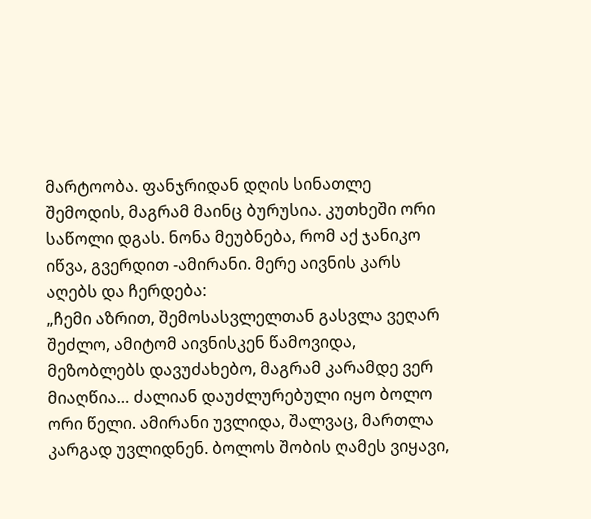მარტოობა. ფანჯრიდან დღის სინათლე შემოდის, მაგრამ მაინც ბურუსია. კუთხეში ორი საწოლი დგას. ნონა მეუბნება, რომ აქ ჯანიკო იწვა, გვერდით -ამირანი. მერე აივნის კარს აღებს და ჩერდება:
„ჩემი აზრით, შემოსასვლელთან გასვლა ვეღარ შეძლო, ამიტომ აივნისკენ წამოვიდა, მეზობლებს დავუძახებო, მაგრამ კარამდე ვერ მიაღწია… ძალიან დაუძლურებული იყო ბოლო ორი წელი. ამირანი უვლიდა, შალვაც, მართლა კარგად უვლიდნენ. ბოლოს შობის ღამეს ვიყავი,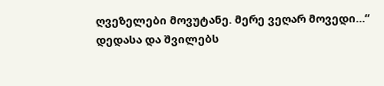ღვეზელები მოვუტანე. მერე ვეღარ მოვედი…“
დედასა და შვილებს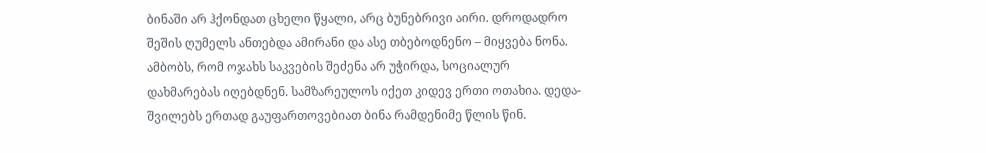ბინაში არ ჰქონდათ ცხელი წყალი, არც ბუნებრივი აირი. დროდადრო შეშის ღუმელს ანთებდა ამირანი და ასე თბებოდნენო – მიყვება ნონა. ამბობს, რომ ოჯახს საკვების შეძენა არ უჭირდა, სოციალურ დახმარებას იღებდნენ. სამზარეულოს იქეთ კიდევ ერთი ოთახია. დედა-შვილებს ერთად გაუფართოვებიათ ბინა რამდენიმე წლის წინ.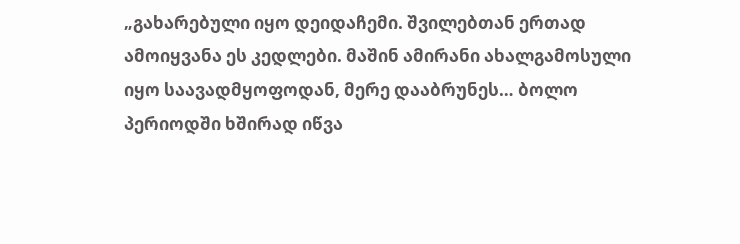„გახარებული იყო დეიდაჩემი. შვილებთან ერთად ამოიყვანა ეს კედლები. მაშინ ამირანი ახალგამოსული იყო საავადმყოფოდან, მერე დააბრუნეს… ბოლო პერიოდში ხშირად იწვა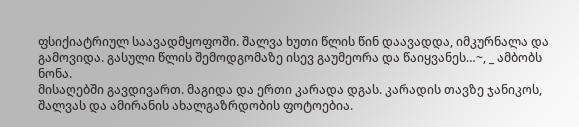ფსიქიატრიულ საავადმყოფოში. შალვა ხუთი წლის წინ დაავადდა, იმკურნალა და გამოვიდა. გასული წლის შემოდგომაზე ისევ გაუმეორა და წაიყვანეს…~, _ ამბობს ნონა.
მისაღებში გავდივართ. მაგიდა და ერთი კარადა დგას. კარადის თავზე ჯანიკოს, შალვას და ამირანის ახალგაზრდობის ფოტოებია.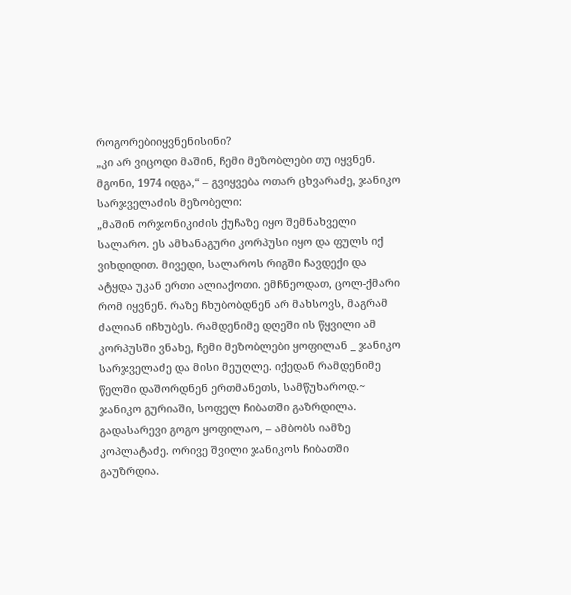როგორებიიყვნენისინი?
„კი არ ვიცოდი მაშინ, ჩემი მეზობლები თუ იყვნენ. მგონი, 1974 იდგა,“ – გვიყვება ოთარ ცხვარაძე, ჯანიკო სარჯველაძის მეზობელი:
„მაშინ ორჯონიკიძის ქუჩაზე იყო შემნახველი სალარო. ეს ამხანაგური კორპუსი იყო და ფულს იქ ვიხდიდით. მივედი, სალაროს რიგში ჩავდექი და ატყდა უკან ერთი ალიაქოთი. ემჩნეოდათ, ცოლ-ქმარი რომ იყვნენ. რაზე ჩხუბობდნენ არ მახსოვს, მაგრამ ძალიან იჩხუბეს. რამდენიმე დღეში ის წყვილი ამ კორპუსში ვნახე, ჩემი მეზობლები ყოფილან _ ჯანიკო სარჯველაძე და მისი მეუღლე. იქედან რამდენიმე წელში დაშორდნენ ერთმანეთს, სამწუხაროდ.~
ჯანიკო გურიაში, სოფელ ჩიბათში გაზრდილა. გადასარევი გოგო ყოფილაო, – ამბობს იამზე კოპლატაძე. ორივე შვილი ჯანიკოს ჩიბათში გაუზრდია.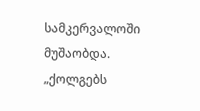სამკერვალოში მუშაობდა.
„ქოლგებს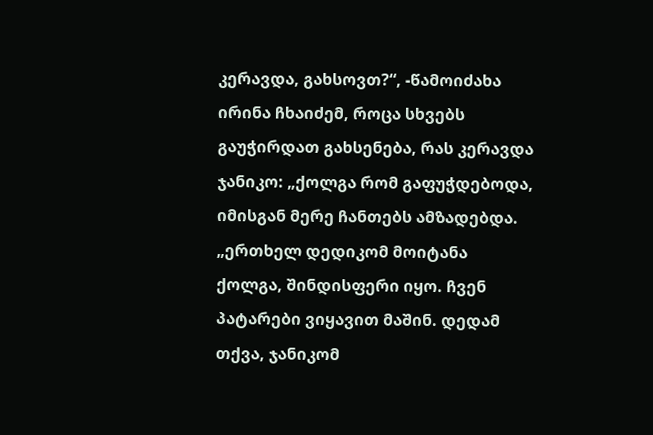კერავდა, გახსოვთ?“, -წამოიძახა ირინა ჩხაიძემ, როცა სხვებს გაუჭირდათ გახსენება, რას კერავდა ჯანიკო: „ქოლგა რომ გაფუჭდებოდა, იმისგან მერე ჩანთებს ამზადებდა. „ერთხელ დედიკომ მოიტანა ქოლგა, შინდისფერი იყო. ჩვენ პატარები ვიყავით მაშინ. დედამ თქვა, ჯანიკომ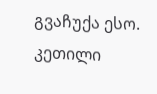გვაჩუქა ესო. კეთილი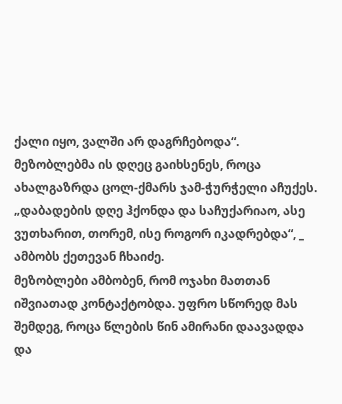ქალი იყო, ვალში არ დაგრჩებოდა“.
მეზობლებმა ის დღეც გაიხსენეს, როცა ახალგაზრდა ცოლ-ქმარს ჯამ-ჭურჭელი აჩუქეს. „დაბადების დღე ჰქონდა და საჩუქარიაო, ასე ვუთხარით, თორემ, ისე როგორ იკადრებდა“, _ ამბობს ქეთევან ჩხაიძე.
მეზობლები ამბობენ, რომ ოჯახი მათთან იშვიათად კონტაქტობდა. უფრო სწორედ მას შემდეგ, როცა წლების წინ ამირანი დაავადდა და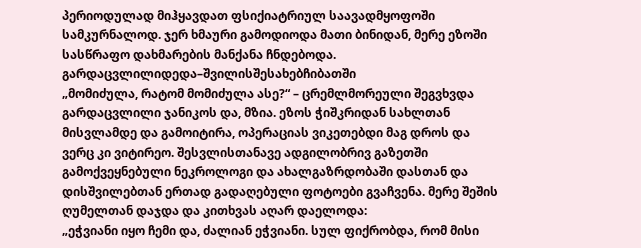პერიოდულად მიჰყავდათ ფსიქიატრიულ საავადმყოფოში სამკურნალოდ. ჯერ ხმაური გამოდიოდა მათი ბინიდან, მერე ეზოში სასწრაფო დახმარების მანქანა ჩნდებოდა.
გარდაცვლილიდედა–შვილისშესახებჩიბათში
„მომიძულა, რატომ მომიძულა ასე?“ – ცრემლმორეული შეგვხვდა გარდაცვლილი ჯანიკოს და, მზია. ეზოს ჭიშკრიდან სახლთან მისვლამდე და გამოიტირა, ოპერაციას ვიკეთებდი მაგ დროს და ვერც კი ვიტირეო. შესვლისთანავე ადგილობრივ გაზეთში გამოქვეყნებული ნეკროლოგი და ახალგაზრდობაში დასთან და დისშვილებთან ერთად გადაღებული ფოტოები გვაჩვენა. მერე შეშის ღუმელთან დაჯდა და კითხვას აღარ დაელოდა:
„ეჭვიანი იყო ჩემი და, ძალიან ეჭვიანი. სულ ფიქრობდა, რომ მისი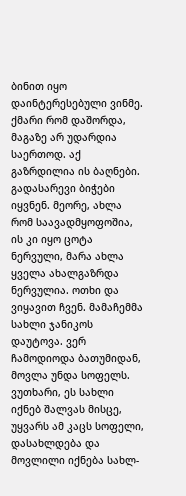ბინით იყო დაინტერესებული ვინმე. ქმარი რომ დაშორდა, მაგაზე არ უდარდია საერთოდ. აქ გაზრდილია ის ბაღნები. გადასარევი ბიჭები იყვნენ. მეორე, ახლა რომ საავადმყოფოშია, ის კი იყო ცოტა ნერვული, მარა ახლა ყველა ახალგაზრდა ნერვულია. ოთხი და ვიყავით ჩვენ. მამაჩემმა სახლი ჯანიკოს დაუტოვა. ვერ ჩამოდიოდა ბათუმიდან, მოვლა უნდა სოფელს. ვუთხარი, ეს სახლი იქნებ შალვას მისცე, უყვარს ამ კაცს სოფელი, დასახლდება და მოვლილი იქნება სახლ-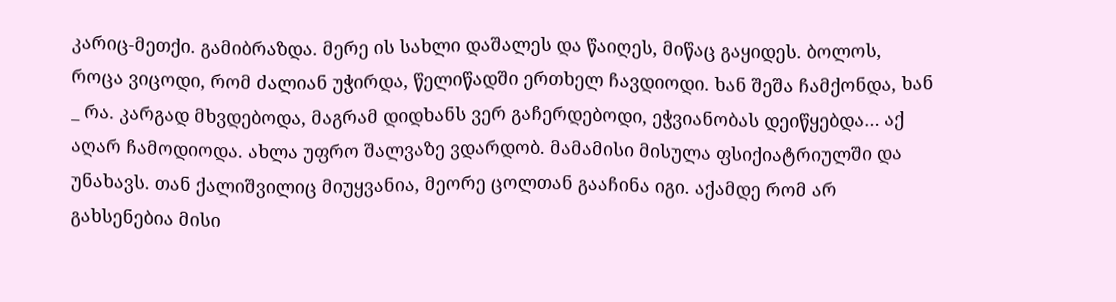კარიც-მეთქი. გამიბრაზდა. მერე ის სახლი დაშალეს და წაიღეს, მიწაც გაყიდეს. ბოლოს, როცა ვიცოდი, რომ ძალიან უჭირდა, წელიწადში ერთხელ ჩავდიოდი. ხან შეშა ჩამქონდა, ხან _ რა. კარგად მხვდებოდა, მაგრამ დიდხანს ვერ გაჩერდებოდი, ეჭვიანობას დეიწყებდა… აქ აღარ ჩამოდიოდა. ახლა უფრო შალვაზე ვდარდობ. მამამისი მისულა ფსიქიატრიულში და უნახავს. თან ქალიშვილიც მიუყვანია, მეორე ცოლთან გააჩინა იგი. აქამდე რომ არ გახსენებია მისი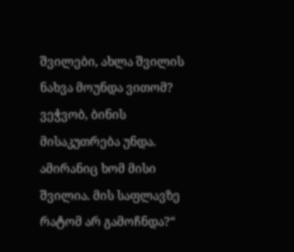შვილები, ახლა შვილის ნახვა მოუნდა ვითომ? ვეჭვობ, ბინის მისაკუთრება უნდა. ამირანიც ხომ მისი შვილია. მის საფლავზე რატომ არ გამოჩნდა?“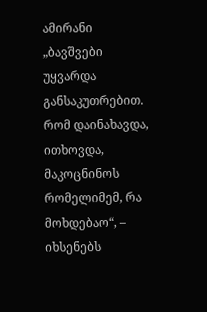ამირანი
„ბავშვები უყვარდა განსაკუთრებით. რომ დაინახავდა, ითხოვდა, მაკოცნინოს რომელიმემ, რა მოხდებაო“, – იხსენებს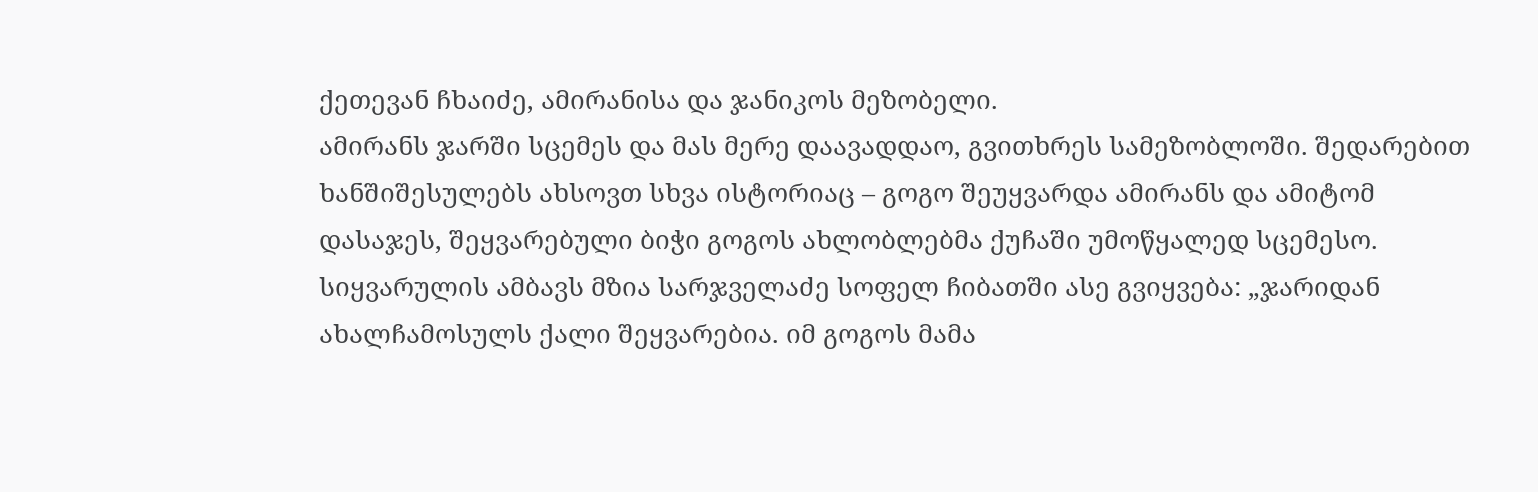ქეთევან ჩხაიძე, ამირანისა და ჯანიკოს მეზობელი.
ამირანს ჯარში სცემეს და მას მერე დაავადდაო, გვითხრეს სამეზობლოში. შედარებით ხანშიშესულებს ახსოვთ სხვა ისტორიაც – გოგო შეუყვარდა ამირანს და ამიტომ დასაჯეს, შეყვარებული ბიჭი გოგოს ახლობლებმა ქუჩაში უმოწყალედ სცემესო.
სიყვარულის ამბავს მზია სარჯველაძე სოფელ ჩიბათში ასე გვიყვება: „ჯარიდან ახალჩამოსულს ქალი შეყვარებია. იმ გოგოს მამა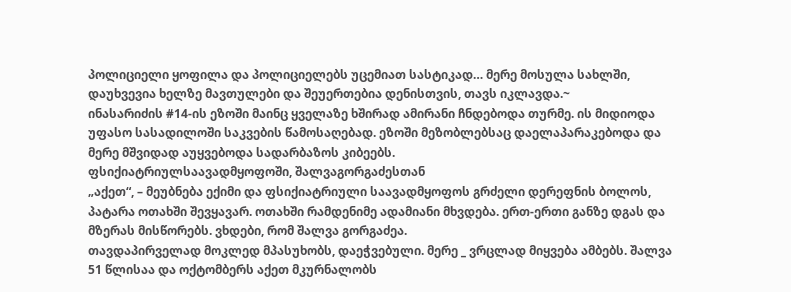პოლიციელი ყოფილა და პოლიციელებს უცემიათ სასტიკად… მერე მოსულა სახლში, დაუხვევია ხელზე მავთულები და შეუერთებია დენისთვის, თავს იკლავდა.~
ინასარიძის #14-ის ეზოში მაინც ყველაზე ხშირად ამირანი ჩნდებოდა თურმე. ის მიდიოდა უფასო სასადილოში საკვების წამოსაღებად. ეზოში მეზობლებსაც დაელაპარაკებოდა და მერე მშვიდად აუყვებოდა სადარბაზოს კიბეებს.
ფსიქიატრიულსაავადმყოფოში, შალვაგორგაძესთან
„აქეთ“, – მეუბნება ექიმი და ფსიქიატრიული საავადმყოფოს გრძელი დერეფნის ბოლოს, პატარა ოთახში შევყავარ. ოთახში რამდენიმე ადამიანი მხვდება. ერთ-ერთი განზე დგას და მზერას მისწორებს. ვხდები, რომ შალვა გორგაძეა.
თავდაპირველად მოკლედ მპასუხობს, დაეჭვებული. მერე _ ვრცლად მიყვება ამბებს. შალვა 51 წლისაა და ოქტომბერს აქეთ მკურნალობს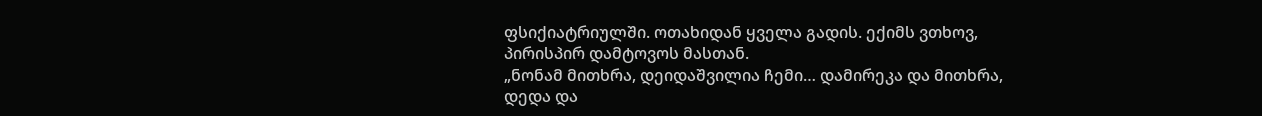ფსიქიატრიულში. ოთახიდან ყველა გადის. ექიმს ვთხოვ, პირისპირ დამტოვოს მასთან.
„ნონამ მითხრა, დეიდაშვილია ჩემი… დამირეკა და მითხრა, დედა და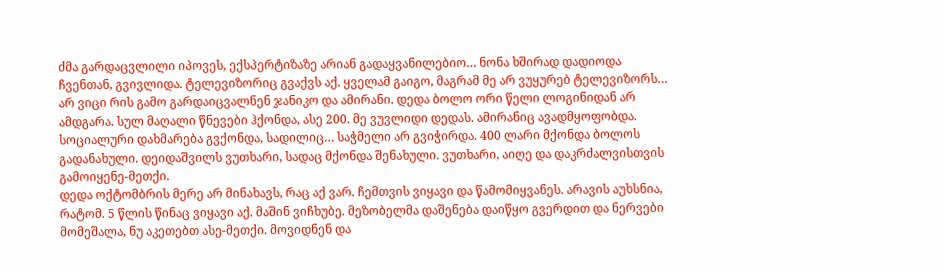ძმა გარდაცვლილი იპოვეს, ექსპერტიზაზე არიან გადაყვანილებიო… ნონა ხშირად დადიოდა ჩვენთან, გვივლიდა. ტელევიზორიც გვაქვს აქ. ყველამ გაიგო, მაგრამ მე არ ვუყურებ ტელევიზორს… არ ვიცი რის გამო გარდაიცვალნენ ჯანიკო და ამირანი. დედა ბოლო ორი წელი ლოგინიდან არ ამდგარა. სულ მაღალი წნევები ჰქონდა, ასე 200. მე ვუვლიდი დედას. ამირანიც ავადმყოფობდა. სოციალური დახმარება გვქონდა, სადილიც… საჭმელი არ გვიჭირდა. 400 ლარი მქონდა ბოლოს გადანახული. დეიდაშვილს ვუთხარი, სადაც მქონდა შენახული. ვუთხარი, აიღე და დაკრძალვისთვის გამოიყენე-მეთქი.
დედა ოქტომბრის მერე არ მინახავს, რაც აქ ვარ. ჩემთვის ვიყავი და წამომიყვანეს. არავის აუხსნია, რატომ. 5 წლის წინაც ვიყავი აქ. მაშინ ვიჩხუბე. მეზობელმა დაშენება დაიწყო გვერდით და ნერვები მომეშალა, ნუ აკეთებთ ასე-მეთქი. მოვიდნენ და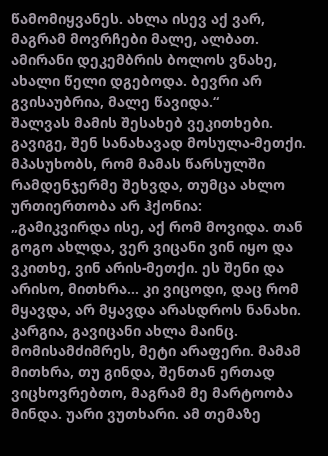წამომიყვანეს. ახლა ისევ აქ ვარ, მაგრამ მოვრჩები მალე, ალბათ.
ამირანი დეკემბრის ბოლოს ვნახე, ახალი წელი დგებოდა. ბევრი არ გვისაუბრია, მალე წავიდა.“
შალვას მამის შესახებ ვეკითხები. გავიგე, შენ სანახავად მოსულა-მეთქი. მპასუხობს, რომ მამას წარსულში რამდენჯერმე შეხვდა, თუმცა ახლო ურთიერთობა არ ჰქონია:
„გამიკვირდა ისე, აქ რომ მოვიდა. თან გოგო ახლდა, ვერ ვიცანი ვინ იყო და ვკითხე, ვინ არის-მეთქი. ეს შენი და არისო, მითხრა… კი ვიცოდი, დაც რომ მყავდა, არ მყავდა არასდროს ნანახი. კარგია, გავიცანი ახლა მაინც.
მომისამძიმრეს, მეტი არაფერი. მამამ მითხრა, თუ გინდა, შენთან ერთად ვიცხოვრებთო, მაგრამ მე მარტოობა მინდა. უარი ვუთხარი. ამ თემაზე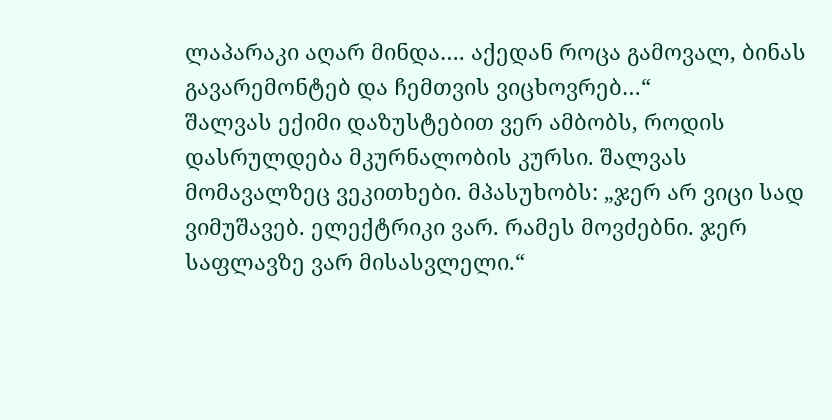ლაპარაკი აღარ მინდა…. აქედან როცა გამოვალ, ბინას გავარემონტებ და ჩემთვის ვიცხოვრებ…“
შალვას ექიმი დაზუსტებით ვერ ამბობს, როდის დასრულდება მკურნალობის კურსი. შალვას მომავალზეც ვეკითხები. მპასუხობს: „ჯერ არ ვიცი სად ვიმუშავებ. ელექტრიკი ვარ. რამეს მოვძებნი. ჯერ საფლავზე ვარ მისასვლელი.“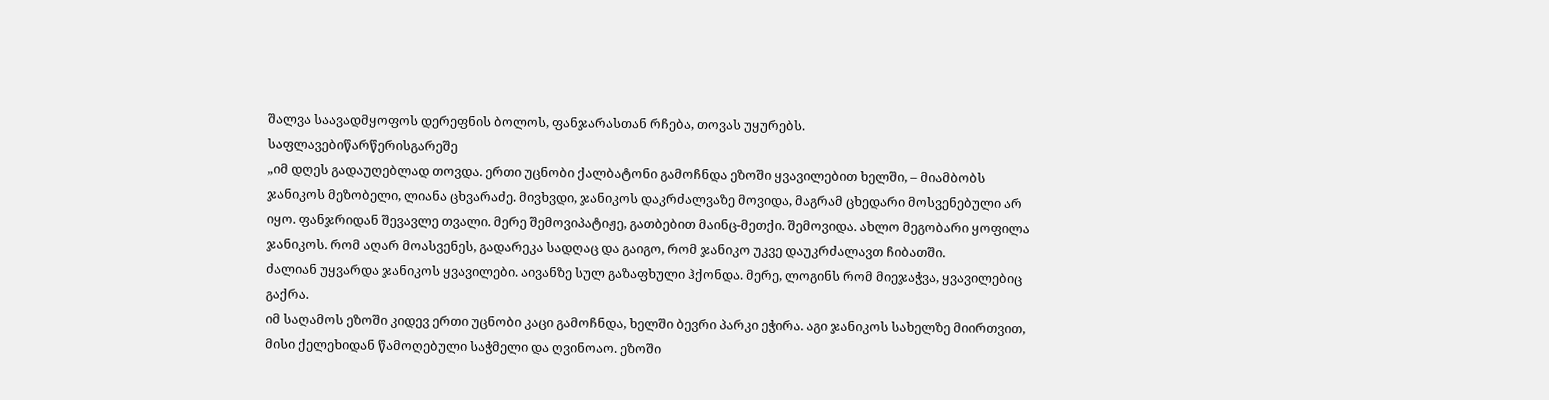შალვა საავადმყოფოს დერეფნის ბოლოს, ფანჯარასთან რჩება, თოვას უყურებს.
საფლავებიწარწერისგარეშე
„იმ დღეს გადაუღებლად თოვდა. ერთი უცნობი ქალბატონი გამოჩნდა ეზოში ყვავილებით ხელში, – მიამბობს ჯანიკოს მეზობელი, ლიანა ცხვარაძე. მივხვდი, ჯანიკოს დაკრძალვაზე მოვიდა, მაგრამ ცხედარი მოსვენებული არ იყო. ფანჯრიდან შევავლე თვალი. მერე შემოვიპატიჟე, გათბებით მაინც-მეთქი. შემოვიდა. ახლო მეგობარი ყოფილა ჯანიკოს. რომ აღარ მოასვენეს, გადარეკა სადღაც და გაიგო, რომ ჯანიკო უკვე დაუკრძალავთ ჩიბათში.
ძალიან უყვარდა ჯანიკოს ყვავილები. აივანზე სულ გაზაფხული ჰქონდა. მერე, ლოგინს რომ მიეჯაჭვა, ყვავილებიც გაქრა.
იმ საღამოს ეზოში კიდევ ერთი უცნობი კაცი გამოჩნდა, ხელში ბევრი პარკი ეჭირა. აგი ჯანიკოს სახელზე მიირთვით, მისი ქელეხიდან წამოღებული საჭმელი და ღვინოაო. ეზოში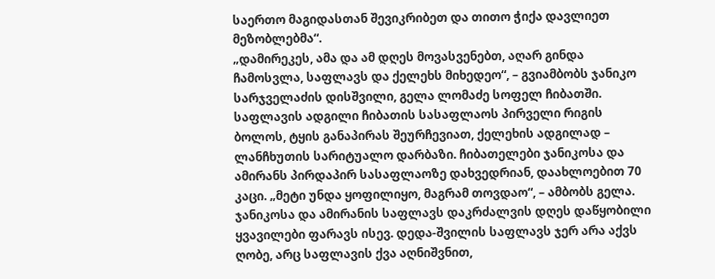საერთო მაგიდასთან შევიკრიბეთ და თითო ჭიქა დავლიეთ მეზობლებმა“.
„დამირეკეს, ამა და ამ დღეს მოვასვენებთ, აღარ გინდა ჩამოსვლა, საფლავს და ქელეხს მიხედეო“, – გვიამბობს ჯანიკო სარჯველაძის დისშვილი, გელა ლომაძე სოფელ ჩიბათში.
საფლავის ადგილი ჩიბათის სასაფლაოს პირველი რიგის ბოლოს, ტყის განაპირას შეურჩევიათ, ქელეხის ადგილად – ლანჩხუთის სარიტუალო დარბაზი. ჩიბათელები ჯანიკოსა და ამირანს პირდაპირ სასაფლაოზე დახვედრიან, დაახლოებით 70 კაცი. „მეტი უნდა ყოფილიყო, მაგრამ თოვდაო“, – ამბობს გელა.
ჯანიკოსა და ამირანის საფლავს დაკრძალვის დღეს დაწყობილი ყვავილები ფარავს ისევ. დედა-შვილის საფლავს ჯერ არა აქვს ღობე, არც საფლავის ქვა აღნიშვნით,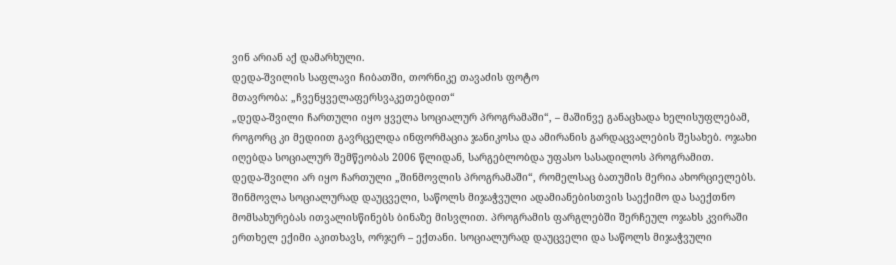ვინ არიან აქ დამარხული.
დედა-შვილის საფლავი ჩიბათში, თორნიკე თავაძის ფოტო
მთავრობა: „ჩვენყველაფერსვაკეთებდით“
„დედა-შვილი ჩართული იყო ყველა სოციალურ პროგრამაში“, – მაშინვე განაცხადა ხელისუფლებამ, როგორც კი მედიით გავრცელდა ინფორმაცია ჯანიკოსა და ამირანის გარდაცვალების შესახებ. ოჯახი იღებდა სოციალურ შემწეობას 2006 წლიდან, სარგებლობდა უფასო სასადილოს პროგრამით.
დედა-შვილი არ იყო ჩართული „შინმოვლის პროგრამაში“, რომელსაც ბათუმის მერია ახორციელებს. შინმოვლა სოციალურად დაუცველი, საწოლს მიჯაჭვული ადამიანებისთვის საექიმო და საექთნო მომსახურებას ითვალისწინებს ბინაზე მისვლით. პროგრამის ფარგლებში შერჩეულ ოჯახს კვირაში ერთხელ ექიმი აკითხავს, ორჯერ – ექთანი. სოციალურად დაუცველი და საწოლს მიჯაჭვული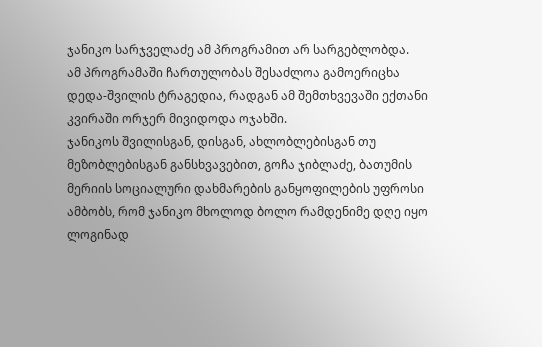ჯანიკო სარჯველაძე ამ პროგრამით არ სარგებლობდა.
ამ პროგრამაში ჩართულობას შესაძლოა გამოერიცხა დედა-შვილის ტრაგედია, რადგან ამ შემთხვევაში ექთანი კვირაში ორჯერ მივიდოდა ოჯახში.
ჯანიკოს შვილისგან, დისგან, ახლობლებისგან თუ მეზობლებისგან განსხვავებით, გოჩა ჯიბლაძე, ბათუმის მერიის სოციალური დახმარების განყოფილების უფროსი ამბობს, რომ ჯანიკო მხოლოდ ბოლო რამდენიმე დღე იყო ლოგინად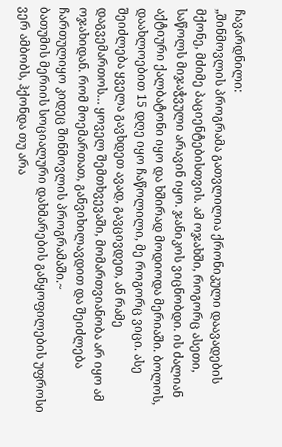ჩავარდნილი:
„შინმოვლის პროგრამა გათვლილია ქრონიკული დაავადების მქონე, მძიმე პაციენტებისთვის. ამ ოჯახში, როგორც ასეთი, საწოლს მიჯაჭვული არავინ იყო. ჯანიკოს ვიცნობდი. ის ძალიან აქტიური ქალბატონი იყო და ხშირად მოდიოდა მერიაში. ბოლოს, დაახლოებით 15 დღე იყო ჩაწოლილი, მე როგორც ვიცი. ასე შეიძლება ყველა გავხდეთ ავად, გავცივდეთ, ან რამე დაგვემართოს… ყოველ შემთხვევაში, მომართვიანობა არ იყო ამ ოჯახიდან. რომ მოემართათ, განვიხილავდით და შეიძლება ჩართულიყო კიდეც შინმოვლის პროგრამაში.~
ბათუმის მერიის სოციალური დახმარების განყოფილების უფროსი ვერ ამბობს, ჰქონდა თუ არა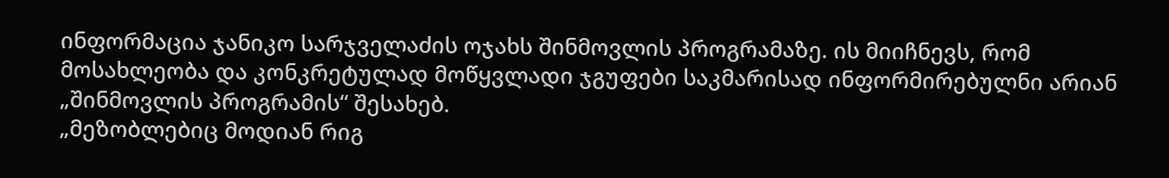ინფორმაცია ჯანიკო სარჯველაძის ოჯახს შინმოვლის პროგრამაზე. ის მიიჩნევს, რომ მოსახლეობა და კონკრეტულად მოწყვლადი ჯგუფები საკმარისად ინფორმირებულნი არიან „შინმოვლის პროგრამის“ შესახებ.
„მეზობლებიც მოდიან რიგ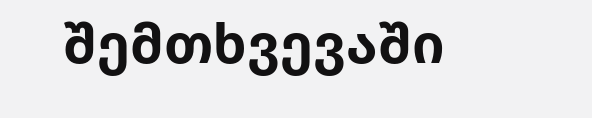შემთხვევაში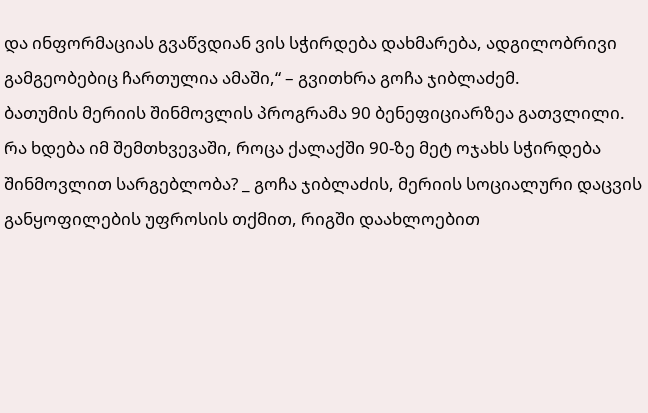და ინფორმაციას გვაწვდიან ვის სჭირდება დახმარება, ადგილობრივი გამგეობებიც ჩართულია ამაში,“ – გვითხრა გოჩა ჯიბლაძემ.
ბათუმის მერიის შინმოვლის პროგრამა 90 ბენეფიციარზეა გათვლილი. რა ხდება იმ შემთხვევაში, როცა ქალაქში 90-ზე მეტ ოჯახს სჭირდება შინმოვლით სარგებლობა? _ გოჩა ჯიბლაძის, მერიის სოციალური დაცვის განყოფილების უფროსის თქმით, რიგში დაახლოებით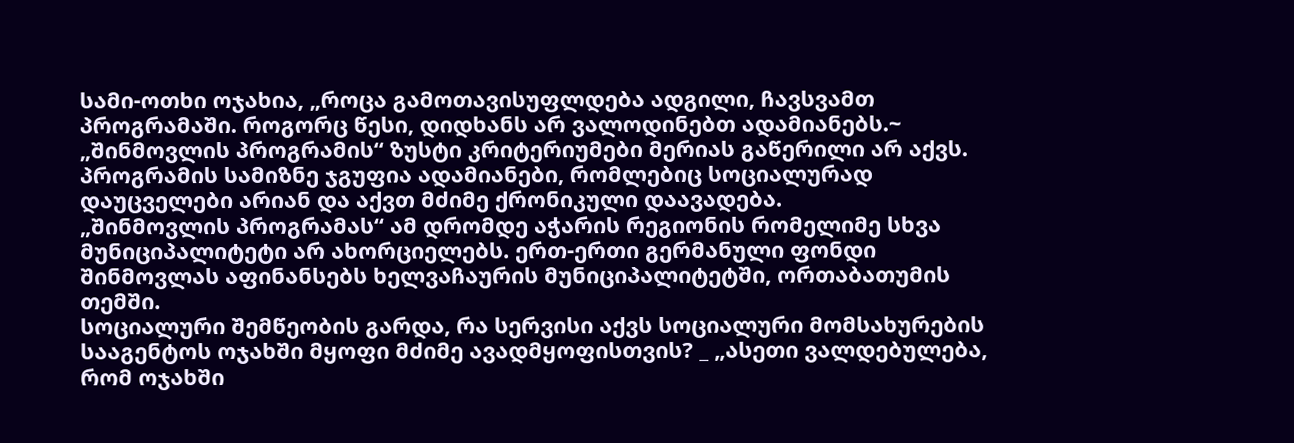სამი-ოთხი ოჯახია, „როცა გამოთავისუფლდება ადგილი, ჩავსვამთ პროგრამაში. როგორც წესი, დიდხანს არ ვალოდინებთ ადამიანებს.~
„შინმოვლის პროგრამის“ ზუსტი კრიტერიუმები მერიას გაწერილი არ აქვს. პროგრამის სამიზნე ჯგუფია ადამიანები, რომლებიც სოციალურად დაუცველები არიან და აქვთ მძიმე ქრონიკული დაავადება.
„შინმოვლის პროგრამას“ ამ დრომდე აჭარის რეგიონის რომელიმე სხვა მუნიციპალიტეტი არ ახორციელებს. ერთ-ერთი გერმანული ფონდი შინმოვლას აფინანსებს ხელვაჩაურის მუნიციპალიტეტში, ორთაბათუმის თემში.
სოციალური შემწეობის გარდა, რა სერვისი აქვს სოციალური მომსახურების სააგენტოს ოჯახში მყოფი მძიმე ავადმყოფისთვის? _ „ასეთი ვალდებულება, რომ ოჯახში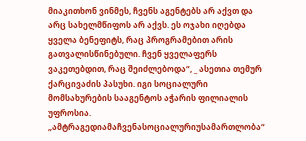მიაკითხონ ვინმეს, ჩვენს აგენტებს არ აქვთ და არც სახელმწიფოს არ აქვს. ეს ოჯახი იღებდა ყველა ბენეფიტს, რაც პროგრამებით არის გათვალისწინებული. ჩვენ ყველაფერს ვაკეთებდით, რაც შეიძლებოდა“, _ ასეთია თემურ ქარცივაძის პასუხი. იგი სოციალური მომსახურების სააგენტოს აჭარის ფილიალის უფროსია.
„ამტრაგედიამაჩვენასოციალურიუსამართლობა“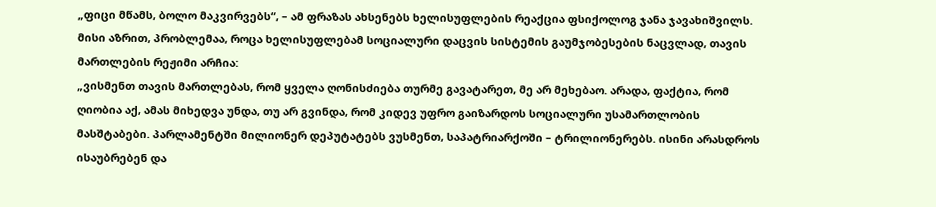„ფიცი მწამს, ბოლო მაკვირვებს“, – ამ ფრაზას ახსენებს ხელისუფლების რეაქცია ფსიქოლოგ ჯანა ჯავახიშვილს. მისი აზრით, პრობლემაა, როცა ხელისუფლებამ სოციალური დაცვის სისტემის გაუმჯობესების ნაცვლად, თავის მართლების რეჟიმი არჩია:
„ვისმენთ თავის მართლებას, რომ ყველა ღონისძიება თურმე გავატარეთ, მე არ მეხებაო. არადა, ფაქტია, რომ ღიობია აქ, ამას მიხედვა უნდა, თუ არ გვინდა, რომ კიდევ უფრო გაიზარდოს სოციალური უსამართლობის მასშტაბები. პარლამენტში მილიონერ დეპუტატებს ვუსმენთ, საპატრიარქოში – ტრილიონერებს. ისინი არასდროს ისაუბრებენ და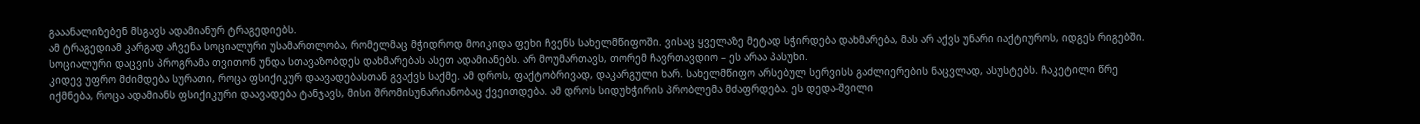გააანალიზებენ მსგავს ადამიანურ ტრაგედიებს.
ამ ტრაგედიამ კარგად აჩვენა სოციალური უსამართლობა, რომელმაც მჭიდროდ მოიკიდა ფეხი ჩვენს სახელმწიფოში. ვისაც ყველაზე მეტად სჭირდება დახმარება, მას არ აქვს უნარი იაქტიუროს, იდგეს რიგებში. სოციალური დაცვის პროგრამა თვითონ უნდა სთავაზობდეს დახმარებას ასეთ ადამიანებს. არ მოუმართავს, თორემ ჩავრთავდიო – ეს არაა პასუხი.
კიდევ უფრო მძიმდება სურათი, როცა ფსიქიკურ დაავადებასთან გვაქვს საქმე. ამ დროს, ფაქტობრივად, დაკარგული ხარ. სახელმწიფო არსებულ სერვისს გაძლიერების ნაცვლად, ასუსტებს. ჩაკეტილი წრე იქმნება, როცა ადამიანს ფსიქიკური დაავადება ტანჯავს, მისი შრომისუნარიანობაც ქვეითდება. ამ დროს სიდუხჭირის პრობლემა მძაფრდება. ეს დედა-შვილი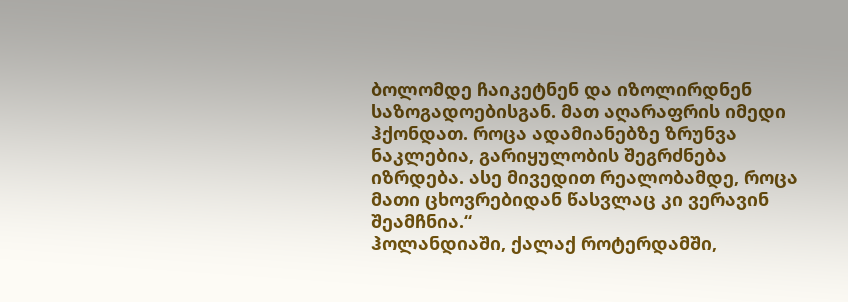ბოლომდე ჩაიკეტნენ და იზოლირდნენ საზოგადოებისგან. მათ აღარაფრის იმედი ჰქონდათ. როცა ადამიანებზე ზრუნვა ნაკლებია, გარიყულობის შეგრძნება იზრდება. ასე მივედით რეალობამდე, როცა მათი ცხოვრებიდან წასვლაც კი ვერავინ შეამჩნია.“
ჰოლანდიაში, ქალაქ როტერდამში,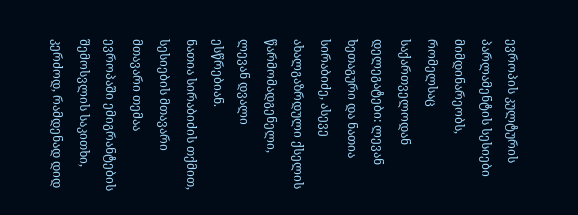ევროპის კულტურის პარლამენტის სესიები მიმდინარეობს, რომელსაც საქართველოდან დელეგატები: ლევან ხეთაგური და ნათია სირაბიძე, ასევე ახალგაზრდული ქსელის წარმომადგენელი, ლევან დვალი ესწრებიან.
ნათია სირაბიძის თქმით, სესიების მთავარი მთავარი თემაა ევროპაში ემიგრანტების შემოსვლის საკითხი, კერძოდ, რამდენად დიდ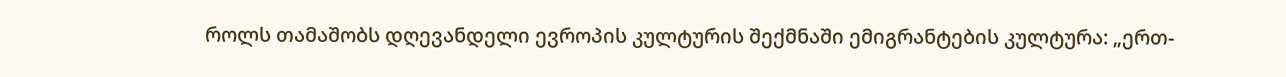როლს თამაშობს დღევანდელი ევროპის კულტურის შექმნაში ემიგრანტების კულტურა: „ერთ-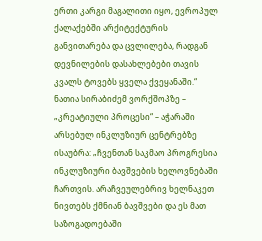ერთი კარგი მაგალითი იყო, ევროპულ ქალაქებში არქიტექტურის განვითარება და ცვლილება, რადგან დევნილების დასახლებები თავის კვალს ტოვებს ყველა ქვეყანაში.“
ნათია სირაბიძემ ვორქშოპზე – „კრეატიული პროცესი“ – აჭარაში არსებულ ინკლუზიურ ცენტრებზე ისაუბრა: „ჩვენთან საკმაო პროგრესია ინკლუზიური ბავშვების ხელოვნებაში ჩართვის. არაჩვეულებრივ ხელნაკეთ ნივთებს ქმნიან ბავშვები და ეს მათ საზოგადოებაში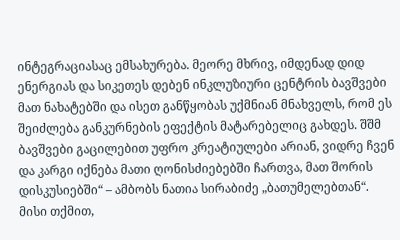ინტეგრაციასაც ემსახურება. მეორე მხრივ, იმდენად დიდ ენერგიას და სიკეთეს დებენ ინკლუზიური ცენტრის ბავშვები მათ ნახატებში და ისეთ განწყობას უქმნიან მნახველს, რომ ეს შეიძლება განკურნების ეფექტის მატარებელიც გახდეს. შშმ ბავშვები გაცილებით უფრო კრეატიულები არიან, ვიდრე ჩვენ და კარგი იქნება მათი ღონისძიებებში ჩართვა, მათ შორის დისკუსიებში“ – ამბობს ნათია სირაბიძე „ბათუმელებთან“.
მისი თქმით,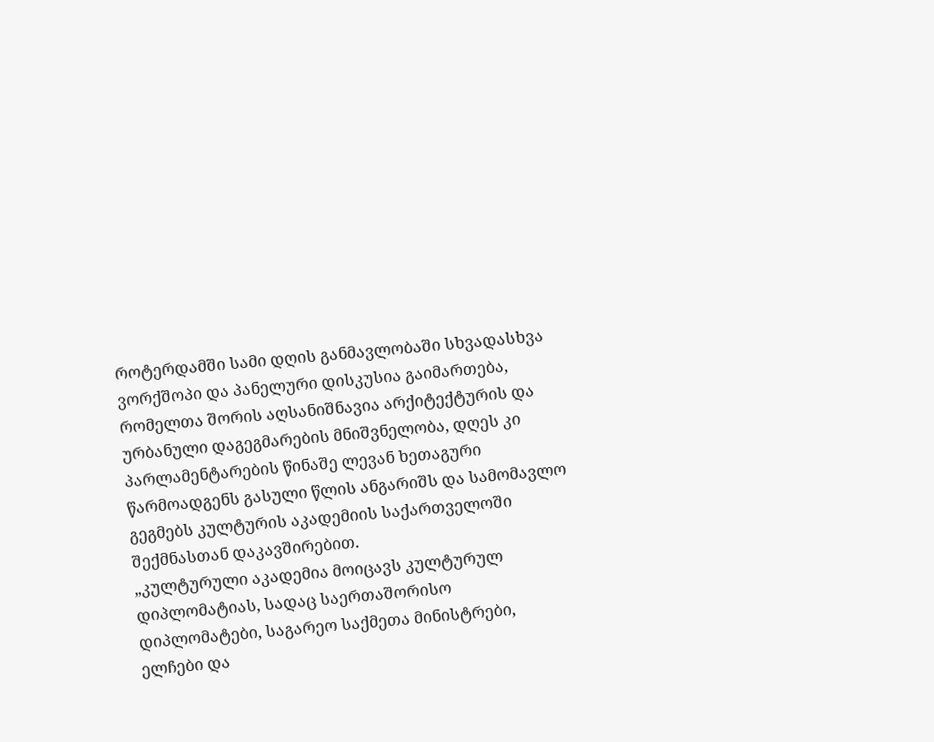როტერდამში სამი დღის განმავლობაში სხვადასხვა ვორქშოპი და პანელური დისკუსია გაიმართება, რომელთა შორის აღსანიშნავია არქიტექტურის და ურბანული დაგეგმარების მნიშვნელობა, დღეს კი პარლამენტარების წინაშე ლევან ხეთაგური წარმოადგენს გასული წლის ანგარიშს და სამომავლო გეგმებს კულტურის აკადემიის საქართველოში შექმნასთან დაკავშირებით.
„კულტურული აკადემია მოიცავს კულტურულ დიპლომატიას, სადაც საერთაშორისო დიპლომატები, საგარეო საქმეთა მინისტრები, ელჩები და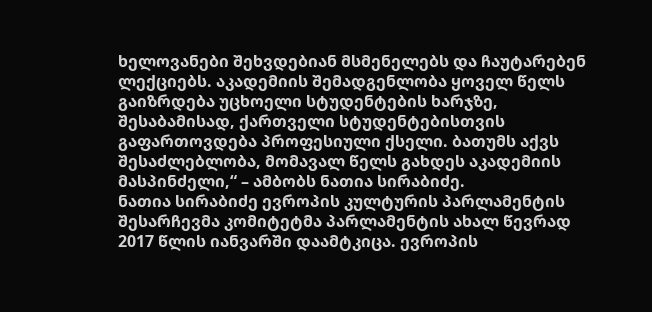ხელოვანები შეხვდებიან მსმენელებს და ჩაუტარებენ ლექციებს. აკადემიის შემადგენლობა ყოველ წელს გაიზრდება უცხოელი სტუდენტების ხარჯზე, შესაბამისად, ქართველი სტუდენტებისთვის გაფართოვდება პროფესიული ქსელი. ბათუმს აქვს შესაძლებლობა, მომავალ წელს გახდეს აკადემიის მასპინძელი,“ – ამბობს ნათია სირაბიძე.
ნათია სირაბიძე ევროპის კულტურის პარლამენტის შესარჩევმა კომიტეტმა პარლამენტის ახალ წევრად 2017 წლის იანვარში დაამტკიცა. ევროპის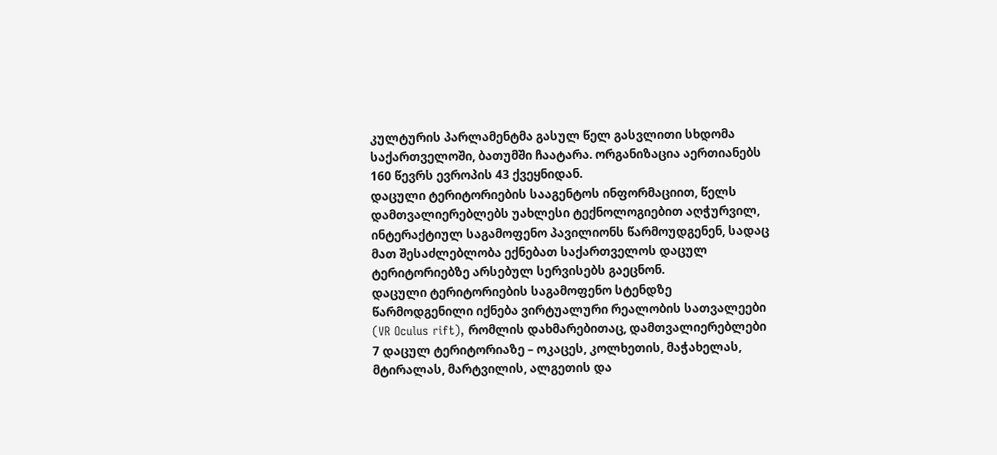კულტურის პარლამენტმა გასულ წელ გასვლითი სხდომა საქართველოში, ბათუმში ჩაატარა. ორგანიზაცია აერთიანებს 160 წევრს ევროპის 43 ქვეყნიდან.
დაცული ტერიტორიების სააგენტოს ინფორმაციით, წელს დამთვალიერებლებს უახლესი ტექნოლოგიებით აღჭურვილ, ინტერაქტიულ საგამოფენო პავილიონს წარმოუდგენენ, სადაც მათ შესაძლებლობა ექნებათ საქართველოს დაცულ ტერიტორიებზე არსებულ სერვისებს გაეცნონ.
დაცული ტერიტორიების საგამოფენო სტენდზე წარმოდგენილი იქნება ვირტუალური რეალობის სათვალეები (VR Oculus rift), რომლის დახმარებითაც, დამთვალიერებლები 7 დაცულ ტერიტორიაზე – ოკაცეს, კოლხეთის, მაჭახელას, მტირალას, მარტვილის, ალგეთის და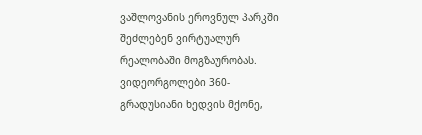ვაშლოვანის ეროვნულ პარკში შეძლებენ ვირტუალურ რეალობაში მოგზაურობას. ვიდეორგოლები 360- გრადუსიანი ხედვის მქონე,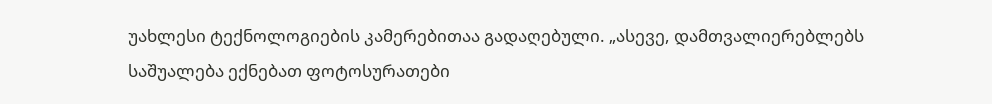უახლესი ტექნოლოგიების კამერებითაა გადაღებული. „ასევე, დამთვალიერებლებს საშუალება ექნებათ ფოტოსურათები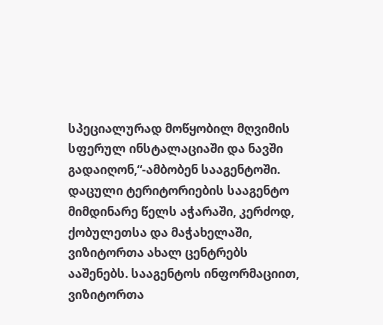სპეციალურად მოწყობილ მღვიმის სფერულ ინსტალაციაში და ნავში გადაიღონ,“-ამბობენ სააგენტოში.
დაცული ტერიტორიების სააგენტო მიმდინარე წელს აჭარაში, კერძოდ, ქობულეთსა და მაჭახელაში, ვიზიტორთა ახალ ცენტრებს ააშენებს. სააგენტოს ინფორმაციით, ვიზიტორთა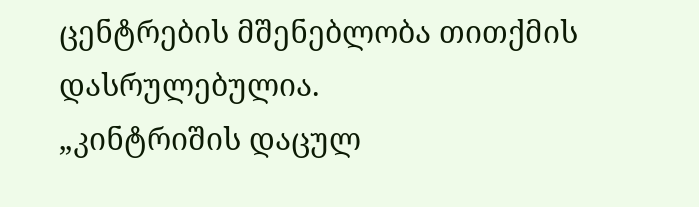ცენტრების მშენებლობა თითქმის დასრულებულია.
„კინტრიშის დაცულ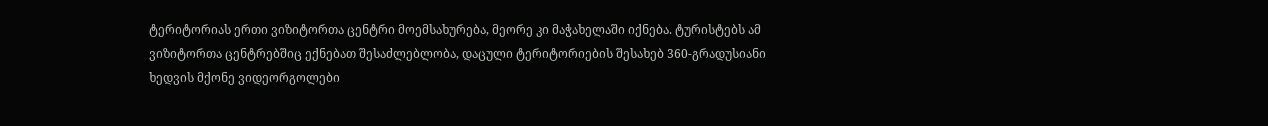ტერიტორიას ერთი ვიზიტორთა ცენტრი მოემსახურება, მეორე კი მაჭახელაში იქნება. ტურისტებს ამ ვიზიტორთა ცენტრებშიც ექნებათ შესაძლებლობა, დაცული ტერიტორიების შესახებ 360-გრადუსიანი ხედვის მქონე ვიდეორგოლები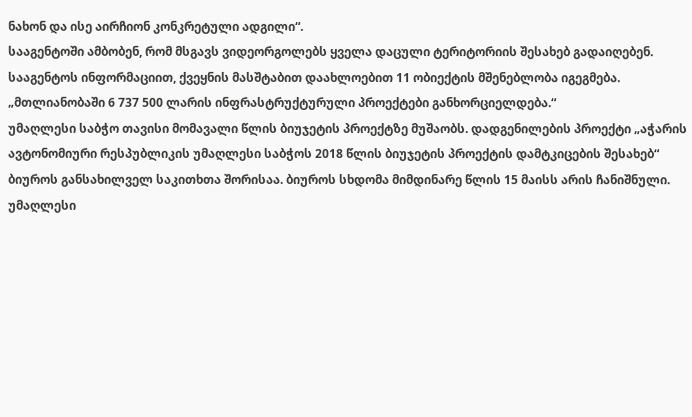ნახონ და ისე აირჩიონ კონკრეტული ადგილი“.
სააგენტოში ამბობენ, რომ მსგავს ვიდეორგოლებს ყველა დაცული ტერიტორიის შესახებ გადაიღებენ.
სააგენტოს ინფორმაციით, ქვეყნის მასშტაბით დაახლოებით 11 ობიექტის მშენებლობა იგეგმება. „მთლიანობაში 6 737 500 ლარის ინფრასტრუქტურული პროექტები განხორციელდება.“
უმაღლესი საბჭო თავისი მომავალი წლის ბიუჯეტის პროექტზე მუშაობს. დადგენილების პროექტი „აჭარის ავტონომიური რესპუბლიკის უმაღლესი საბჭოს 2018 წლის ბიუჯეტის პროექტის დამტკიცების შესახებ“ ბიუროს განსახილველ საკითხთა შორისაა. ბიუროს სხდომა მიმდინარე წლის 15 მაისს არის ჩანიშნული.
უმაღლესი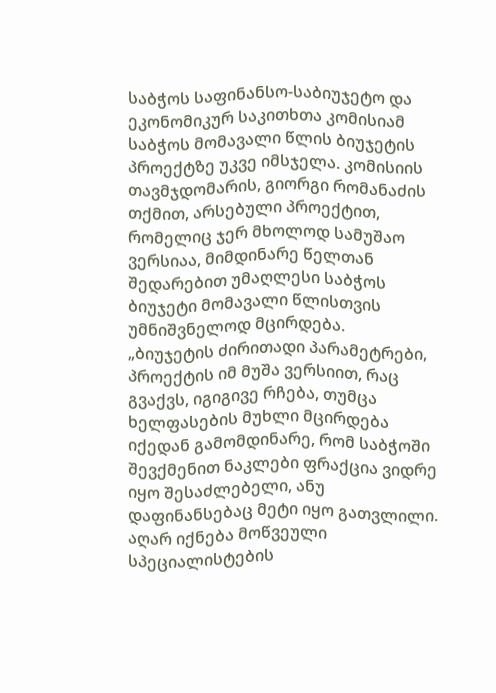საბჭოს საფინანსო-საბიუჯეტო და ეკონომიკურ საკითხთა კომისიამ საბჭოს მომავალი წლის ბიუჯეტის პროექტზე უკვე იმსჯელა. კომისიის თავმჯდომარის, გიორგი რომანაძის თქმით, არსებული პროექტით, რომელიც ჯერ მხოლოდ სამუშაო ვერსიაა, მიმდინარე წელთან შედარებით უმაღლესი საბჭოს ბიუჯეტი მომავალი წლისთვის უმნიშვნელოდ მცირდება.
„ბიუჯეტის ძირითადი პარამეტრები, პროექტის იმ მუშა ვერსიით, რაც გვაქვს, იგიგივე რჩება, თუმცა ხელფასების მუხლი მცირდება იქედან გამომდინარე, რომ საბჭოში შევქმენით ნაკლები ფრაქცია ვიდრე იყო შესაძლებელი, ანუ დაფინანსებაც მეტი იყო გათვლილი. აღარ იქნება მოწვეული სპეციალისტების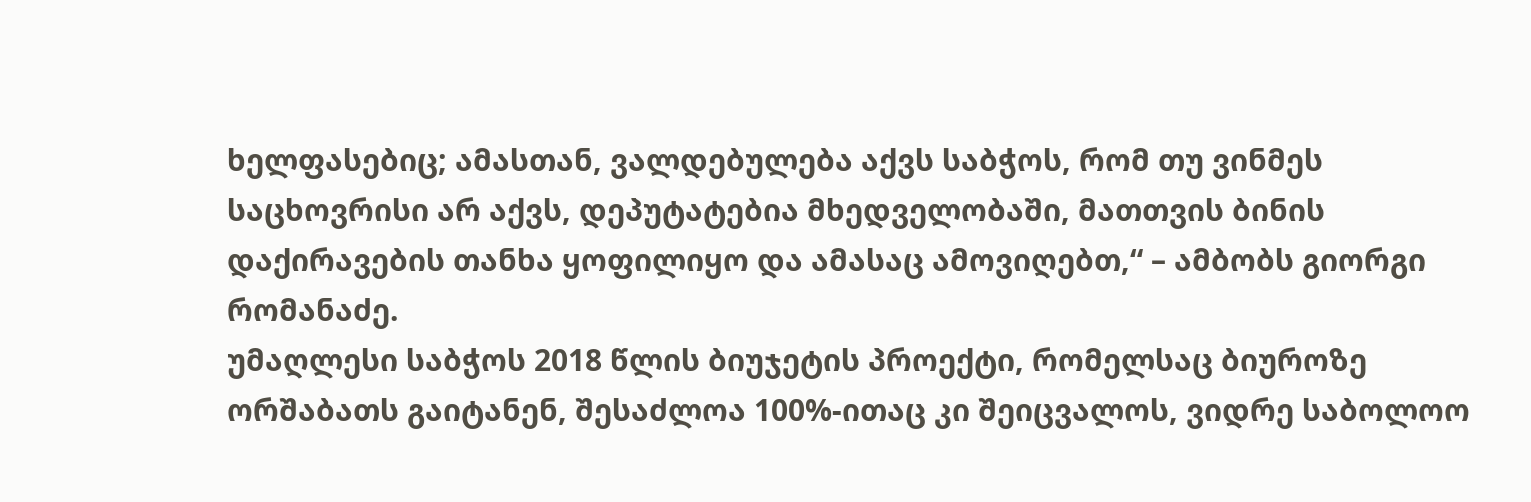ხელფასებიც; ამასთან, ვალდებულება აქვს საბჭოს, რომ თუ ვინმეს საცხოვრისი არ აქვს, დეპუტატებია მხედველობაში, მათთვის ბინის დაქირავების თანხა ყოფილიყო და ამასაც ამოვიღებთ,“ – ამბობს გიორგი რომანაძე.
უმაღლესი საბჭოს 2018 წლის ბიუჯეტის პროექტი, რომელსაც ბიუროზე ორშაბათს გაიტანენ, შესაძლოა 100%-ითაც კი შეიცვალოს, ვიდრე საბოლოო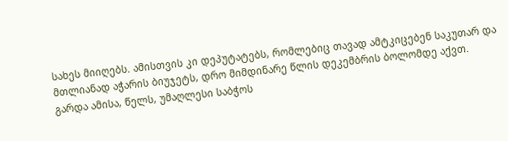სახეს მიიღებს. ამისთვის კი დეპუტატებს, რომლებიც თავად ამტკიცებენ საკუთარ და მთლიანად აჭარის ბიუჯეტს, დრო მიმდინარე წლის დეკემბრის ბოლომდე აქვთ.
გარდა ამისა, წელს, უმაღლესი საბჭოს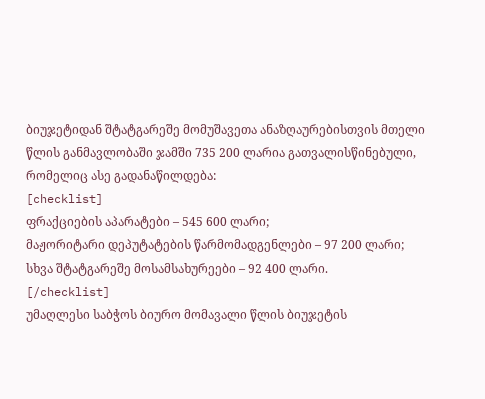ბიუჯეტიდან შტატგარეშე მომუშავეთა ანაზღაურებისთვის მთელი წლის განმავლობაში ჯამში 735 200 ლარია გათვალისწინებული, რომელიც ასე გადანაწილდება:
[checklist]
ფრაქციების აპარატები – 545 600 ლარი;
მაჟორიტარი დეპუტატების წარმომადგენლები – 97 200 ლარი;
სხვა შტატგარეშე მოსამსახურეები – 92 400 ლარი.
[/checklist]
უმაღლესი საბჭოს ბიურო მომავალი წლის ბიუჯეტის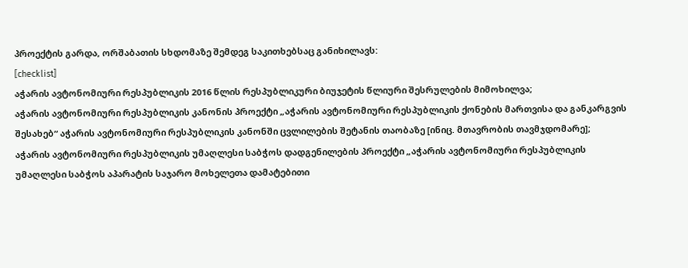პროექტის გარდა, ორშაბათის სხდომაზე შემდეგ საკითხებსაც განიხილავს:
[checklist]
აჭარის ავტონომიური რესპუბლიკის 2016 წლის რესპუბლიკური ბიუჯეტის წლიური შესრულების მიმოხილვა;
აჭარის ავტონომიური რესპუბლიკის კანონის პროექტი „აჭარის ავტონომიური რესპუბლიკის ქონების მართვისა და განკარგვის შესახებ“ აჭარის ავტონომიური რესპუბლიკის კანონში ცვლილების შეტანის თაობაზე [ინიც. მთავრობის თავმჯდომარე];
აჭარის ავტონომიური რესპუბლიკის უმაღლესი საბჭოს დადგენილების პროექტი „აჭარის ავტონომიური რესპუბლიკის უმაღლესი საბჭოს აპარატის საჯარო მოხელეთა დამატებითი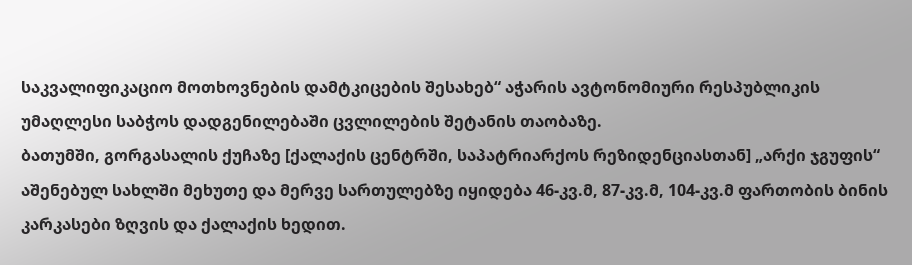საკვალიფიკაციო მოთხოვნების დამტკიცების შესახებ“ აჭარის ავტონომიური რესპუბლიკის უმაღლესი საბჭოს დადგენილებაში ცვლილების შეტანის თაობაზე.
ბათუმში, გორგასალის ქუჩაზე [ქალაქის ცენტრში, საპატრიარქოს რეზიდენციასთან] „არქი ჯგუფის“ აშენებულ სახლში მეხუთე და მერვე სართულებზე იყიდება 46-კვ.მ, 87-კვ.მ, 104-კვ.მ ფართობის ბინის კარკასები ზღვის და ქალაქის ხედით.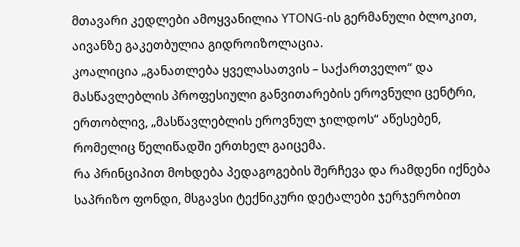მთავარი კედლები ამოყვანილია YTONG-ის გერმანული ბლოკით, აივანზე გაკეთბულია გიდროიზოლაცია.
კოალიცია „განათლება ყველასათვის – საქართველო“ და მასწავლებლის პროფესიული განვითარების ეროვნული ცენტრი, ერთობლივ, „მასწავლებლის ეროვნულ ჯილდოს“ აწესებენ, რომელიც წელიწადში ერთხელ გაიცემა.
რა პრინციპით მოხდება პედაგოგების შერჩევა და რამდენი იქნება საპრიზო ფონდი, მსგავსი ტექნიკური დეტალები ჯერჯერობით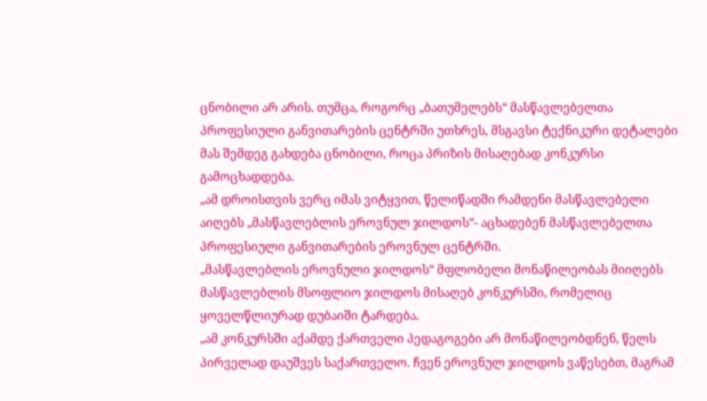ცნობილი არ არის. თუმცა, როგორც „ბათუმელებს“ მასწავლებელთა პროფესიული განვითარების ცენტრში უთხრეს, მსგავსი ტექნიკური დეტალები მას შემდეგ გახდება ცნობილი, როცა პრიზის მისაღებად კონკურსი გამოცხადდება.
„ამ დროისთვის ვერც იმას ვიტყვით, წელიწადში რამდენი მასწავლებელი აიღებს „მასწავლებლის ეროვნულ ჯილდოს“- აცხადებენ მასწავლებელთა პროფესიული განვითარების ეროვნულ ცენტრში.
„მასწავლებლის ეროვნული ჯილდოს“ მფლობელი მონაწილეობას მიიღებს მასწავლებლის მსოფლიო ჯილდოს მისაღებ კონკურსში, რომელიც ყოველწლიურად დუბაიში ტარდება.
„ამ კონკურსში აქამდე ქართველი პედაგოგები არ მონაწილეობდნენ, წელს პირველად დაუშვეს საქართველო. ჩვენ ეროვნულ ჯილდოს ვაწესებთ, მაგრამ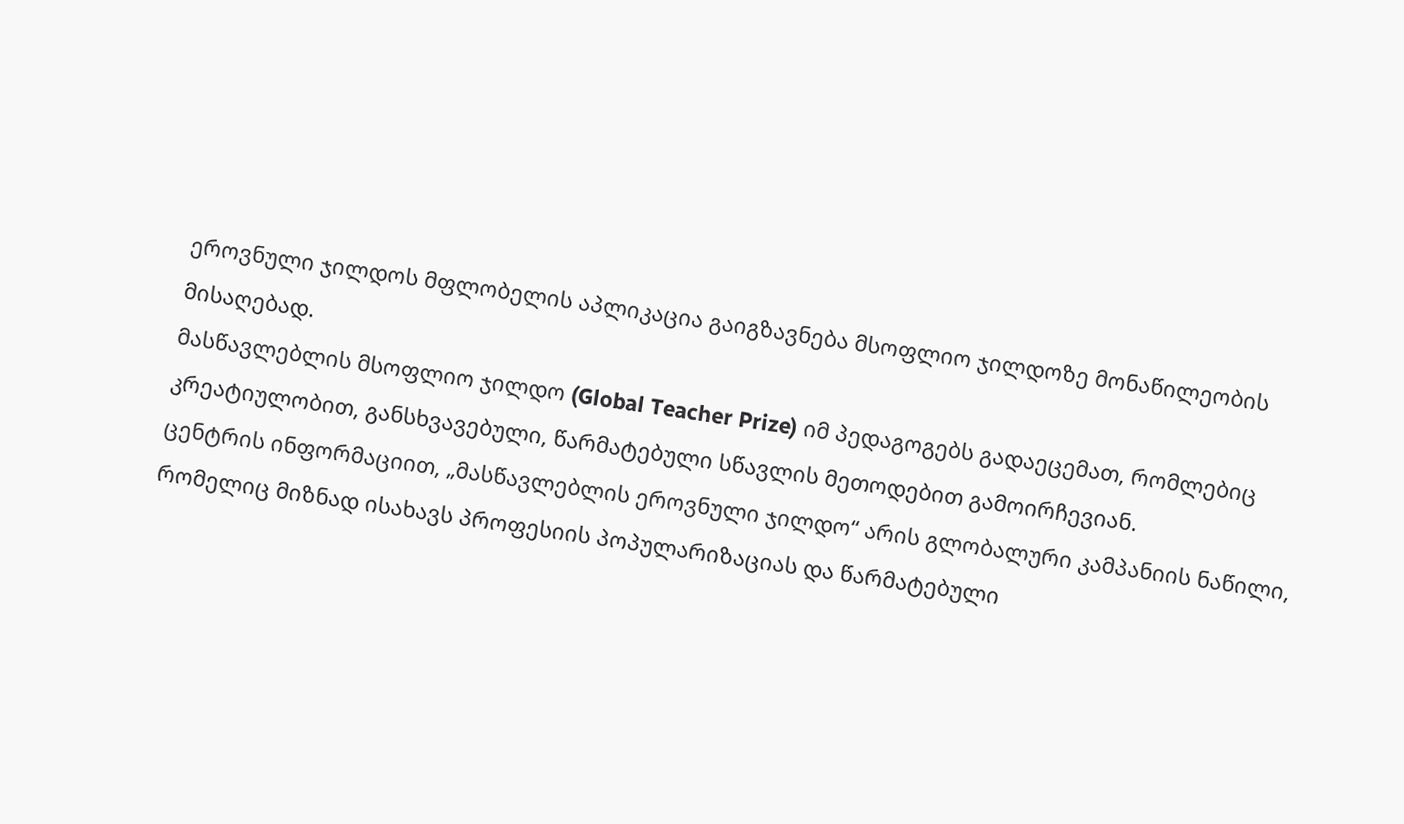ეროვნული ჯილდოს მფლობელის აპლიკაცია გაიგზავნება მსოფლიო ჯილდოზე მონაწილეობის მისაღებად.
მასწავლებლის მსოფლიო ჯილდო (Global Teacher Prize) იმ პედაგოგებს გადაეცემათ, რომლებიც კრეატიულობით, განსხვავებული, წარმატებული სწავლის მეთოდებით გამოირჩევიან.
ცენტრის ინფორმაციით, „მასწავლებლის ეროვნული ჯილდო“ არის გლობალური კამპანიის ნაწილი, რომელიც მიზნად ისახავს პროფესიის პოპულარიზაციას და წარმატებული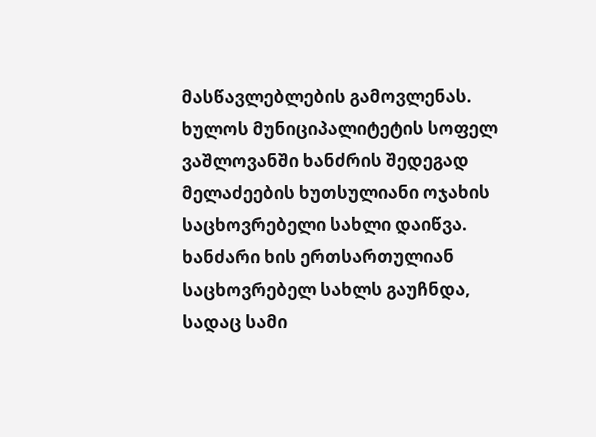მასწავლებლების გამოვლენას.
ხულოს მუნიციპალიტეტის სოფელ ვაშლოვანში ხანძრის შედეგად მელაძეების ხუთსულიანი ოჯახის საცხოვრებელი სახლი დაიწვა. ხანძარი ხის ერთსართულიან საცხოვრებელ სახლს გაუჩნდა, სადაც სამი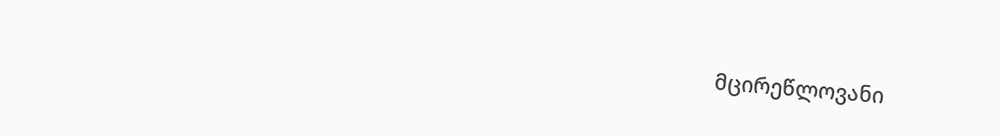მცირეწლოვანი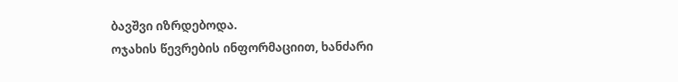ბავშვი იზრდებოდა.
ოჯახის წევრების ინფორმაციით, ხანძარი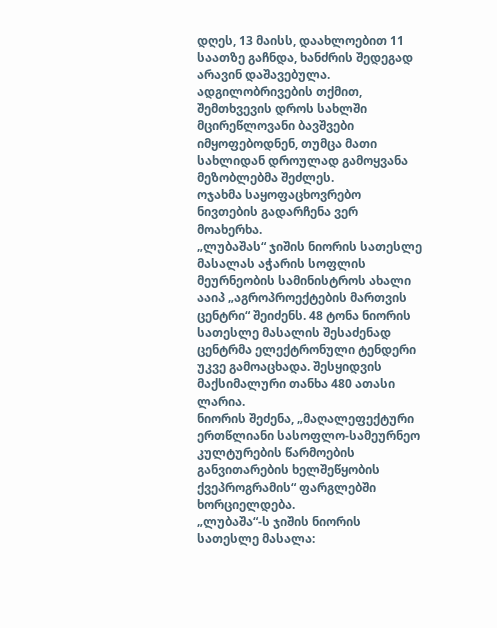დღეს, 13 მაისს, დაახლოებით 11 საათზე გაჩნდა, ხანძრის შედეგად არავინ დაშავებულა.
ადგილობრივების თქმით, შემთხვევის დროს სახლში მცირეწლოვანი ბავშვები იმყოფებოდნენ, თუმცა მათი სახლიდან დროულად გამოყვანა მეზობლებმა შეძლეს.
ოჯახმა საყოფაცხოვრებო ნივთების გადარჩენა ვერ მოახერხა.
„ლუბაშას“ ჯიშის ნიორის სათესლე მასალას აჭარის სოფლის მეურნეობის სამინისტროს ახალი ააიპ „აგროპროექტების მართვის ცენტრი“ შეიძენს. 48 ტონა ნიორის სათესლე მასალის შესაძენად ცენტრმა ელექტრონული ტენდერი უკვე გამოაცხადა. შესყიდვის მაქსიმალური თანხა 480 ათასი ლარია.
ნიორის შეძენა, „მაღალეფექტური ერთწლიანი სასოფლო-სამეურნეო კულტურების წარმოების განვითარების ხელშეწყობის ქვეპროგრამის“ ფარგლებში ხორციელდება.
„ლუბაშა“-ს ჯიშის ნიორის სათესლე მასალა: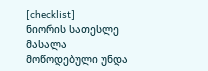[checklist]
ნიორის სათესლე მასალა მოწოდებული უნდა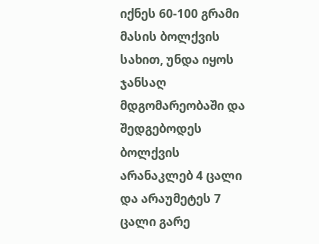იქნეს 60-100 გრამი მასის ბოლქვის სახით, უნდა იყოს ჯანსაღ მდგომარეობაში და შედგებოდეს ბოლქვის არანაკლებ 4 ცალი და არაუმეტეს 7 ცალი გარე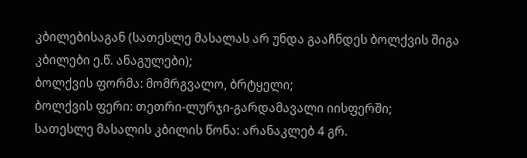კბილებისაგან (სათესლე მასალას არ უნდა გააჩნდეს ბოლქვის შიგა კბილები ე.წ. ანაგულები);
ბოლქვის ფორმა: მომრგვალო, ბრტყელი;
ბოლქვის ფერი: თეთრი-ლურჯი-გარდამავალი იისფერში;
სათესლე მასალის კბილის წონა: არანაკლებ 4 გრ.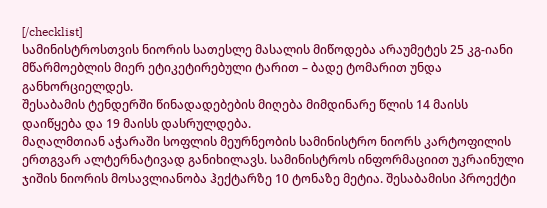[/checklist]
სამინისტროსთვის ნიორის სათესლე მასალის მიწოდება არაუმეტეს 25 კგ-იანი მწარმოებლის მიერ ეტიკეტირებული ტარით – ბადე ტომარით უნდა განხორციელდეს.
შესაბამის ტენდერში წინადადებების მიღება მიმდინარე წლის 14 მაისს დაიწყება და 19 მაისს დასრულდება.
მაღალმთიან აჭარაში სოფლის მეურნეობის სამინისტრო ნიორს კარტოფილის ერთგვარ ალტერნატივად განიხილავს. სამინისტროს ინფორმაციით უკრაინული ჯიშის ნიორის მოსავლიანობა ჰექტარზე 10 ტონაზე მეტია. შესაბამისი პროექტი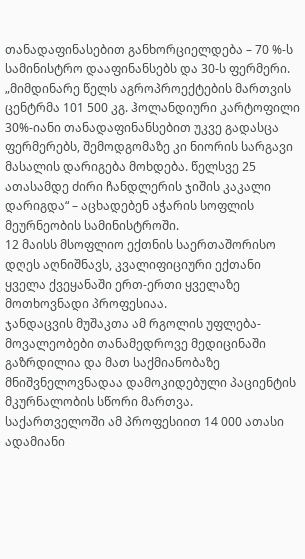თანადაფინასებით განხორციელდება – 70 %-ს სამინისტრო დააფინანსებს და 30-ს ფერმერი.
„მიმდინარე წელს აგროპროექტების მართვის ცენტრმა 101 500 კგ. ჰოლანდიური კარტოფილი 30%-იანი თანადაფინანსებით უკვე გადასცა ფერმერებს, შემოდგომაზე კი ნიორის სარგავი მასალის დარიგება მოხდება. წელსვე 25 ათასამდე ძირი ჩანდლერის ჯიშის კაკალი დარიგდა“ – აცხადებენ აჭარის სოფლის მეურნეობის სამინისტროში.
12 მაისს მსოფლიო ექთნის საერთაშორისო დღეს აღნიშნავს, კვალიფიციური ექთანი ყველა ქვეყანაში ერთ-ერთი ყველაზე მოთხოვნადი პროფესიაა.
ჯანდაცვის მუშაკთა ამ რგოლის უფლება-მოვალეობები თანამედროვე მედიცინაში გაზრდილია და მათ საქმიანობაზე მნიშვნელოვნადაა დამოკიდებული პაციენტის მკურნალობის სწორი მართვა.
საქართველოში ამ პროფესიით 14 000 ათასი ადამიანი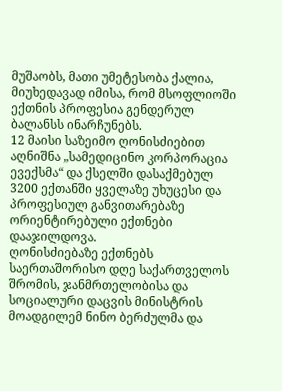მუშაობს, მათი უმეტესობა ქალია, მიუხედავად იმისა, რომ მსოფლიოში ექთნის პროფესია გენდერულ ბალანსს ინარჩუნებს.
12 მაისი საზეიმო ღონისძიებით აღნიშნა „სამედიცინო კორპორაცია ევექსმა“ და ქსელში დასაქმებულ 3200 ექთანში ყველაზე უხუცესი და პროფესიულ განვითარებაზე ორიენტირებული ექთნები დააჯილდოვა.
ღონისძიებაზე ექთნებს საერთაშორისო დღე საქართველოს შრომის, ჯანმრთელობისა და სოციალური დაცვის მინისტრის მოადგილემ ნინო ბერძულმა და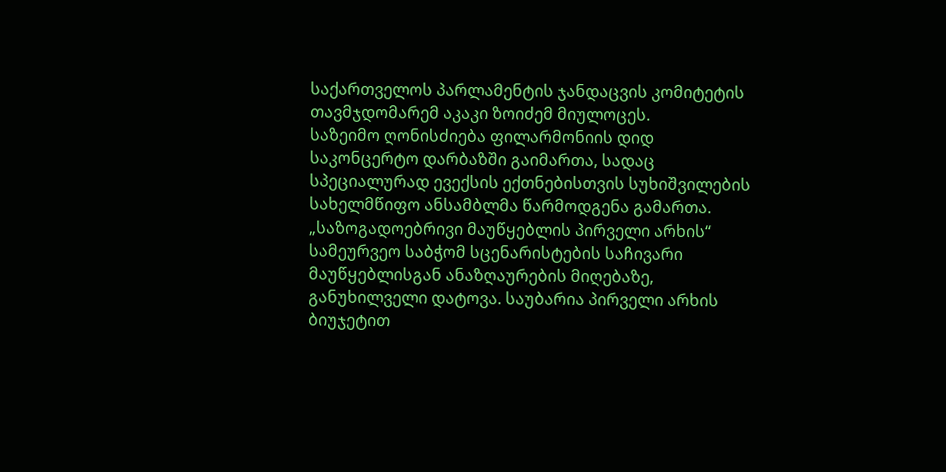საქართველოს პარლამენტის ჯანდაცვის კომიტეტის თავმჯდომარემ აკაკი ზოიძემ მიულოცეს.
საზეიმო ღონისძიება ფილარმონიის დიდ საკონცერტო დარბაზში გაიმართა, სადაც სპეციალურად ევექსის ექთნებისთვის სუხიშვილების სახელმწიფო ანსამბლმა წარმოდგენა გამართა.
„საზოგადოებრივი მაუწყებლის პირველი არხის“ სამეურვეო საბჭომ სცენარისტების საჩივარი მაუწყებლისგან ანაზღაურების მიღებაზე, განუხილველი დატოვა. საუბარია პირველი არხის ბიუჯეტით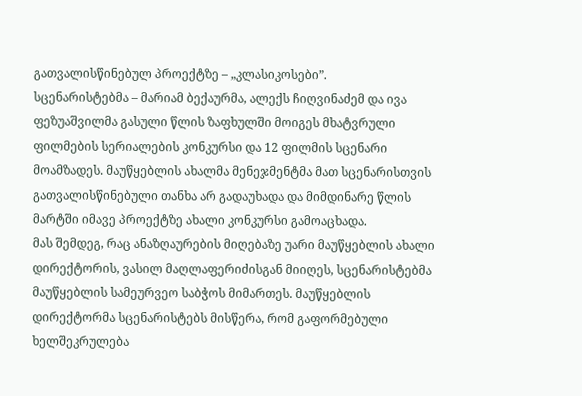გათვალისწინებულ პროექტზე – „კლასიკოსები”.
სცენარისტებმა – მარიამ ბექაურმა, ალექს ჩიღვინაძემ და ივა ფეზუაშვილმა გასული წლის ზაფხულში მოიგეს მხატვრული ფილმების სერიალების კონკურსი და 12 ფილმის სცენარი მოამზადეს. მაუწყებლის ახალმა მენეჯმენტმა მათ სცენარისთვის გათვალისწინებული თანხა არ გადაუხადა და მიმდინარე წლის მარტში იმავე პროექტზე ახალი კონკურსი გამოაცხადა.
მას შემდეგ, რაც ანაზღაურების მიღებაზე უარი მაუწყებლის ახალი დირექტორის, ვასილ მაღლაფერიძისგან მიიღეს, სცენარისტებმა მაუწყებლის სამეურვეო საბჭოს მიმართეს. მაუწყებლის დირექტორმა სცენარისტებს მისწერა, რომ გაფორმებული ხელშეკრულება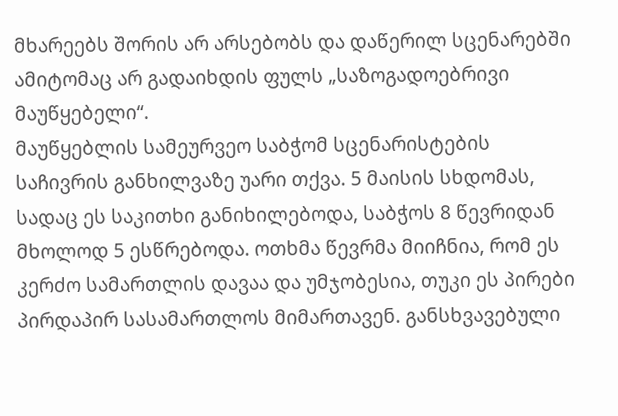მხარეებს შორის არ არსებობს და დაწერილ სცენარებში ამიტომაც არ გადაიხდის ფულს „საზოგადოებრივი მაუწყებელი“.
მაუწყებლის სამეურვეო საბჭომ სცენარისტების საჩივრის განხილვაზე უარი თქვა. 5 მაისის სხდომას, სადაც ეს საკითხი განიხილებოდა, საბჭოს 8 წევრიდან მხოლოდ 5 ესწრებოდა. ოთხმა წევრმა მიიჩნია, რომ ეს კერძო სამართლის დავაა და უმჯობესია, თუკი ეს პირები პირდაპირ სასამართლოს მიმართავენ. განსხვავებული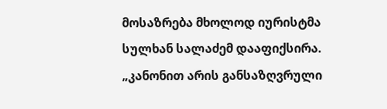მოსაზრება მხოლოდ იურისტმა სულხან სალაძემ დააფიქსირა.
„კანონით არის განსაზღვრული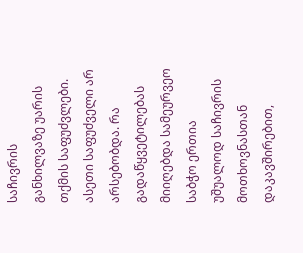საჩივრის განხილვაზე უარის თქმის საფუძვლები. ასეთი საფუძველი არ არსებობდა. რა გადაწყვეტილებას მიიღებდა სამეურვეო საბჭო ერთია უშუალოდ საჩივრის მოთხოვნასთან დაკავშირებით,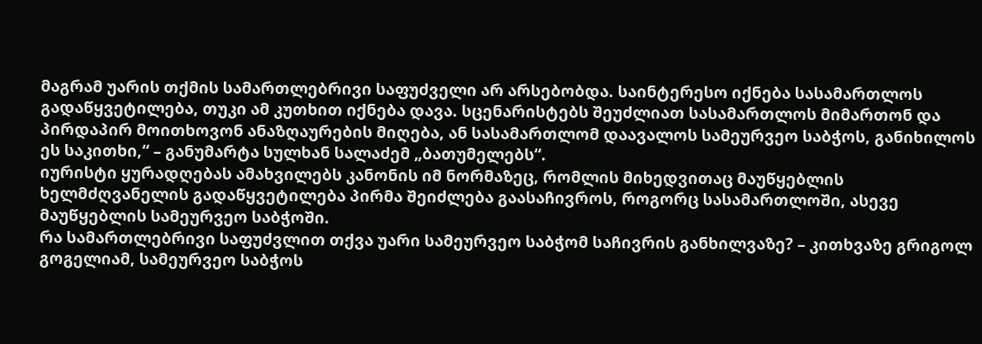მაგრამ უარის თქმის სამართლებრივი საფუძველი არ არსებობდა. საინტერესო იქნება სასამართლოს გადაწყვეტილება, თუკი ამ კუთხით იქნება დავა. სცენარისტებს შეუძლიათ სასამართლოს მიმართონ და პირდაპირ მოითხოვონ ანაზღაურების მიღება, ან სასამართლომ დაავალოს სამეურვეო საბჭოს, განიხილოს ეს საკითხი,“ – განუმარტა სულხან სალაძემ „ბათუმელებს“.
იურისტი ყურადღებას ამახვილებს კანონის იმ ნორმაზეც, რომლის მიხედვითაც მაუწყებლის ხელმძღვანელის გადაწყვეტილება პირმა შეიძლება გაასაჩივროს, როგორც სასამართლოში, ასევე მაუწყებლის სამეურვეო საბჭოში.
რა სამართლებრივი საფუძვლით თქვა უარი სამეურვეო საბჭომ საჩივრის განხილვაზე? – კითხვაზე გრიგოლ გოგელიამ, სამეურვეო საბჭოს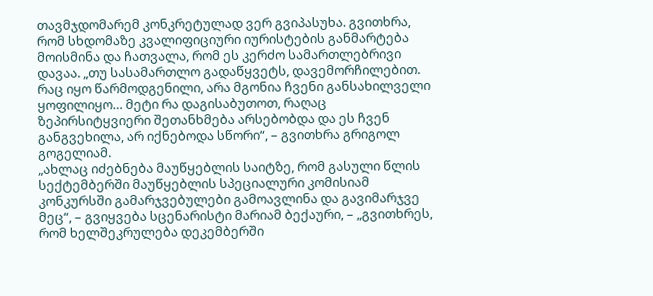თავმჯდომარემ კონკრეტულად ვერ გვიპასუხა. გვითხრა, რომ სხდომაზე კვალიფიციური იურისტების განმარტება მოისმინა და ჩათვალა, რომ ეს კერძო სამართლებრივი დავაა. „თუ სასამართლო გადაწყვეტს, დავემორჩილებით. რაც იყო წარმოდგენილი, არა მგონია ჩვენი განსახილველი ყოფილიყო… მეტი რა დაგისაბუთოთ, რაღაც ზეპირსიტყვიერი შეთანხმება არსებობდა და ეს ჩვენ განგვეხილა, არ იქნებოდა სწორი“, – გვითხრა გრიგოლ გოგელიამ.
„ახლაც იძებნება მაუწყებლის საიტზე, რომ გასული წლის სექტემბერში მაუწყებლის სპეციალური კომისიამ კონკურსში გამარჯვებულები გამოავლინა და გავიმარჯვე მეც“, – გვიყვება სცენარისტი მარიამ ბექაური, – „გვითხრეს, რომ ხელშეკრულება დეკემბერში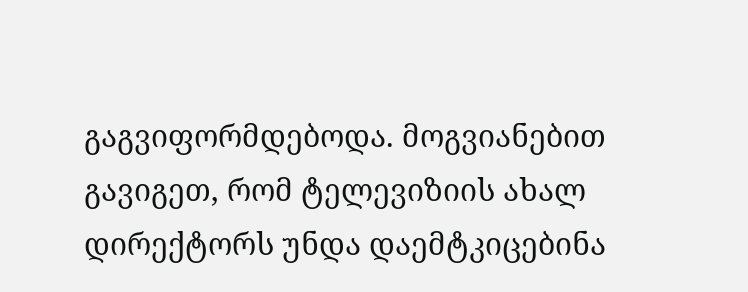გაგვიფორმდებოდა. მოგვიანებით გავიგეთ, რომ ტელევიზიის ახალ დირექტორს უნდა დაემტკიცებინა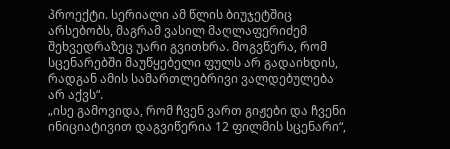პროექტი. სერიალი ამ წლის ბიუჯეტშიც არსებობს, მაგრამ ვასილ მაღლაფერიძემ შეხვედრაზეც უარი გვითხრა. მოგვწერა, რომ სცენარებში მაუწყებელი ფულს არ გადაიხდის, რადგან ამის სამართლებრივი ვალდებულება არ აქვს“.
„ისე გამოვიდა, რომ ჩვენ ვართ გიჟები და ჩვენი ინიციატივით დაგვიწერია 12 ფილმის სცენარი“,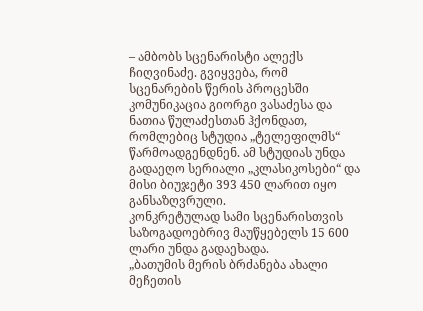– ამბობს სცენარისტი ალექს ჩიღვინაძე. გვიყვება, რომ სცენარების წერის პროცესში კომუნიკაცია გიორგი ვასაძესა და ნათია წულაძესთან ჰქონდათ, რომლებიც სტუდია „ტელეფილმს“ წარმოადგენდნენ. ამ სტუდიას უნდა გადაეღო სერიალი „კლასიკოსები“ და მისი ბიუჯეტი 393 450 ლარით იყო განსაზღვრული.
კონკრეტულად სამი სცენარისთვის საზოგადოებრივ მაუწყებელს 15 600 ლარი უნდა გადაეხადა.
„ბათუმის მერის ბრძანება ახალი მეჩეთის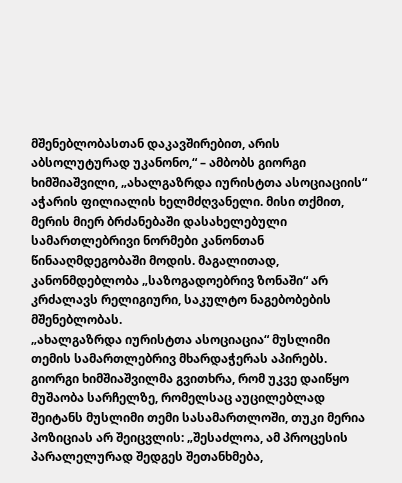მშენებლობასთან დაკავშირებით, არის აბსოლუტურად უკანონო,“ – ამბობს გიორგი ხიმშიაშვილი, „ახალგაზრდა იურისტთა ასოციაციის“ აჭარის ფილიალის ხელმძღვანელი. მისი თქმით, მერის მიერ ბრძანებაში დასახელებული სამართლებრივი ნორმები კანონთან წინააღმდეგობაში მოდის. მაგალითად, კანონმდებლობა „საზოგადოებრივ ზონაში“ არ კრძალავს რელიგიური, საკულტო ნაგებობების მშენებლობას.
„ახალგაზრდა იურისტთა ასოციაცია“ მუსლიმი თემის სამართლებრივ მხარდაჭერას აპირებს. გიორგი ხიმშიაშვილმა გვითხრა, რომ უკვე დაიწყო მუშაობა სარჩელზე, რომელსაც აუცილებლად შეიტანს მუსლიმი თემი სასამართლოში, თუკი მერია პოზიციას არ შეიცვლის: „შესაძლოა, ამ პროცესის პარალელურად შედგეს შეთანხმება,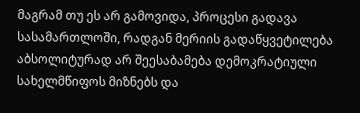მაგრამ თუ ეს არ გამოვიდა, პროცესი გადავა სასამართლოში, რადგან მერიის გადაწყვეტილება აბსოლიტურად არ შეესაბამება დემოკრატიული სახელმწიფოს მიზნებს და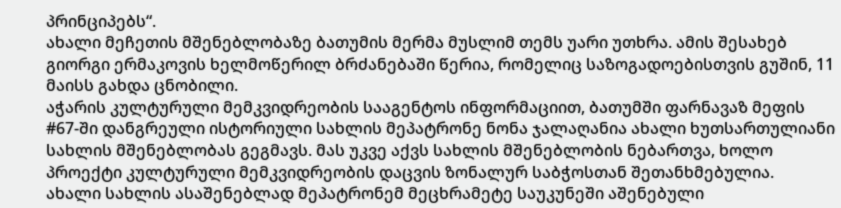პრინციპებს“.
ახალი მეჩეთის მშენებლობაზე ბათუმის მერმა მუსლიმ თემს უარი უთხრა. ამის შესახებ გიორგი ერმაკოვის ხელმოწერილ ბრძანებაში წერია, რომელიც საზოგადოებისთვის გუშინ, 11 მაისს გახდა ცნობილი.
აჭარის კულტურული მემკვიდრეობის სააგენტოს ინფორმაციით, ბათუმში ფარნავაზ მეფის #67-ში დანგრეული ისტორიული სახლის მეპატრონე ნონა ჯალაღანია ახალი ხუთსართულიანი სახლის მშენებლობას გეგმავს. მას უკვე აქვს სახლის მშენებლობის ნებართვა, ხოლო პროექტი კულტურული მემკვიდრეობის დაცვის ზონალურ საბჭოსთან შეთანხმებულია.
ახალი სახლის ასაშენებლად მეპატრონემ მეცხრამეტე საუკუნეში აშენებული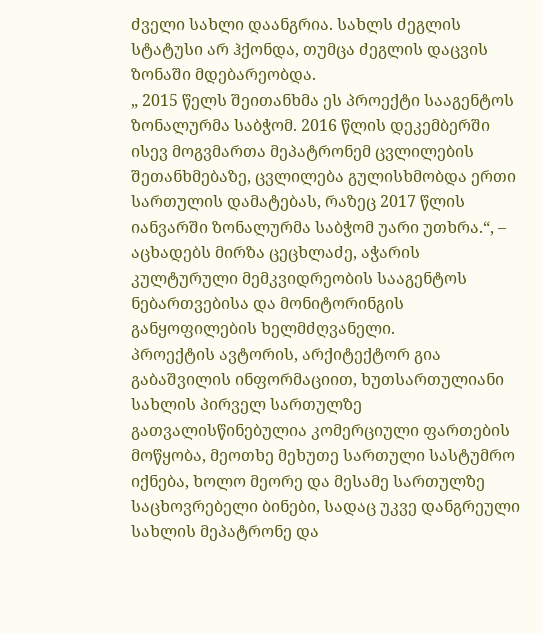ძველი სახლი დაანგრია. სახლს ძეგლის სტატუსი არ ჰქონდა, თუმცა ძეგლის დაცვის ზონაში მდებარეობდა.
„ 2015 წელს შეითანხმა ეს პროექტი სააგენტოს ზონალურმა საბჭომ. 2016 წლის დეკემბერში ისევ მოგვმართა მეპატრონემ ცვლილების შეთანხმებაზე, ცვლილება გულისხმობდა ერთი სართულის დამატებას, რაზეც 2017 წლის იანვარში ზონალურმა საბჭომ უარი უთხრა.“, – აცხადებს მირზა ცეცხლაძე, აჭარის კულტურული მემკვიდრეობის სააგენტოს ნებართვებისა და მონიტორინგის განყოფილების ხელმძღვანელი.
პროექტის ავტორის, არქიტექტორ გია გაბაშვილის ინფორმაციით, ხუთსართულიანი სახლის პირველ სართულზე გათვალისწინებულია კომერციული ფართების მოწყობა, მეოთხე მეხუთე სართული სასტუმრო იქნება, ხოლო მეორე და მესამე სართულზე საცხოვრებელი ბინები, სადაც უკვე დანგრეული სახლის მეპატრონე და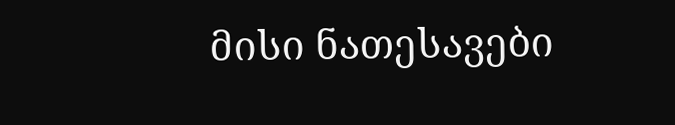მისი ნათესავები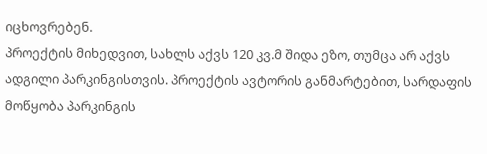იცხოვრებენ.
პროექტის მიხედვით, სახლს აქვს 120 კვ.მ შიდა ეზო, თუმცა არ აქვს ადგილი პარკინგისთვის. პროექტის ავტორის განმარტებით, სარდაფის მოწყობა პარკინგის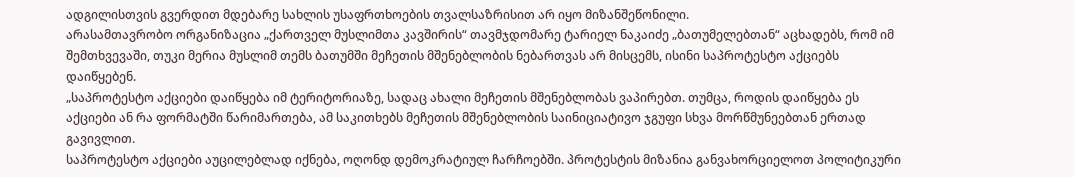ადგილისთვის გვერდით მდებარე სახლის უსაფრთხოების თვალსაზრისით არ იყო მიზანშეწონილი.
არასამთავრობო ორგანიზაცია „ქართველ მუსლიმთა კავშირის“ თავმჯდომარე ტარიელ ნაკაიძე „ბათუმელებთან“ აცხადებს, რომ იმ შემთხვევაში, თუკი მერია მუსლიმ თემს ბათუმში მეჩეთის მშენებლობის ნებართვას არ მისცემს, ისინი საპროტესტო აქციებს დაიწყებენ.
„საპროტესტო აქციები დაიწყება იმ ტერიტორიაზე, სადაც ახალი მეჩეთის მშენებლობას ვაპირებთ. თუმცა, როდის დაიწყება ეს აქციები ან რა ფორმატში წარიმართება, ამ საკითხებს მეჩეთის მშენებლობის საინიციატივო ჯგუფი სხვა მორწმუნეებთან ერთად გავივლით.
საპროტესტო აქციები აუცილებლად იქნება, ოღონდ დემოკრატიულ ჩარჩოებში. პროტესტის მიზანია განვახორციელოთ პოლიტიკური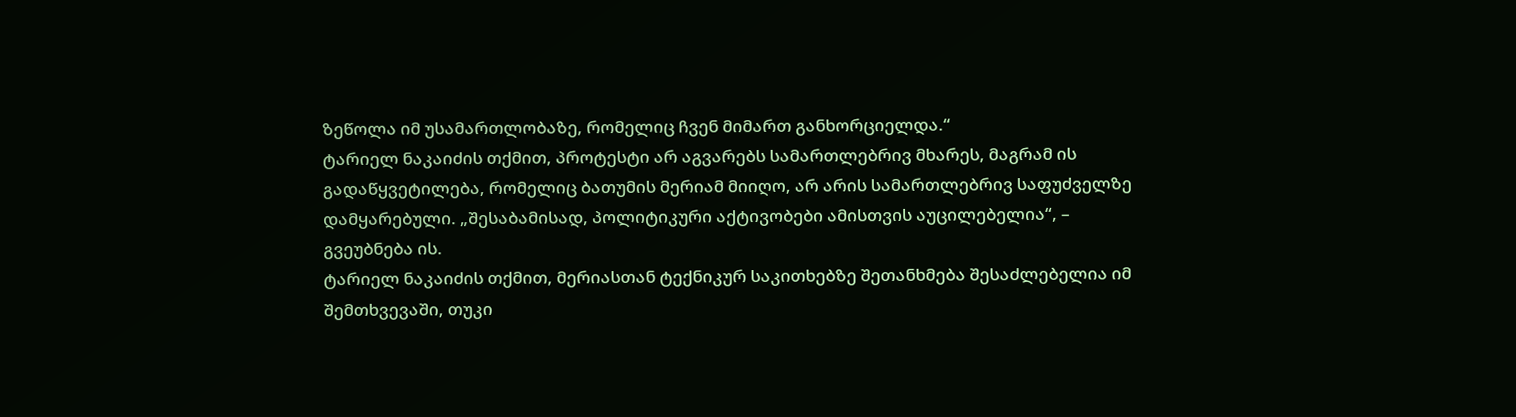ზეწოლა იმ უსამართლობაზე, რომელიც ჩვენ მიმართ განხორციელდა.“
ტარიელ ნაკაიძის თქმით, პროტესტი არ აგვარებს სამართლებრივ მხარეს, მაგრამ ის გადაწყვეტილება, რომელიც ბათუმის მერიამ მიიღო, არ არის სამართლებრივ საფუძველზე დამყარებული. „შესაბამისად, პოლიტიკური აქტივობები ამისთვის აუცილებელია“, – გვეუბნება ის.
ტარიელ ნაკაიძის თქმით, მერიასთან ტექნიკურ საკითხებზე შეთანხმება შესაძლებელია იმ შემთხვევაში, თუკი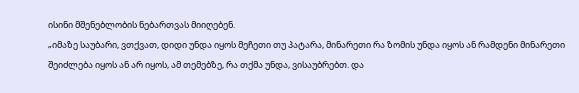ისინი მშენებლობის ნებართვას მიიღებენ.
„იმაზე საუბარი, ვთქვათ, დიდი უნდა იყოს მეჩეთი თუ პატარა, მინარეთი რა ზომის უნდა იყოს ან რამდენი მინარეთი შეიძლება იყოს ან არ იყოს, ამ თემებზე, რა თქმა უნდა, ვისაუბრებთ. და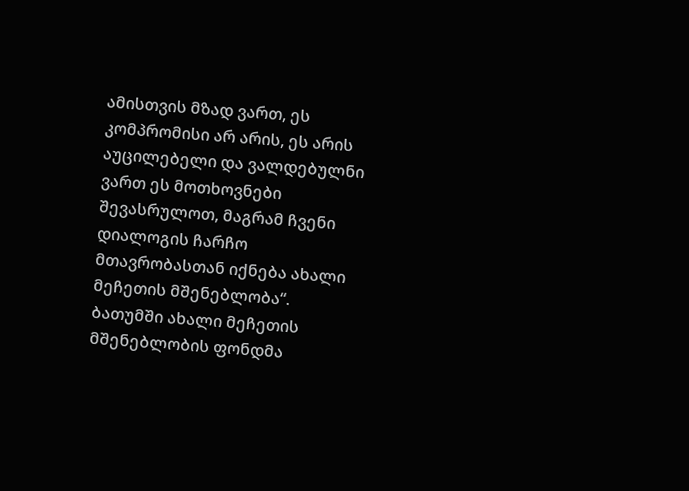ამისთვის მზად ვართ, ეს კომპრომისი არ არის, ეს არის აუცილებელი და ვალდებულნი ვართ ეს მოთხოვნები შევასრულოთ, მაგრამ ჩვენი დიალოგის ჩარჩო მთავრობასთან იქნება ახალი მეჩეთის მშენებლობა“.
ბათუმში ახალი მეჩეთის მშენებლობის ფონდმა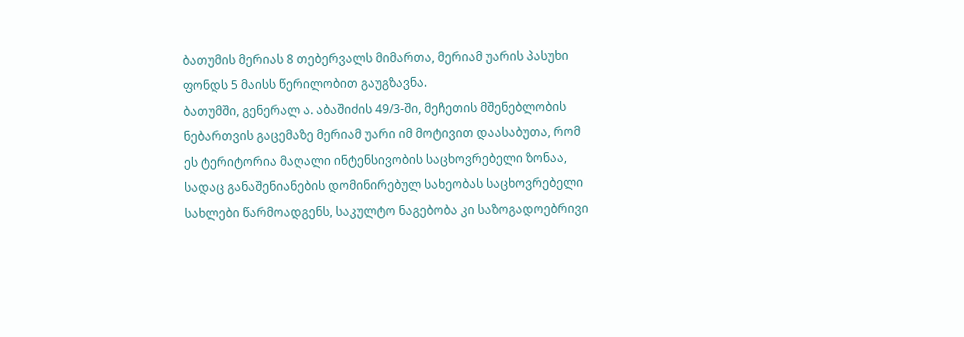ბათუმის მერიას 8 თებერვალს მიმართა, მერიამ უარის პასუხი ფონდს 5 მაისს წერილობით გაუგზავნა.
ბათუმში, გენერალ ა. აბაშიძის 49/3-ში, მეჩეთის მშენებლობის ნებართვის გაცემაზე მერიამ უარი იმ მოტივით დაასაბუთა, რომ ეს ტერიტორია მაღალი ინტენსივობის საცხოვრებელი ზონაა, სადაც განაშენიანების დომინირებულ სახეობას საცხოვრებელი სახლები წარმოადგენს, საკულტო ნაგებობა კი საზოგადოებრივი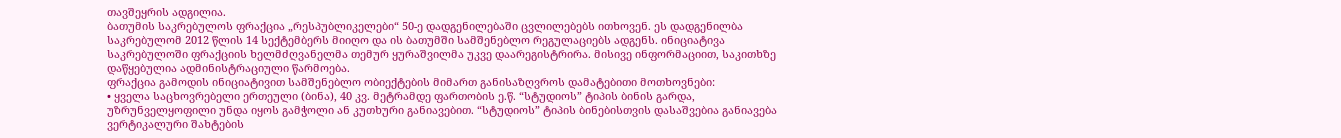თავშეყრის ადგილია.
ბათუმის საკრებულოს ფრაქცია „რესპუბლიკელები“ 50-ე დადგენილებაში ცვლილებებს ითხოვენ. ეს დადგენილბა საკრებულომ 2012 წლის 14 სექტემბერს მიიღო და ის ბათუმში სამშენებლო რეგულაციებს ადგენს. ინიციატივა საკრებულოში ფრაქციის ხელმძღვანელმა თემურ ყურაშვილმა უკვე დაარეგისტრირა. მისივე ინფორმაციით, საკითხზე დაწყებულია ადმინისტრაციული წარმოება.
ფრაქცია გამოდის ინიციატივით სამშენებლო ობიექტების მიმართ განისაზღვროს დამატებითი მოთხოვნები:
• ყველა საცხოვრებელი ერთეული (ბინა), 40 კვ. მეტრამდე ფართობის ე.წ. “სტუდიოს” ტიპის ბინის გარდა, უზრუნველყოფილი უნდა იყოს გამჭოლი ან კუთხური განიავებით. “სტუდიოს” ტიპის ბინებისთვის დასაშვებია განიავება ვერტიკალური შახტების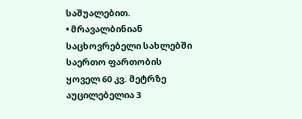საშუალებით.
• მრავალბინიან საცხოვრებელი სახლებში საერთო ფართობის ყოველ 60 კვ. მეტრზე აუცილებელია 3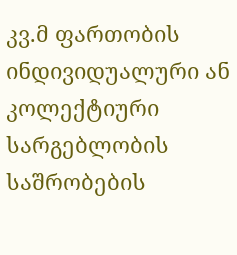კვ.მ ფართობის ინდივიდუალური ან კოლექტიური სარგებლობის საშრობების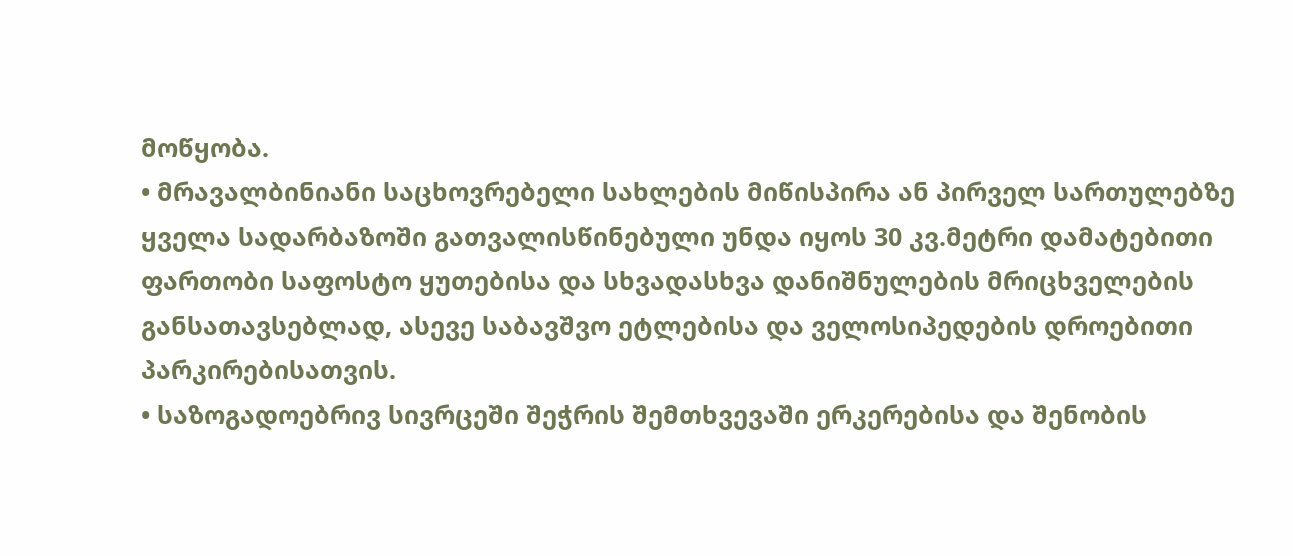მოწყობა.
• მრავალბინიანი საცხოვრებელი სახლების მიწისპირა ან პირველ სართულებზე ყველა სადარბაზოში გათვალისწინებული უნდა იყოს 30 კვ.მეტრი დამატებითი ფართობი საფოსტო ყუთებისა და სხვადასხვა დანიშნულების მრიცხველების განსათავსებლად, ასევე საბავშვო ეტლებისა და ველოსიპედების დროებითი პარკირებისათვის.
• საზოგადოებრივ სივრცეში შეჭრის შემთხვევაში ერკერებისა და შენობის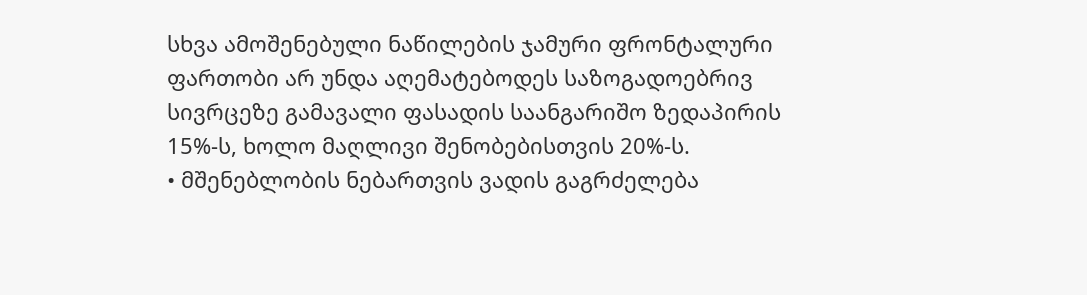სხვა ამოშენებული ნაწილების ჯამური ფრონტალური ფართობი არ უნდა აღემატებოდეს საზოგადოებრივ სივრცეზე გამავალი ფასადის საანგარიშო ზედაპირის 15%-ს, ხოლო მაღლივი შენობებისთვის 20%-ს.
• მშენებლობის ნებართვის ვადის გაგრძელება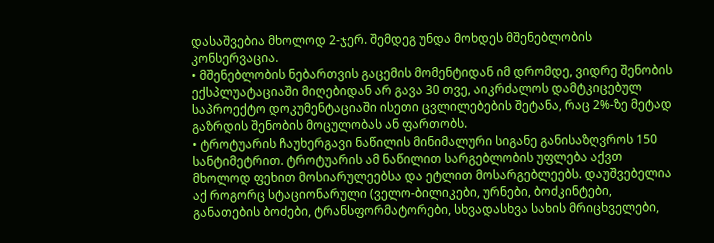დასაშვებია მხოლოდ 2-ჯერ. შემდეგ უნდა მოხდეს მშენებლობის კონსერვაცია.
• მშენებლობის ნებართვის გაცემის მომენტიდან იმ დრომდე, ვიდრე შენობის ექსპლუატაციაში მიღებიდან არ გავა 30 თვე, აიკრძალოს დამტკიცებულ საპროექტო დოკუმენტაციაში ისეთი ცვლილებების შეტანა, რაც 2%-ზე მეტად გაზრდის შენობის მოცულობას ან ფართობს.
• ტროტუარის ჩაუხერგავი ნაწილის მინიმალური სიგანე განისაზღვროს 150 სანტიმეტრით. ტროტუარის ამ ნაწილით სარგებლობის უფლება აქვთ მხოლოდ ფეხით მოსიარულეებსა და ეტლით მოსარგებლეებს. დაუშვებელია აქ როგორც სტაციონარული (ველო-ბილიკები, ურნები, ბოძკინტები, განათების ბოძები, ტრანსფორმატორები, სხვადასხვა სახის მრიცხველები,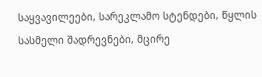საყვავილეები, სარეკლამო სტენდები, წყლის სასმელი შადრევნები, მცირე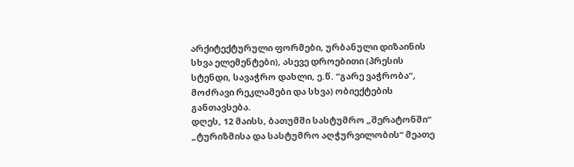არქიტექტურული ფორმები, ურბანული დიზაინის სხვა ელემენტები), ასევე დროებითი (პრესის სტენდი, სავაჭრო დახლი, ე.წ. “გარე ვაჭრობა”, მოძრავი რეკლამები და სხვა) ობიექტების განთავსება.
დღეს, 12 მაისს, ბათუმში სასტუმრო „შერატონში“ „ტურიზმისა და სასტუმრო აღჭურვილობის“ მეათე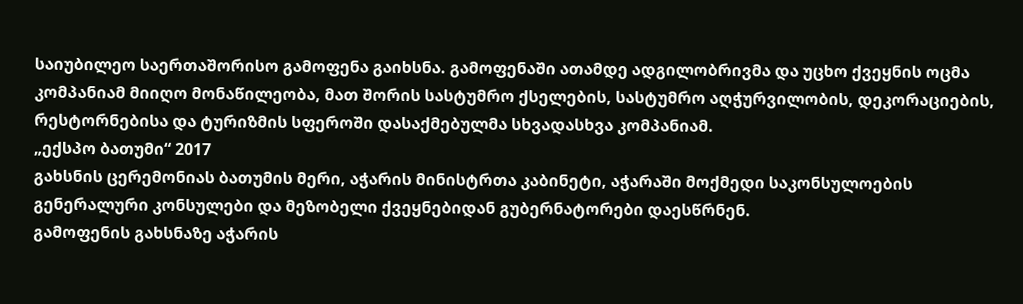საიუბილეო საერთაშორისო გამოფენა გაიხსნა. გამოფენაში ათამდე ადგილობრივმა და უცხო ქვეყნის ოცმა კომპანიამ მიიღო მონაწილეობა, მათ შორის სასტუმრო ქსელების, სასტუმრო აღჭურვილობის, დეკორაციების, რესტორნებისა და ტურიზმის სფეროში დასაქმებულმა სხვადასხვა კომპანიამ.
„ექსპო ბათუმი“ 2017
გახსნის ცერემონიას ბათუმის მერი, აჭარის მინისტრთა კაბინეტი, აჭარაში მოქმედი საკონსულოების გენერალური კონსულები და მეზობელი ქვეყნებიდან გუბერნატორები დაესწრნენ.
გამოფენის გახსნაზე აჭარის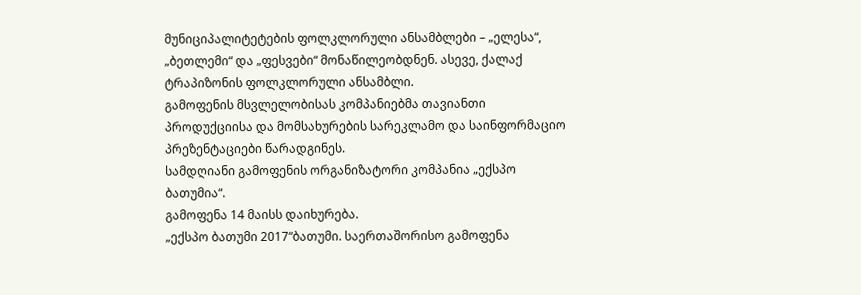მუნიციპალიტეტების ფოლკლორული ანსამბლები – „ელესა“, „ბეთლემი“ და „ფესვები“ მონაწილეობდნენ. ასევე, ქალაქ ტრაპიზონის ფოლკლორული ანსამბლი.
გამოფენის მსვლელობისას კომპანიებმა თავიანთი პროდუქციისა და მომსახურების სარეკლამო და საინფორმაციო პრეზენტაციები წარადგინეს.
სამდღიანი გამოფენის ორგანიზატორი კომპანია „ექსპო ბათუმია“.
გამოფენა 14 მაისს დაიხურება.
„ექსპო ბათუმი 2017“ბათუმი. საერთაშორისო გამოფენა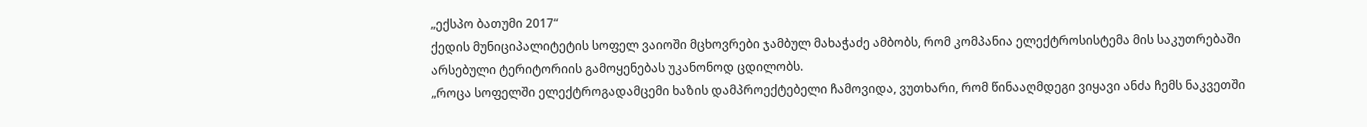„ექსპო ბათუმი 2017“
ქედის მუნიციპალიტეტის სოფელ ვაიოში მცხოვრები ჯამბულ მახაჭაძე ამბობს, რომ კომპანია ელექტროსისტემა მის საკუთრებაში არსებული ტერიტორიის გამოყენებას უკანონოდ ცდილობს.
„როცა სოფელში ელექტროგადამცემი ხაზის დამპროექტებელი ჩამოვიდა, ვუთხარი, რომ წინააღმდეგი ვიყავი ანძა ჩემს ნაკვეთში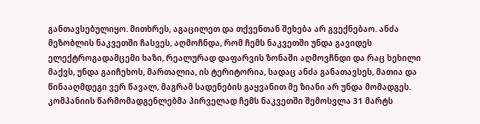განთავსებულიყო. მითხრეს, აგაცილეთ და თქვენთან შეხება არ გვექნებაო. ანძა მეზობლის ნაკვეთში ჩასვეს, აღმოჩნდა, რომ ჩემს ნაკვეთში უნდა გავიდეს ელექტროგადამცემი ხაზი, რეალურად დაფარვის ზონაში აღმოვჩნდი და რაც ხეხილი მაქვს, უნდა გაიჩეხოს, მართალია, ის ტერიტორია, სადაც ანძა განათავსეს, მათია და წინააღმდეგი ვერ წავალ, მაგრამ სადენების გაყვანით მე ზიანი არ უნდა მომადგეს.
კომპანიის წარმომადგენლებმა პირველად ჩემს ნაკვეთში შემოსვლა 31 მარტს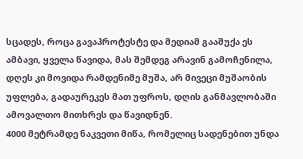სცადეს, როცა გავაპროტესტე და მედიამ გააშუქა ეს ამბავი, ყველა წავიდა, მას შემდეგ არავინ გამოჩენილა, დღეს კი მოვიდა რამდენიმე მუშა, არ მივეცი მუშაობის უფლება, გადაურეკეს მათ უფროს, დღის განმავლობაში ამოვალთო მითხრეს და წავიდნენ.
4000 მეტრამდე ნაკვეთი მიწა, რომელიც სადენებით უნდა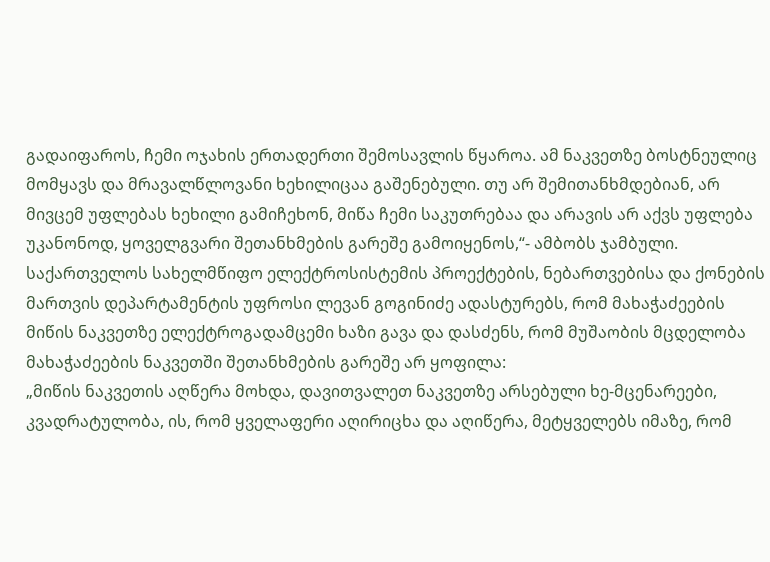გადაიფაროს, ჩემი ოჯახის ერთადერთი შემოსავლის წყაროა. ამ ნაკვეთზე ბოსტნეულიც მომყავს და მრავალწლოვანი ხეხილიცაა გაშენებული. თუ არ შემითანხმდებიან, არ მივცემ უფლებას ხეხილი გამიჩეხონ, მიწა ჩემი საკუთრებაა და არავის არ აქვს უფლება უკანონოდ, ყოველგვარი შეთანხმების გარეშე გამოიყენოს,“- ამბობს ჯამბული.
საქართველოს სახელმწიფო ელექტროსისტემის პროექტების, ნებართვებისა და ქონების მართვის დეპარტამენტის უფროსი ლევან გოგინიძე ადასტურებს, რომ მახაჭაძეების მიწის ნაკვეთზე ელექტროგადამცემი ხაზი გავა და დასძენს, რომ მუშაობის მცდელობა მახაჭაძეების ნაკვეთში შეთანხმების გარეშე არ ყოფილა:
„მიწის ნაკვეთის აღწერა მოხდა, დავითვალეთ ნაკვეთზე არსებული ხე-მცენარეები, კვადრატულობა, ის, რომ ყველაფერი აღირიცხა და აღიწერა, მეტყველებს იმაზე, რომ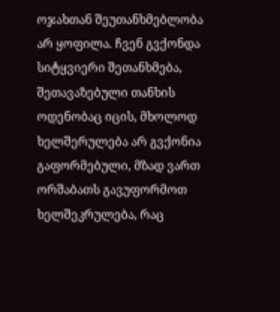ოჯახთან შეუთანხმებლობა არ ყოფილა. ჩვენ გვქონდა სიტყვიერი შეთანხმება, შეთავაზებული თანხის ოდენობაც იცის, მხოლოდ ხელშერულება არ გვქონია გაფორმებული, მზად ვართ ორშაბათს გავუფორმოთ ხელშეკრულება, რაც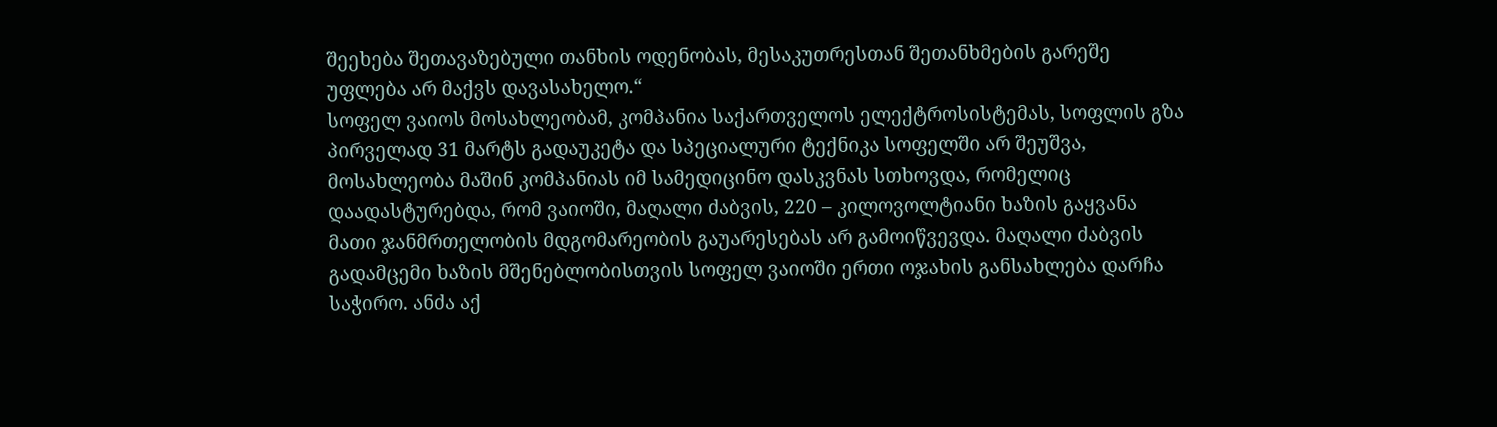შეეხება შეთავაზებული თანხის ოდენობას, მესაკუთრესთან შეთანხმების გარეშე უფლება არ მაქვს დავასახელო.“
სოფელ ვაიოს მოსახლეობამ, კომპანია საქართველოს ელექტროსისტემას, სოფლის გზა პირველად 31 მარტს გადაუკეტა და სპეციალური ტექნიკა სოფელში არ შეუშვა, მოსახლეობა მაშინ კომპანიას იმ სამედიცინო დასკვნას სთხოვდა, რომელიც დაადასტურებდა, რომ ვაიოში, მაღალი ძაბვის, 220 – კილოვოლტიანი ხაზის გაყვანა მათი ჯანმრთელობის მდგომარეობის გაუარესებას არ გამოიწვევდა. მაღალი ძაბვის გადამცემი ხაზის მშენებლობისთვის სოფელ ვაიოში ერთი ოჯახის განსახლება დარჩა საჭირო. ანძა აქ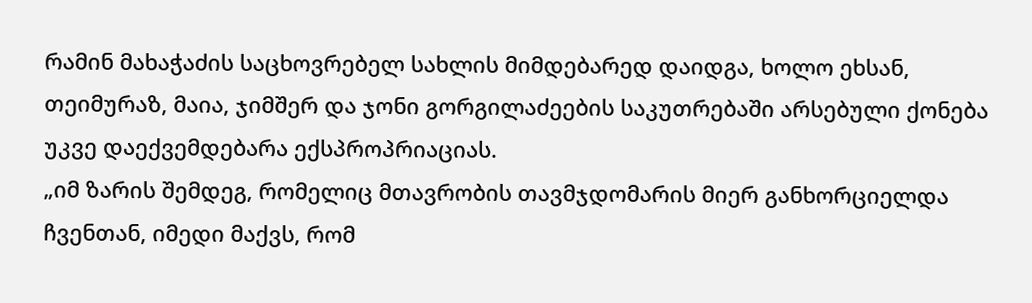რამინ მახაჭაძის საცხოვრებელ სახლის მიმდებარედ დაიდგა, ხოლო ეხსან, თეიმურაზ, მაია, ჯიმშერ და ჯონი გორგილაძეების საკუთრებაში არსებული ქონება უკვე დაექვემდებარა ექსპროპრიაციას.
„იმ ზარის შემდეგ, რომელიც მთავრობის თავმჯდომარის მიერ განხორციელდა ჩვენთან, იმედი მაქვს, რომ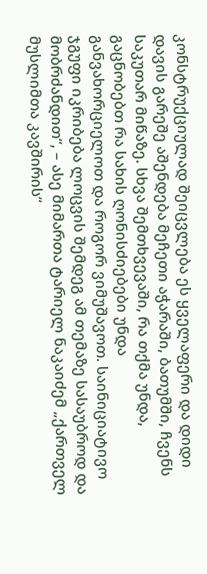კონსტრუქციულად შეიცვლება ეს ყველაფერი და დიდი დავის გარეშე აშენდება მეჩეთი აჭარაში, ბათუმში, ჩვენს საკუთარ მიწაზე. სხვა შემთხვევაში, რა თქმა უნდა, გაცნობებთ რა სახის ღონისძიებები უნდა განვახორციელოთ და როგორ ვიმუშავოთ. საინიციატივო ჯგუფი იკრიბება ლოცვის შემდეგ ამ თემაზე სასაუბროდ და მობრძანდით“, – ასე მიმართა ტარიელ ნაკაიძემ „ქართველ მუსლიმთა კავშირის“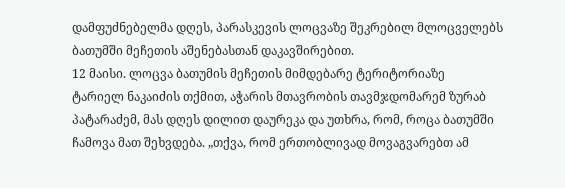დამფუძნებელმა დღეს, პარასკევის ლოცვაზე შეკრებილ მლოცველებს ბათუმში მეჩეთის აშენებასთან დაკავშირებით.
12 მაისი. ლოცვა ბათუმის მეჩეთის მიმდებარე ტერიტორიაზე
ტარიელ ნაკაიძის თქმით, აჭარის მთავრობის თავმჯდომარემ ზურაბ პატარაძემ, მას დღეს დილით დაურეკა და უთხრა, რომ, როცა ბათუმში ჩამოვა მათ შეხვდება. „თქვა, რომ ერთობლივად მოვაგვარებთ ამ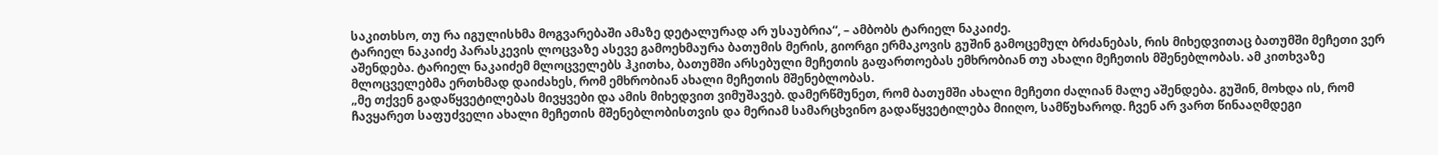საკითხსო, თუ რა იგულისხმა მოგვარებაში ამაზე დეტალურად არ უსაუბრია“, – ამბობს ტარიელ ნაკაიძე.
ტარიელ ნაკაიძე პარასკევის ლოცვაზე ასევე გამოეხმაურა ბათუმის მერის, გიორგი ერმაკოვის გუშინ გამოცემულ ბრძანებას, რის მიხედვითაც ბათუმში მეჩეთი ვერ აშენდება. ტარიელ ნაკაიძემ მლოცველებს ჰკითხა, ბათუმში არსებული მეჩეთის გაფართოებას ემხრობიან თუ ახალი მეჩეთის მშენებლობას. ამ კითხვაზე მლოცველებმა ერთხმად დაიძახეს, რომ ემხრობიან ახალი მეჩეთის მშენებლობას.
„მე თქვენ გადაწყვეტილებას მივყვები და ამის მიხედვით ვიმუშავებ. დამერწმუნეთ, რომ ბათუმში ახალი მეჩეთი ძალიან მალე აშენდება. გუშინ, მოხდა ის, რომ ჩავყარეთ საფუძველი ახალი მეჩეთის მშენებლობისთვის და მერიამ სამარცხვინო გადაწყვეტილება მიიღო, სამწუხაროდ. ჩვენ არ ვართ წინააღმდეგი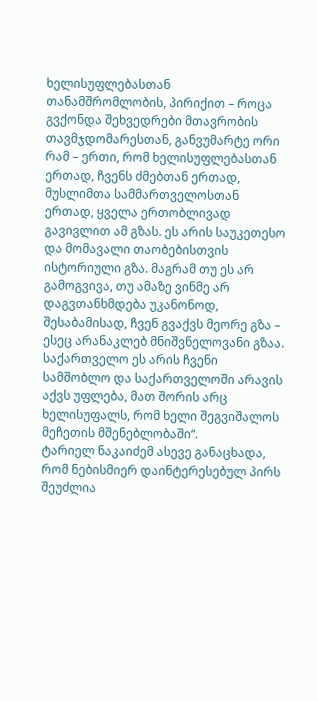ხელისუფლებასთან თანამშრომლობის, პირიქით – როცა გვქონდა შეხვედრები მთავრობის თავმჯდომარესთან, განვუმარტე ორი რამ – ერთი, რომ ხელისუფლებასთან ერთად, ჩვენს ძმებთან ერთად, მუსლიმთა სამმართველოსთან ერთად, ყველა ერთობლივად გავივლით ამ გზას. ეს არის საუკეთესო და მომავალი თაობებისთვის ისტორიული გზა. მაგრამ თუ ეს არ გამოგვივა, თუ ამაზე ვინმე არ დაგვთანხმდება უკანონოდ, შესაბამისად, ჩვენ გვაქვს მეორე გზა – ესეც არანაკლებ მნიშვნელოვანი გზაა. საქართველო ეს არის ჩვენი სამშობლო და საქართველოში არავის აქვს უფლება, მათ შორის არც ხელისუფალს, რომ ხელი შეგვიშალოს მეჩეთის მშენებლობაში“.
ტარიელ ნაკაიძემ ასევე განაცხადა, რომ ნებისმიერ დაინტერესებულ პირს შეუძლია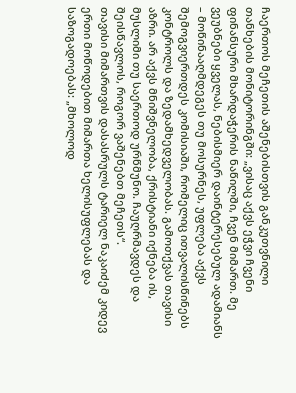ჩაერთოს მეჩეთის აშენებისთვის განკუთვნილი თანხების მონიტორინგში: „ვისაც აქვს ეჭვი ჩვენი ფინანსური მხარდაჭერის ნაწილში, ჩვენ მიმართ. მე ვეუბნები ყველას, ნებისმიერ დაინტერესებულ ადამიანს – მოწინააღმდეგეს თუ მოსურნეს, უფლება აქვს შემოგვიერთდეს კომისიაში, რომელიც ითვალისწინებს კონტროლს და ზედამხედველობას. გამოთქვას თავისი აზრი. არ აქვს მნიშვნელობა, ქრისტიანი იქნება ის, მუსლიმი თუ საერთოდ ურწმუნო. ჩაუღრმავდეს და შეისწავლოს, როგორ ვაშენებთ მეჩეთს“.
თავისი მიმართვის დასასრულს ტარიელ ნაკაიძემ კიდევ ერთი მოწოდებით მიმართა ხელისუფლებას და საზოგადოებას: „მხოლოდ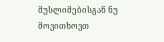მუსლიმებისგან ნუ მოვითხოვთ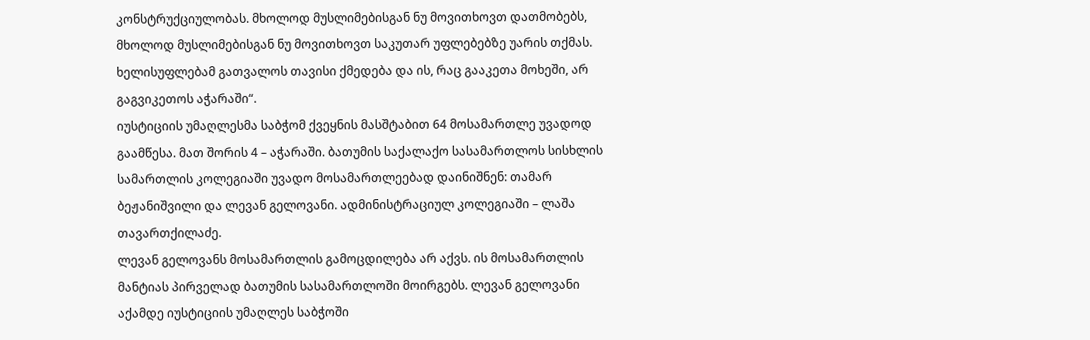კონსტრუქციულობას. მხოლოდ მუსლიმებისგან ნუ მოვითხოვთ დათმობებს, მხოლოდ მუსლიმებისგან ნუ მოვითხოვთ საკუთარ უფლებებზე უარის თქმას. ხელისუფლებამ გათვალოს თავისი ქმედება და ის, რაც გააკეთა მოხეში, არ გაგვიკეთოს აჭარაში“.
იუსტიციის უმაღლესმა საბჭომ ქვეყნის მასშტაბით 64 მოსამართლე უვადოდ გაამწესა. მათ შორის 4 – აჭარაში. ბათუმის საქალაქო სასამართლოს სისხლის სამართლის კოლეგიაში უვადო მოსამართლეებად დაინიშნენ: თამარ ბეჟანიშვილი და ლევან გელოვანი. ადმინისტრაციულ კოლეგიაში – ლაშა თავართქილაძე.
ლევან გელოვანს მოსამართლის გამოცდილება არ აქვს. ის მოსამართლის მანტიას პირველად ბათუმის სასამართლოში მოირგებს. ლევან გელოვანი აქამდე იუსტიციის უმაღლეს საბჭოში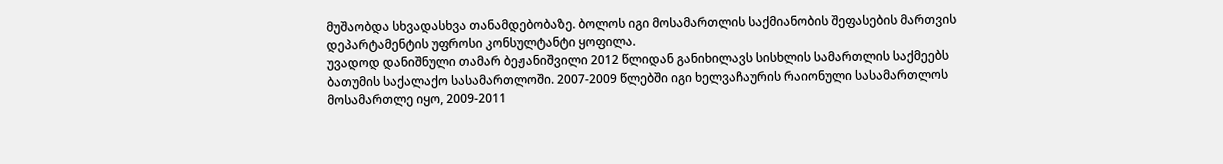მუშაობდა სხვადასხვა თანამდებობაზე. ბოლოს იგი მოსამართლის საქმიანობის შეფასების მართვის დეპარტამენტის უფროსი კონსულტანტი ყოფილა.
უვადოდ დანიშნული თამარ ბეჟანიშვილი 2012 წლიდან განიხილავს სისხლის სამართლის საქმეებს ბათუმის საქალაქო სასამართლოში. 2007-2009 წლებში იგი ხელვაჩაურის რაიონული სასამართლოს მოსამართლე იყო, 2009-2011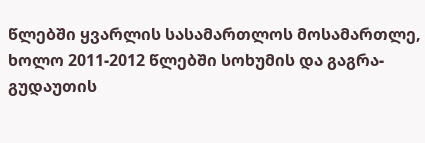წლებში ყვარლის სასამართლოს მოსამართლე, ხოლო 2011-2012 წლებში სოხუმის და გაგრა-გუდაუთის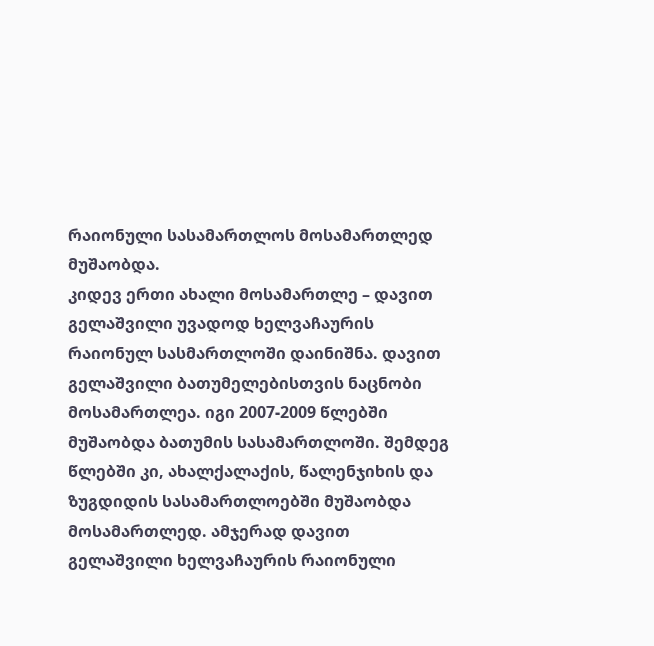რაიონული სასამართლოს მოსამართლედ მუშაობდა.
კიდევ ერთი ახალი მოსამართლე – დავით გელაშვილი უვადოდ ხელვაჩაურის რაიონულ სასმართლოში დაინიშნა. დავით გელაშვილი ბათუმელებისთვის ნაცნობი მოსამართლეა. იგი 2007-2009 წლებში მუშაობდა ბათუმის სასამართლოში. შემდეგ წლებში კი, ახალქალაქის, წალენჯიხის და ზუგდიდის სასამართლოებში მუშაობდა მოსამართლედ. ამჯერად დავით გელაშვილი ხელვაჩაურის რაიონული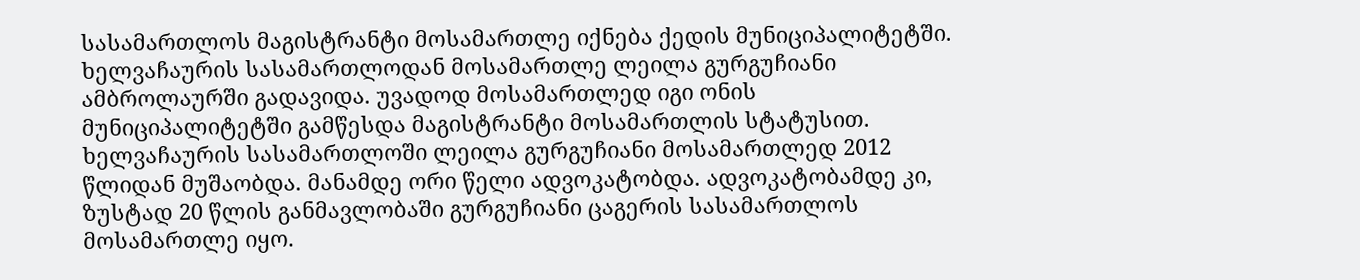სასამართლოს მაგისტრანტი მოსამართლე იქნება ქედის მუნიციპალიტეტში.
ხელვაჩაურის სასამართლოდან მოსამართლე ლეილა გურგუჩიანი ამბროლაურში გადავიდა. უვადოდ მოსამართლედ იგი ონის მუნიციპალიტეტში გამწესდა მაგისტრანტი მოსამართლის სტატუსით. ხელვაჩაურის სასამართლოში ლეილა გურგუჩიანი მოსამართლედ 2012 წლიდან მუშაობდა. მანამდე ორი წელი ადვოკატობდა. ადვოკატობამდე კი, ზუსტად 20 წლის განმავლობაში გურგუჩიანი ცაგერის სასამართლოს მოსამართლე იყო.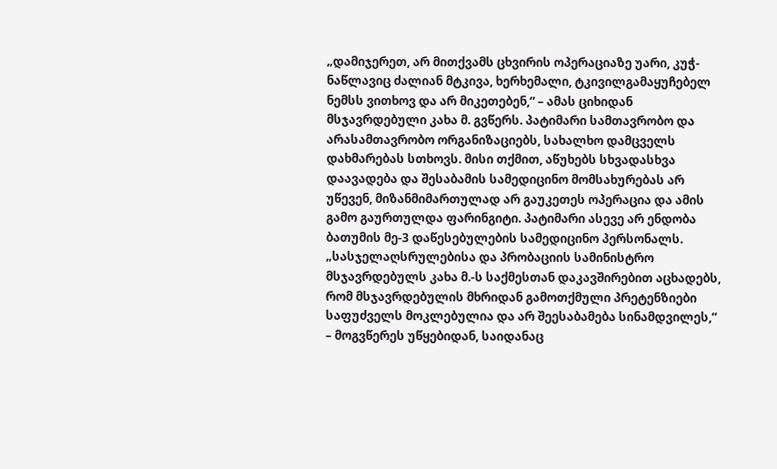„დამიჯერეთ, არ მითქვამს ცხვირის ოპერაციაზე უარი, კუჭ-ნაწლავიც ძალიან მტკივა, ხერხემალი, ტკივილგამაყუჩებელ ნემსს ვითხოვ და არ მიკეთებენ,“ – ამას ციხიდან მსჯავრდებული კახა მ. გვწერს. პატიმარი სამთავრობო და არასამთავრობო ორგანიზაციებს, სახალხო დამცველს დახმარებას სთხოვს. მისი თქმით, აწუხებს სხვადასხვა დაავადება და შესაბამის სამედიცინო მომსახურებას არ უწევენ, მიზანმიმართულად არ გაუკეთეს ოპერაცია და ამის გამო გაურთულდა ფარინგიტი. პატიმარი ასევე არ ენდობა ბათუმის მე-3 დაწესებულების სამედიცინო პერსონალს.
„სასჯელაღსრულებისა და პრობაციის სამინისტრო მსჯავრდებულს კახა მ.-ს საქმესთან დაკავშირებით აცხადებს, რომ მსჯავრდებულის მხრიდან გამოთქმული პრეტენზიები საფუძველს მოკლებულია და არ შეესაბამება სინამდვილეს,“ – მოგვწერეს უწყებიდან, საიდანაც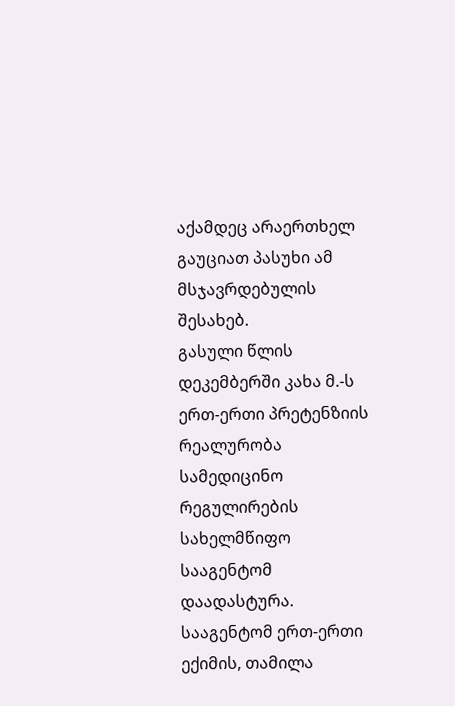აქამდეც არაერთხელ გაუციათ პასუხი ამ მსჯავრდებულის შესახებ.
გასული წლის დეკემბერში კახა მ.-ს ერთ-ერთი პრეტენზიის რეალურობა სამედიცინო რეგულირების სახელმწიფო სააგენტომ დაადასტურა. სააგენტომ ერთ-ერთი ექიმის, თამილა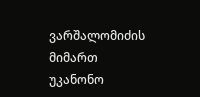ვარშალომიძის მიმართ უკანონო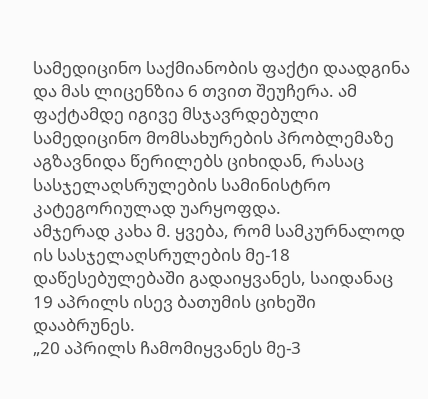სამედიცინო საქმიანობის ფაქტი დაადგინა და მას ლიცენზია 6 თვით შეუჩერა. ამ ფაქტამდე იგივე მსჯავრდებული სამედიცინო მომსახურების პრობლემაზე აგზავნიდა წერილებს ციხიდან, რასაც სასჯელაღსრულების სამინისტრო კატეგორიულად უარყოფდა.
ამჯერად კახა მ. ყვება, რომ სამკურნალოდ ის სასჯელაღსრულების მე-18 დაწესებულებაში გადაიყვანეს, საიდანაც 19 აპრილს ისევ ბათუმის ციხეში დააბრუნეს.
„20 აპრილს ჩამომიყვანეს მე-3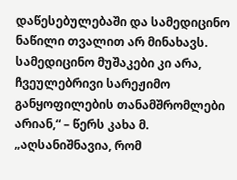დაწესებულებაში და სამედიცინო ნაწილი თვალით არ მინახავს. სამედიცინო მუშაკები კი არა, ჩვეულებრივი სარეჟიმო განყოფილების თანამშრომლები არიან,“ – წერს კახა მ.
„აღსანიშნავია, რომ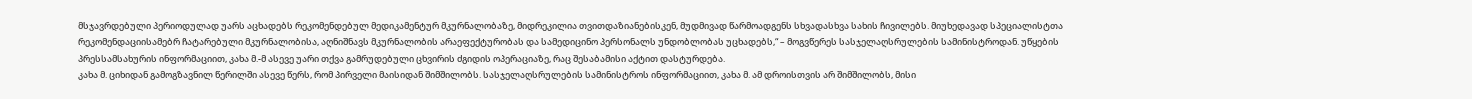მსჯავრდებული პერიოდულად უარს აცხადებს რეკომენდებულ მედიკამენტურ მკურნალობაზე, მიდრეკილია თვითდაზიანებისკენ, მუდმივად წარმოადგენს სხვადასხვა სახის ჩივილებს. მიუხედავად სპეციალისტთა რეკომენდაციისამებრ ჩატარებული მკურნალობისა, აღნიშნავს მკურნალობის არაეფექტურობას და სამედიცინო პერსონალს უნდობლობას უცხადებს,“ – მოგვწერეს სასჯელაღსრულების სამინისტროდან. უწყების პრესსამსახურის ინფორმაციით, კახა მ.-მ ასევე უარი თქვა გამრუდებული ცხვირის ძგიდის ოპერაციაზე, რაც შესაბამისი აქტით დასტურდება.
კახა მ. ციხიდან გამოგზავნილ წერილში ასევე წერს, რომ პირველი მაისიდან შიმშილობს. სასჯელაღსრულების სამინისტროს ინფორმაციით, კახა მ. ამ დროისთვის არ შიმშილობს, მისი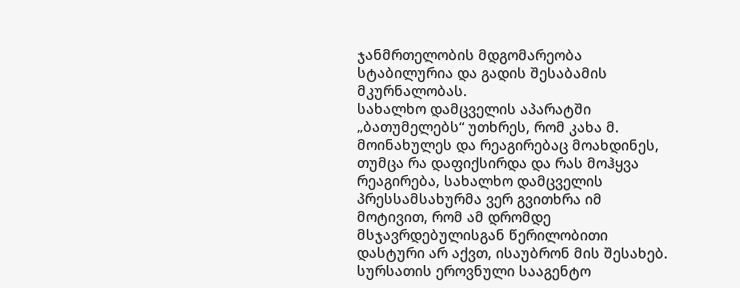ჯანმრთელობის მდგომარეობა სტაბილურია და გადის შესაბამის მკურნალობას.
სახალხო დამცველის აპარატში „ბათუმელებს“ უთხრეს, რომ კახა მ. მოინახულეს და რეაგირებაც მოახდინეს, თუმცა რა დაფიქსირდა და რას მოჰყვა რეაგირება, სახალხო დამცველის პრესსამსახურმა ვერ გვითხრა იმ მოტივით, რომ ამ დრომდე მსჯავრდებულისგან წერილობითი დასტური არ აქვთ, ისაუბრონ მის შესახებ.
სურსათის ეროვნული სააგენტო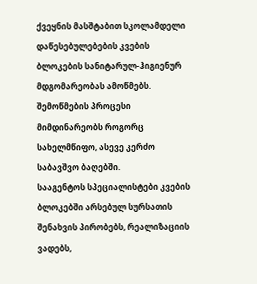ქვეყნის მასშტაბით სკოლამდელი დაწესებულებების კვების ბლოკების სანიტარულ-ჰიგიენურ მდგომარეობას ამოწმებს. შემოწმების პროცესი მიმდინარეობს როგორც სახელმწიფო, ასევე კერძო საბავშვო ბაღებში.
სააგენტოს სპეციალისტები კვების ბლოკებში არსებულ სურსათის შენახვის პირობებს, რეალიზაციის ვადებს,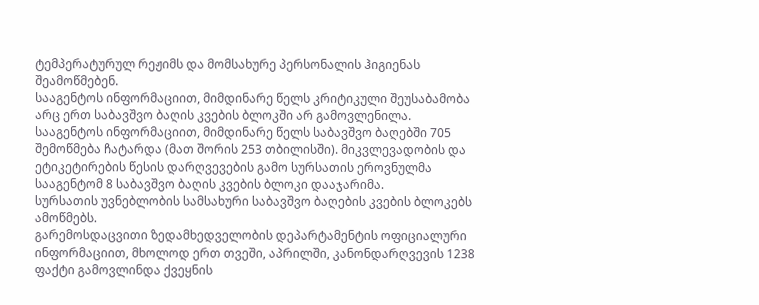ტემპერატურულ რეჟიმს და მომსახურე პერსონალის ჰიგიენას შეამოწმებენ.
სააგენტოს ინფორმაციით, მიმდინარე წელს კრიტიკული შეუსაბამობა არც ერთ საბავშვო ბაღის კვების ბლოკში არ გამოვლენილა.
სააგენტოს ინფორმაციით, მიმდინარე წელს საბავშვო ბაღებში 705 შემოწმება ჩატარდა (მათ შორის 253 თბილისში). მიკვლევადობის და ეტიკეტირების წესის დარღვევების გამო სურსათის ეროვნულმა სააგენტომ 8 საბავშვო ბაღის კვების ბლოკი დააჯარიმა.
სურსათის უვნებლობის სამსახური საბავშვო ბაღების კვების ბლოკებს ამოწმებს.
გარემოსდაცვითი ზედამხედველობის დეპარტამენტის ოფიციალური ინფორმაციით, მხოლოდ ერთ თვეში, აპრილში, კანონდარღვევის 1238 ფაქტი გამოვლინდა ქვეყნის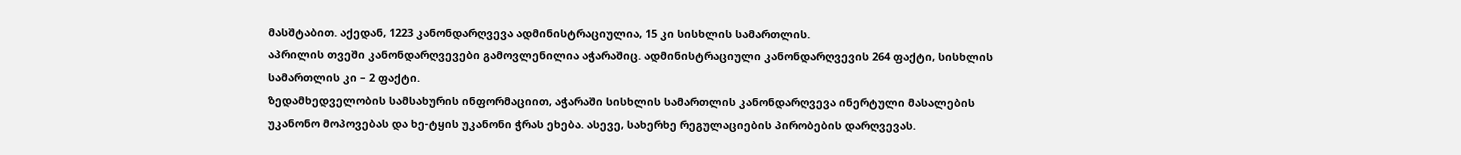მასშტაბით. აქედან, 1223 კანონდარღვევა ადმინისტრაციულია, 15 კი სისხლის სამართლის.
აპრილის თვეში კანონდარღვევები გამოვლენილია აჭარაშიც. ადმინისტრაციული კანონდარღვევის 264 ფაქტი, სისხლის სამართლის კი – 2 ფაქტი.
ზედამხედველობის სამსახურის ინფორმაციით, აჭარაში სისხლის სამართლის კანონდარღვევა ინერტული მასალების უკანონო მოპოვებას და ხე-ტყის უკანონი ჭრას ეხება. ასევე, სახერხე რეგულაციების პირობების დარღვევას.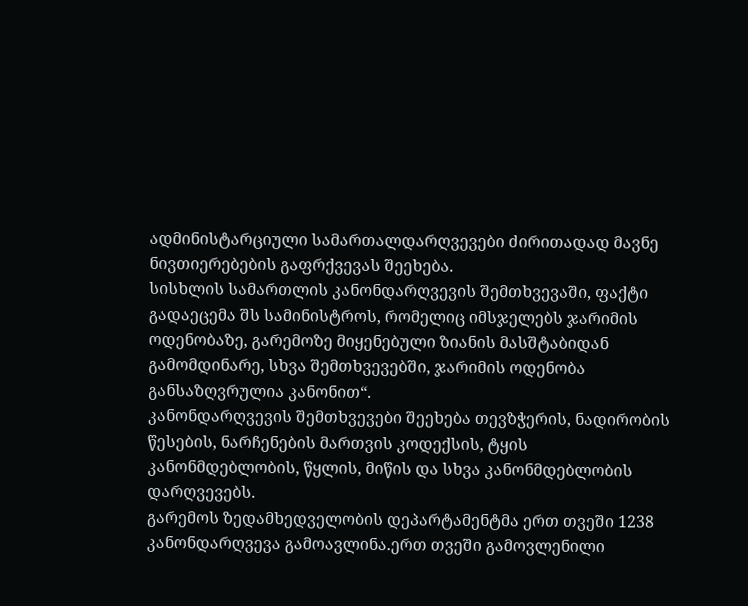ადმინისტარციული სამართალდარღვევები ძირითადად მავნე ნივთიერებების გაფრქვევას შეეხება.
სისხლის სამართლის კანონდარღვევის შემთხვევაში, ფაქტი გადაეცემა შს სამინისტროს, რომელიც იმსჯელებს ჯარიმის ოდენობაზე, გარემოზე მიყენებული ზიანის მასშტაბიდან გამომდინარე, სხვა შემთხვევებში, ჯარიმის ოდენობა განსაზღვრულია კანონით“.
კანონდარღვევის შემთხვევები შეეხება თევზჭერის, ნადირობის წესების, ნარჩენების მართვის კოდექსის, ტყის კანონმდებლობის, წყლის, მიწის და სხვა კანონმდებლობის დარღვევებს.
გარემოს ზედამხედველობის დეპარტამენტმა ერთ თვეში 1238 კანონდარღვევა გამოავლინა.ერთ თვეში გამოვლენილი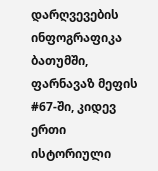დარღვევების ინფოგრაფიკა
ბათუმში, ფარნავაზ მეფის #67-ში, კიდევ ერთი ისტორიული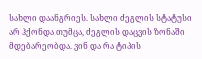სახლი დაანგრიეს. სახლი ძეგლის სტატუსი არ ჰქონდა თუმცა, ძეგლის დაცვის ზონაში მდებარეობდა. ვინ და რა ტიპის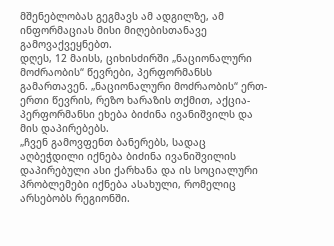მშენებლობას გეგმავს ამ ადგილზე, ამ ინფორმაციას მისი მიღებისთანავე გამოვაქვეყნებთ.
დღეს, 12 მაისს, ციხისძირში „ნაციონალური მოძრაობის“ წევრები, პერფორმანსს გამართავენ. „ნაციონალური მოძრაობის“ ერთ-ერთი წევრის, რეზო ხარაზის თქმით, აქცია-პერფორმანსი ეხება ბიძინა ივანიშვილს და მის დაპირებებს.
„ჩვენ გამოვფენთ ბანერებს, სადაც აღბეჭდილი იქნება ბიძინა ივანიშვილის დაპირებული ასი ქარხანა და ის სოციალური პრობლემები იქნება ასახული, რომელიც არსებობს რეგიონში.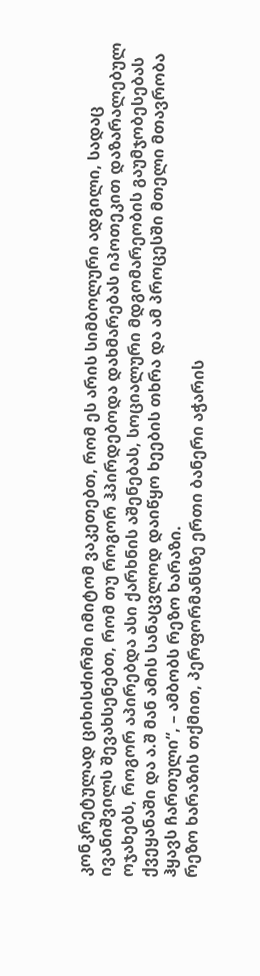კონკრეტულად ციხისძირში იმიტომ ვაკეთებთ, რომ ეს არის სიმბოლური ადგილი, სადაც ივანიშვილს შევახსენებთ, რომ თუ როგორ ჰპირდებოდა დახმარებას იპოთეკით დაზარალებულ ოჯახებს, როგორ აპირებდა ასი ქარხნის აშენებას, სოციალური მდგომარეობის გაუმჯობესებას ქვეყანაში და ა.შ მან ამის სანაცვლოდ დაიწყო ხეების თხრა და ამ პროცესში მთელი მთავრობა ჰყავს ჩართული“, – ამბობს რეზო ხარაზი.
რეზო ხარაზის თქმით, პერფორმანსზე ერთი ბანერი აჭარის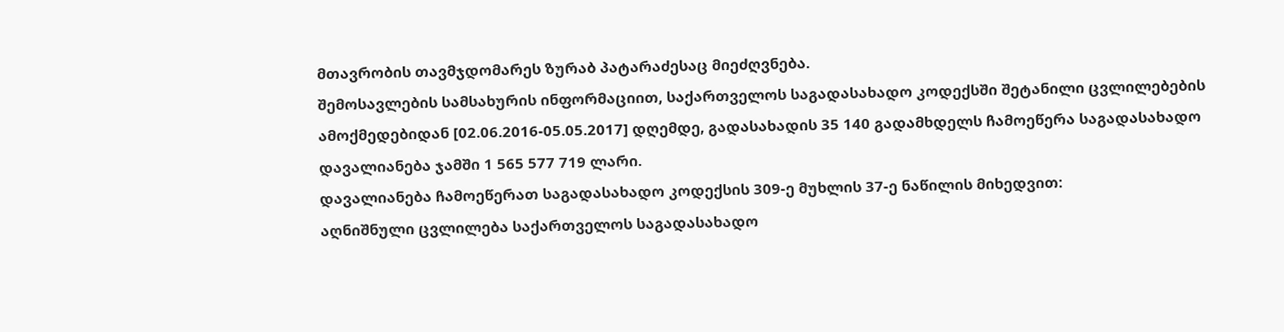მთავრობის თავმჯდომარეს ზურაბ პატარაძესაც მიეძღვნება.
შემოსავლების სამსახურის ინფორმაციით, საქართველოს საგადასახადო კოდექსში შეტანილი ცვლილებების ამოქმედებიდან [02.06.2016-05.05.2017] დღემდე, გადასახადის 35 140 გადამხდელს ჩამოეწერა საგადასახადო დავალიანება ჯამში 1 565 577 719 ლარი.
დავალიანება ჩამოეწერათ საგადასახადო კოდექსის 309-ე მუხლის 37-ე ნაწილის მიხედვით:
აღნიშნული ცვლილება საქართველოს საგადასახადო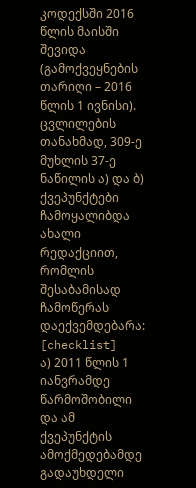კოდექსში 2016 წლის მაისში შევიდა (გამოქვეყნების თარიღი – 2016 წლის 1 ივნისი). ცვლილების თანახმად, 309-ე მუხლის 37-ე ნაწილის ა) და ბ) ქვეპუნქტები ჩამოყალიბდა ახალი რედაქციით, რომლის შესაბამისად ჩამოწერას დაექვემდებარა:
[checklist]
ა) 2011 წლის 1 იანვრამდე წარმოშობილი და ამ ქვეპუნქტის ამოქმედებამდე გადაუხდელი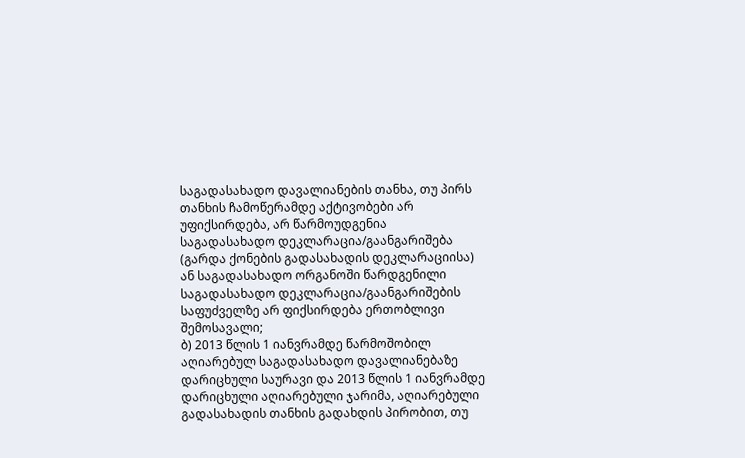საგადასახადო დავალიანების თანხა, თუ პირს თანხის ჩამოწერამდე აქტივობები არ უფიქსირდება, არ წარმოუდგენია საგადასახადო დეკლარაცია/გაანგარიშება (გარდა ქონების გადასახადის დეკლარაციისა) ან საგადასახადო ორგანოში წარდგენილი საგადასახადო დეკლარაცია/გაანგარიშების საფუძველზე არ ფიქსირდება ერთობლივი შემოსავალი;
ბ) 2013 წლის 1 იანვრამდე წარმოშობილ აღიარებულ საგადასახადო დავალიანებაზე დარიცხული საურავი და 2013 წლის 1 იანვრამდე დარიცხული აღიარებული ჯარიმა, აღიარებული გადასახადის თანხის გადახდის პირობით, თუ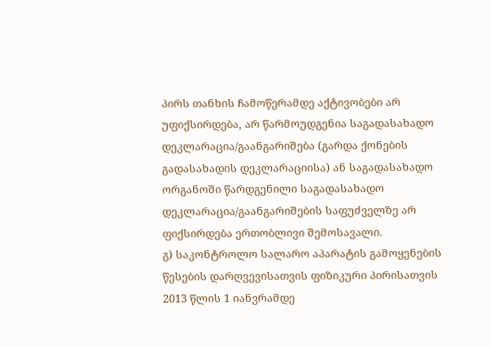პირს თანხის ჩამოწერამდე აქტივობები არ უფიქსირდება, არ წარმოუდგენია საგადასახადო დეკლარაცია/გაანგარიშება (გარდა ქონების გადასახადის დეკლარაციისა) ან საგადასახადო ორგანოში წარდგენილი საგადასახადო დეკლარაცია/გაანგარიშების საფუძველზე არ ფიქსირდება ერთობლივი შემოსავალი.
გ) საკონტროლო სალარო აპარატის გამოყენების წესების დარღვევისათვის ფიზიკური პირისათვის 2013 წლის 1 იანვრამდე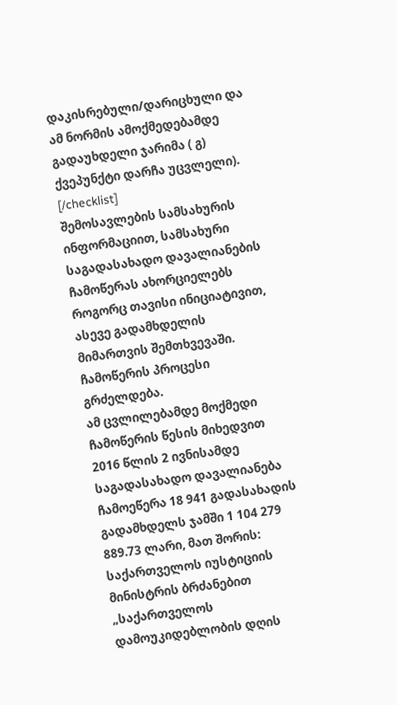დაკისრებული/დარიცხული და ამ ნორმის ამოქმედებამდე გადაუხდელი ჯარიმა ( გ) ქვეპუნქტი დარჩა უცვლელი).
[/checklist]
შემოსავლების სამსახურის ინფორმაციით, სამსახური საგადასახადო დავალიანების ჩამოწერას ახორციელებს როგორც თავისი ინიციატივით, ასევე გადამხდელის მიმართვის შემთხვევაში.
ჩამოწერის პროცესი გრძელდება.
ამ ცვლილებამდე მოქმედი ჩამოწერის წესის მიხედვით 2016 წლის 2 ივნისამდე საგადასახადო დავალიანება ჩამოეწერა 18 941 გადასახადის გადამხდელს ჯამში 1 104 279 889.73 ლარი, მათ შორის:
საქართველოს იუსტიციის მინისტრის ბრძანებით „საქართველოს დამოუკიდებლობის დღის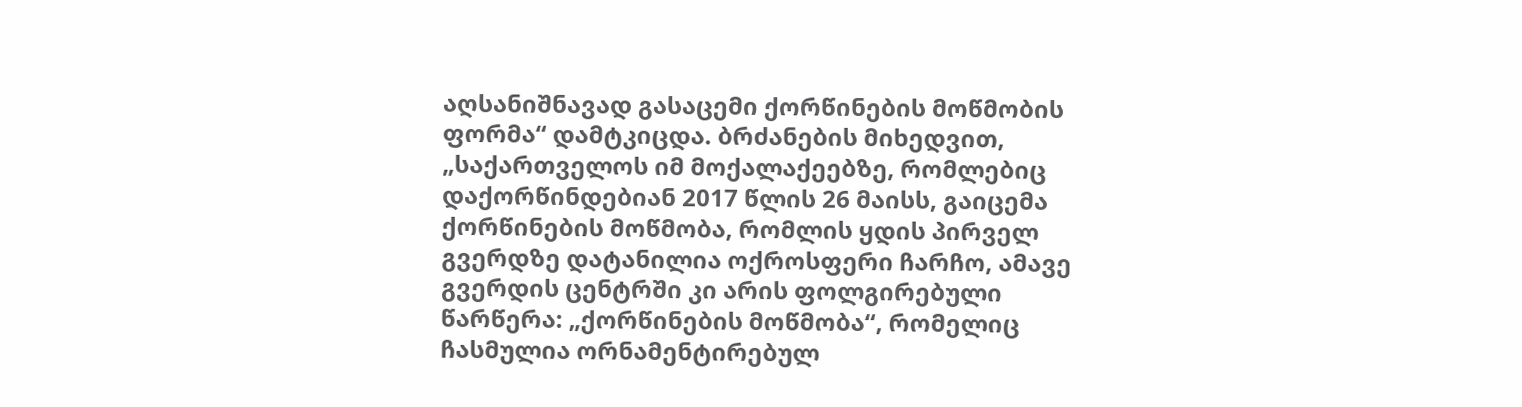აღსანიშნავად გასაცემი ქორწინების მოწმობის ფორმა“ დამტკიცდა. ბრძანების მიხედვით, „საქართველოს იმ მოქალაქეებზე, რომლებიც დაქორწინდებიან 2017 წლის 26 მაისს, გაიცემა ქორწინების მოწმობა, რომლის ყდის პირველ გვერდზე დატანილია ოქროსფერი ჩარჩო, ამავე გვერდის ცენტრში კი არის ფოლგირებული წარწერა: „ქორწინების მოწმობა“, რომელიც ჩასმულია ორნამენტირებულ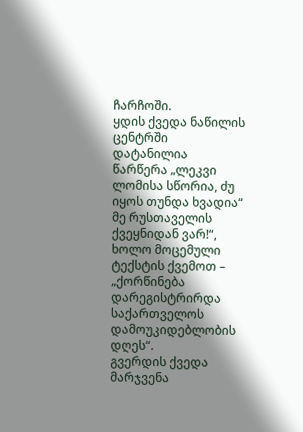ჩარჩოში.
ყდის ქვედა ნაწილის ცენტრში დატანილია წარწერა „ლეკვი ლომისა სწორია, ძუ იყოს თუნდა ხვადია“ მე რუსთაველის ქვეყნიდან ვარ!“, ხოლო მოცემული ტექსტის ქვემოთ – „ქორწინება დარეგისტრირდა საქართველოს დამოუკიდებლობის დღეს“.
გვერდის ქვედა მარჯვენა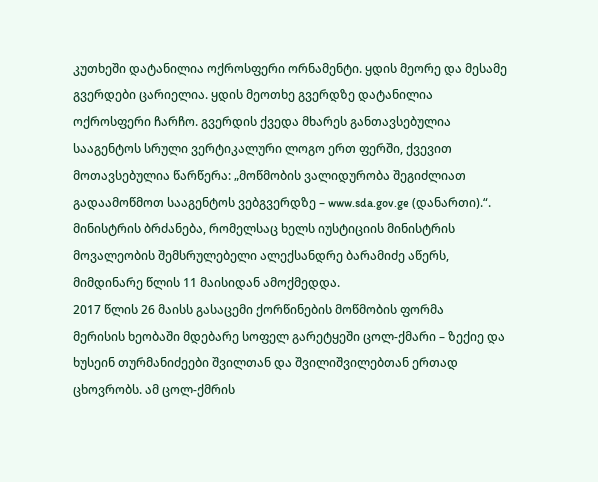კუთხეში დატანილია ოქროსფერი ორნამენტი. ყდის მეორე და მესამე გვერდები ცარიელია. ყდის მეოთხე გვერდზე დატანილია ოქროსფერი ჩარჩო. გვერდის ქვედა მხარეს განთავსებულია სააგენტოს სრული ვერტიკალური ლოგო ერთ ფერში, ქვევით მოთავსებულია წარწერა: „მოწმობის ვალიდურობა შეგიძლიათ გადაამოწმოთ სააგენტოს ვებგვერდზე – www.sda.gov.ge (დანართი).“.
მინისტრის ბრძანება, რომელსაც ხელს იუსტიციის მინისტრის მოვალეობის შემსრულებელი ალექსანდრე ბარამიძე აწერს, მიმდინარე წლის 11 მაისიდან ამოქმედდა.
2017 წლის 26 მაისს გასაცემი ქორწინების მოწმობის ფორმა
მერისის ხეობაში მდებარე სოფელ გარეტყეში ცოლ-ქმარი – ზექიე და ხუსეინ თურმანიძეები შვილთან და შვილიშვილებთან ერთად ცხოვრობს. ამ ცოლ-ქმრის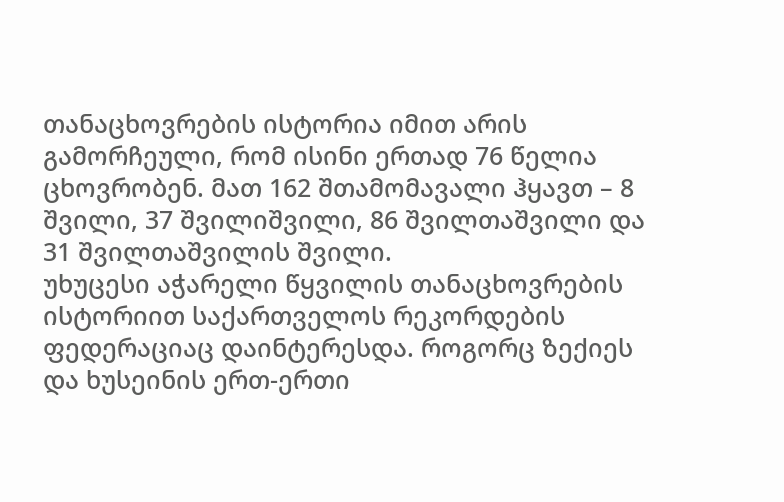თანაცხოვრების ისტორია იმით არის გამორჩეული, რომ ისინი ერთად 76 წელია ცხოვრობენ. მათ 162 შთამომავალი ჰყავთ – 8 შვილი, 37 შვილიშვილი, 86 შვილთაშვილი და 31 შვილთაშვილის შვილი.
უხუცესი აჭარელი წყვილის თანაცხოვრების ისტორიით საქართველოს რეკორდების ფედერაციაც დაინტერესდა. როგორც ზექიეს და ხუსეინის ერთ-ერთი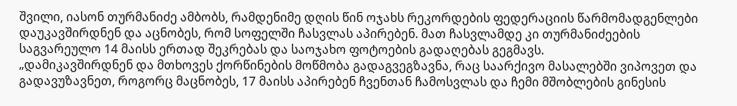შვილი, იასონ თურმანიძე ამბობს, რამდენიმე დღის წინ ოჯახს რეკორდების ფედერაციის წარმომადგენლები დაუკავშირდნენ და აცნობეს, რომ სოფელში ჩასვლას აპირებენ. მათ ჩასვლამდე კი თურმანიძეების საგვარეულო 14 მაისს ერთად შეკრებას და საოჯახო ფოტოების გადაღებას გეგმავს.
„დამიკავშირდნენ და მთხოვეს ქორწინების მოწმობა გადაგვეგზავნა, რაც საარქივო მასალებში ვიპოვეთ და გადავუზავნეთ, როგორც მაცნობეს, 17 მაისს აპირებენ ჩვენთან ჩამოსვლას და ჩემი მშობლების გინესის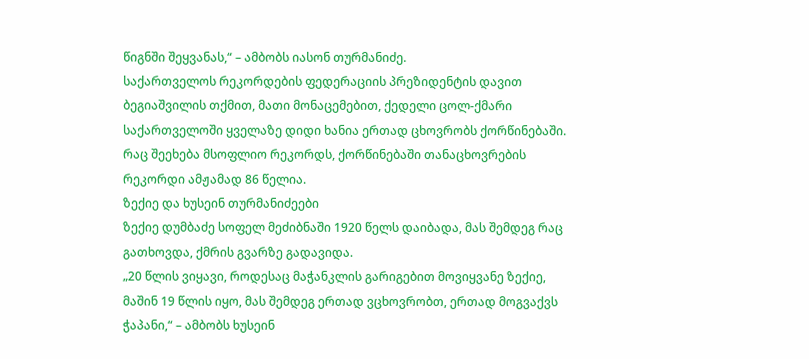წიგნში შეყვანას,“ – ამბობს იასონ თურმანიძე.
საქართველოს რეკორდების ფედერაციის პრეზიდენტის დავით ბეგიაშვილის თქმით, მათი მონაცემებით, ქედელი ცოლ-ქმარი საქართველოში ყველაზე დიდი ხანია ერთად ცხოვრობს ქორწინებაში. რაც შეეხება მსოფლიო რეკორდს, ქორწინებაში თანაცხოვრების რეკორდი ამჟამად 86 წელია.
ზექიე და ხუსეინ თურმანიძეები
ზექიე დუმბაძე სოფელ მეძიბნაში 1920 წელს დაიბადა, მას შემდეგ რაც გათხოვდა, ქმრის გვარზე გადავიდა.
„20 წლის ვიყავი, როდესაც მაჭანკლის გარიგებით მოვიყვანე ზექიე, მაშინ 19 წლის იყო, მას შემდეგ ერთად ვცხოვრობთ, ერთად მოგვაქვს ჭაპანი,“ – ამბობს ხუსეინ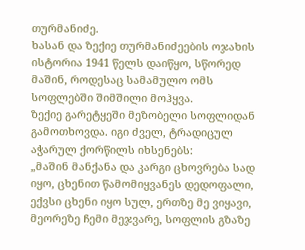თურმანიძე.
ხასან და ზექიე თურმანიძეების ოჯახის ისტორია 1941 წელს დაიწყო, სწორედ მაშინ, როდესაც სამამულო ომს სოფლებში შიმშილი მოჰყვა.
ზექიე გარეტყეში მეზობელი სოფლიდან გამოთხოვდა. იგი ძველ, ტრადიცულ აჭარულ ქორწილს იხსენებს:
„მაშინ მანქანა და კარგი ცხოვრება სად იყო, ცხენით წამომიყვანეს დედოფალი, ექვსი ცხენი იყო სულ, ერთზე მე ვიყავი, მეორეზე ჩემი მეჯვარე, სოფლის გზაზე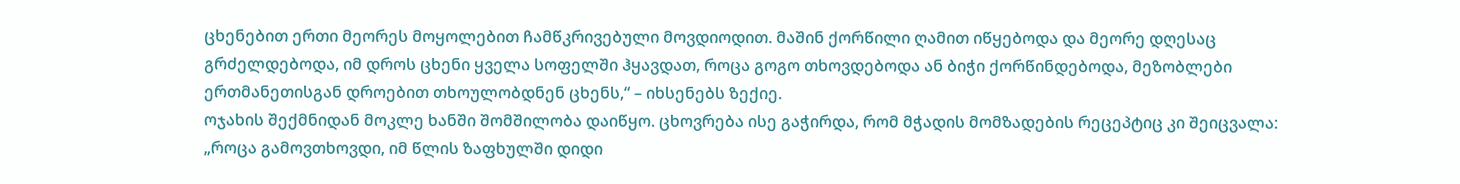ცხენებით ერთი მეორეს მოყოლებით ჩამწკრივებული მოვდიოდით. მაშინ ქორწილი ღამით იწყებოდა და მეორე დღესაც გრძელდებოდა, იმ დროს ცხენი ყველა სოფელში ჰყავდათ, როცა გოგო თხოვდებოდა ან ბიჭი ქორწინდებოდა, მეზობლები ერთმანეთისგან დროებით თხოულობდნენ ცხენს,“ – იხსენებს ზექიე.
ოჯახის შექმნიდან მოკლე ხანში შომშილობა დაიწყო. ცხოვრება ისე გაჭირდა, რომ მჭადის მომზადების რეცეპტიც კი შეიცვალა:
„როცა გამოვთხოვდი, იმ წლის ზაფხულში დიდი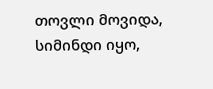თოვლი მოვიდა, სიმინდი იყო,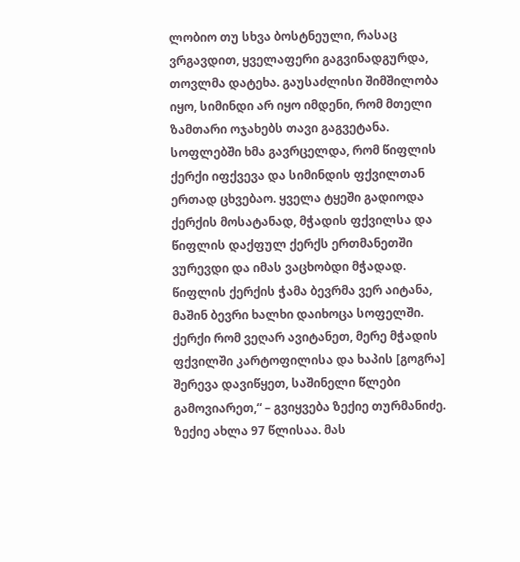ლობიო თუ სხვა ბოსტნეული, რასაც ვრგავდით, ყველაფერი გაგვინადგურდა, თოვლმა დატეხა. გაუსაძლისი შიმშილობა იყო, სიმინდი არ იყო იმდენი, რომ მთელი ზამთარი ოჯახებს თავი გაგვეტანა. სოფლებში ხმა გავრცელდა, რომ წიფლის ქერქი იფქვევა და სიმინდის ფქვილთან ერთად ცხვებაო. ყველა ტყეში გადიოდა ქერქის მოსატანად, მჭადის ფქვილსა და წიფლის დაქფულ ქერქს ერთმანეთში ვურევდი და იმას ვაცხობდი მჭადად. წიფლის ქერქის ჭამა ბევრმა ვერ აიტანა, მაშინ ბევრი ხალხი დაიხოცა სოფელში. ქერქი რომ ვეღარ ავიტანეთ, მერე მჭადის ფქვილში კარტოფილისა და ხაპის [გოგრა] შერევა დავიწყეთ, საშინელი წლები გამოვიარეთ,“ – გვიყვება ზექიე თურმანიძე.
ზექიე ახლა 97 წლისაა. მას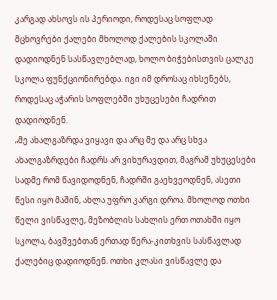კარგად ახსოვს ის პერიოდი, როდესაც სოფლად მცხოვრები ქალები მხოლოდ ქალების სკოლაში დადიოდნენ სასწავლებლად, ხოლო ბიჭებისთვის ცალკე სკოლა ფუნქციონირებდა. იგი იმ დროსაც იხსენებს, როდესაც აჭარის სოფლებში უხუცესები ჩადრით დადიოდნენ.
„მე ახალგაზრდა ვიყავი და არც მე და არც სხვა ახალგაზრდები ჩადრს არ ვიხურავდით, მაგრამ უხუცესები სადმე რომ წავიდოდნენ, ჩადრში გაეხვეოდნენ, ასეთი წესი იყო მაშინ, ახლა უფრო კარგი დროა. მხოლოდ ოთხი წელი ვისწავლე, მეზობლის სახლის ერთ ოთახში იყო სკოლა, ბავშვებთან ერთად წერა-კითხვის სასწავლად ქალებიც დადიოდნენ. ოთხი კლასი ვისწავლე და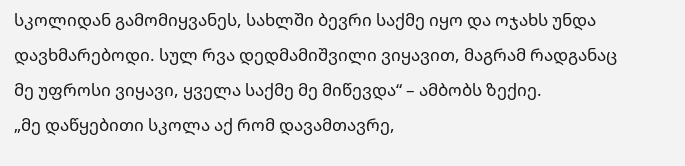სკოლიდან გამომიყვანეს, სახლში ბევრი საქმე იყო და ოჯახს უნდა დავხმარებოდი. სულ რვა დედმამიშვილი ვიყავით, მაგრამ რადგანაც მე უფროსი ვიყავი, ყველა საქმე მე მიწევდა“ – ამბობს ზექიე.
„მე დაწყებითი სკოლა აქ რომ დავამთავრე,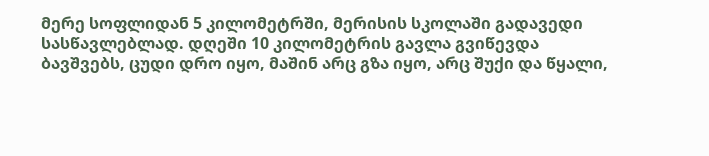მერე სოფლიდან 5 კილომეტრში, მერისის სკოლაში გადავედი სასწავლებლად. დღეში 10 კილომეტრის გავლა გვიწევდა ბავშვებს, ცუდი დრო იყო, მაშინ არც გზა იყო, არც შუქი და წყალი,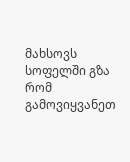მახსოვს სოფელში გზა რომ გამოვიყვანეთ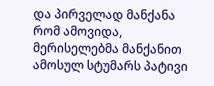და პირველად მანქანა რომ ამოვიდა, მერისელებმა მანქანით ამოსულ სტუმარს პატივი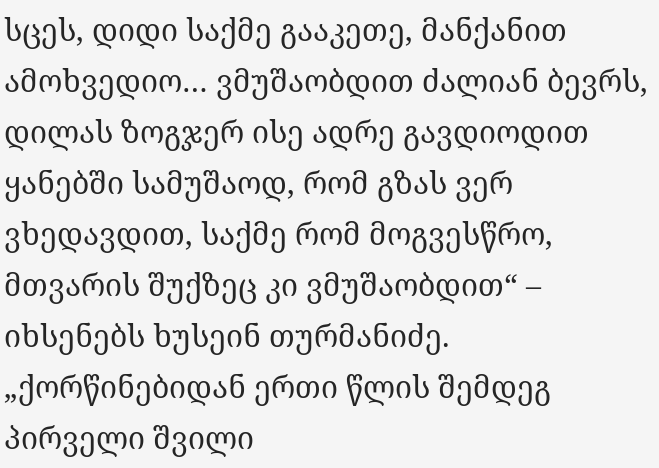სცეს, დიდი საქმე გააკეთე, მანქანით ამოხვედიო… ვმუშაობდით ძალიან ბევრს, დილას ზოგჯერ ისე ადრე გავდიოდით ყანებში სამუშაოდ, რომ გზას ვერ ვხედავდით, საქმე რომ მოგვესწრო, მთვარის შუქზეც კი ვმუშაობდით“ – იხსენებს ხუსეინ თურმანიძე.
„ქორწინებიდან ერთი წლის შემდეგ პირველი შვილი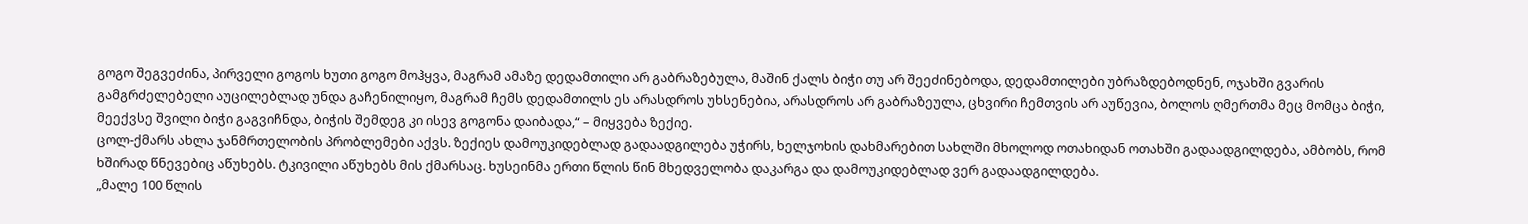გოგო შეგვეძინა, პირველი გოგოს ხუთი გოგო მოჰყვა, მაგრამ ამაზე დედამთილი არ გაბრაზებულა, მაშინ ქალს ბიჭი თუ არ შეეძინებოდა, დედამთილები უბრაზდებოდნენ, ოჯახში გვარის გამგრძელებელი აუცილებლად უნდა გაჩენილიყო, მაგრამ ჩემს დედამთილს ეს არასდროს უხსენებია, არასდროს არ გაბრაზეულა, ცხვირი ჩემთვის არ აუწევია, ბოლოს ღმერთმა მეც მომცა ბიჭი, მეექვსე შვილი ბიჭი გაგვიჩნდა, ბიჭის შემდეგ კი ისევ გოგონა დაიბადა,“ – მიყვება ზექიე.
ცოლ-ქმარს ახლა ჯანმრთელობის პრობლემები აქვს. ზექიეს დამოუკიდებლად გადაადგილება უჭირს, ხელჯოხის დახმარებით სახლში მხოლოდ ოთახიდან ოთახში გადაადგილდება, ამბობს, რომ ხშირად წნევებიც აწუხებს. ტკივილი აწუხებს მის ქმარსაც. ხუსეინმა ერთი წლის წინ მხედველობა დაკარგა და დამოუკიდებლად ვერ გადაადგილდება.
„მალე 100 წლის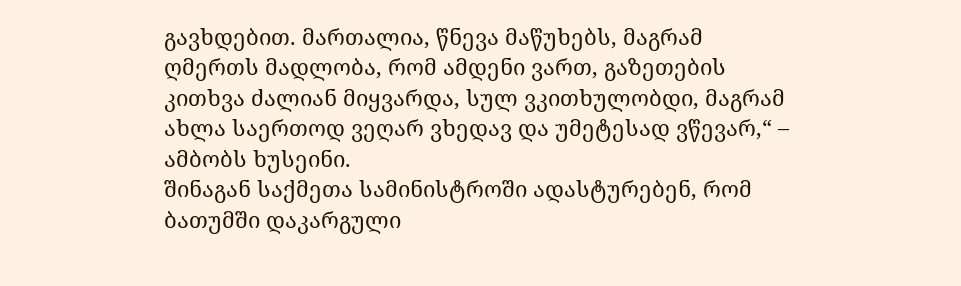გავხდებით. მართალია, წნევა მაწუხებს, მაგრამ ღმერთს მადლობა, რომ ამდენი ვართ, გაზეთების კითხვა ძალიან მიყვარდა, სულ ვკითხულობდი, მაგრამ ახლა საერთოდ ვეღარ ვხედავ და უმეტესად ვწევარ,“ – ამბობს ხუსეინი.
შინაგან საქმეთა სამინისტროში ადასტურებენ, რომ ბათუმში დაკარგული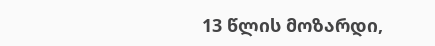13 წლის მოზარდი,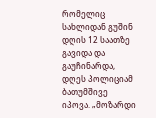რომელიც სახლიდან გუშინ დღის 12 საათზე გავიდა და გაუჩინარდა, დღეს პოლიციამ ბათუმშივე იპოვა. „მოზარდი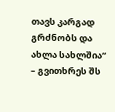თავს კარგად გრძნობს და ახლა სახლშია“ – გვითხრეს შს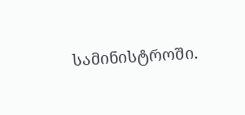სამინისტროში.